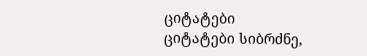ციტატები
ციტატები სიბრძნე,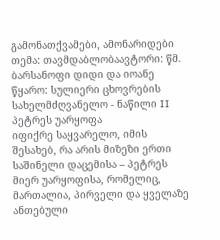გამონათქვამები, ამონარიდები
თემა: თავმდაბლობაავტორი: წმ. ბარსანოფი დიდი და იოანე
წყარო: სულიერი ცხოვრების სახელმძღვანელო - ნაწილი II
პეტრეს უარყოფა
იფიქრე საყვარელო, იმის შესახებ, რა არის მიზეზი ერთი საშინელი დაცემისა – პეტრეს მიერ უარყოფისა, რომელიც, მართალია, პირველი და ყველაზე ანთებული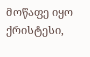მოწაფე იყო ქრისტესი,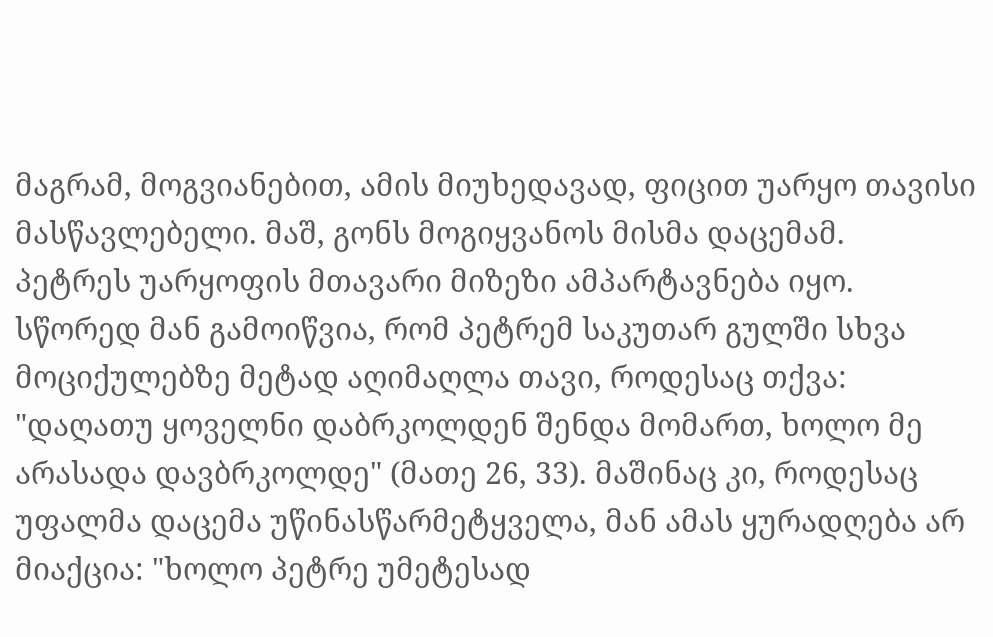მაგრამ, მოგვიანებით, ამის მიუხედავად, ფიცით უარყო თავისი მასწავლებელი. მაშ, გონს მოგიყვანოს მისმა დაცემამ.
პეტრეს უარყოფის მთავარი მიზეზი ამპარტავნება იყო. სწორედ მან გამოიწვია, რომ პეტრემ საკუთარ გულში სხვა მოციქულებზე მეტად აღიმაღლა თავი, როდესაც თქვა: "დაღათუ ყოველნი დაბრკოლდენ შენდა მომართ, ხოლო მე არასადა დავბრკოლდე" (მათე 26, 33). მაშინაც კი, როდესაც უფალმა დაცემა უწინასწარმეტყველა, მან ამას ყურადღება არ მიაქცია: "ხოლო პეტრე უმეტესად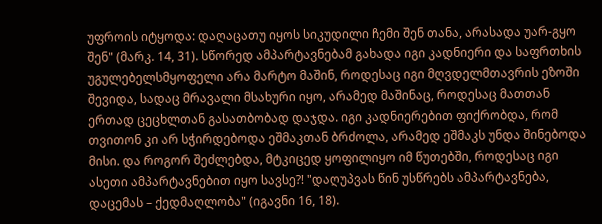უფროის იტყოდა: დაღაცათუ იყოს სიკუდილი ჩემი შენ თანა, არასადა უარ-გყო შენ" (მარკ. 14, 31). სწორედ ამპარტავნებამ გახადა იგი კადნიერი და საფრთხის უგულებელსმყოფელი არა მარტო მაშინ, როდესაც იგი მღვდელმთავრის ეზოში შევიდა, სადაც მრავალი მსახური იყო, არამედ მაშინაც, როდესაც მათთან ერთად ცეცხლთან გასათბობად დაჯდა. იგი კადნიერებით ფიქრობდა, რომ თვითონ კი არ სჭირდებოდა ეშმაკთან ბრძოლა, არამედ ეშმაკს უნდა შინებოდა მისი. და როგორ შეძლებდა, მტკიცედ ყოფილიყო იმ წუთებში, როდესაც იგი ასეთი ამპარტავნებით იყო სავსე?! "დაღუპვას წინ უსწრებს ამპარტავნება, დაცემას – ქედმაღლობა" (იგავნი 16, 18).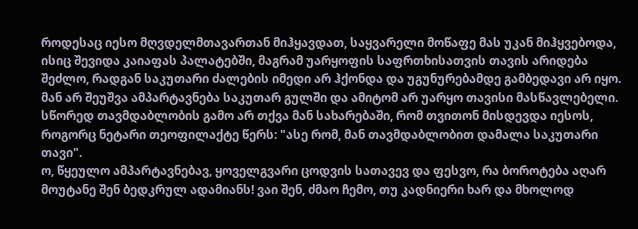როდესაც იესო მღვდელმთავართან მიჰყავდათ, საყვარელი მოწაფე მას უკან მიჰყვებოდა, ისიც შევიდა კაიაფას პალატებში, მაგრამ უარყოფის საფრთხისათვის თავის არიდება შეძლო, რადგან საკუთარი ძალების იმედი არ ჰქონდა და უგუნურებამდე გამბედავი არ იყო. მან არ შეუშვა ამპარტავნება საკუთარ გულში და ამიტომ არ უარყო თავისი მასწავლებელი. სწორედ თავმდაბლობის გამო არ თქვა მან სახარებაში, რომ თვითონ მისდევდა იესოს, როგორც ნეტარი თეოფილაქტე წერს: "ასე რომ, მან თავმდაბლობით დამალა საკუთარი თავი".
ო, წყეულო ამპარტავნებავ, ყოველგვარი ცოდვის სათავევ და ფესვო, რა ბოროტება აღარ მოუტანე შენ ბედკრულ ადამიანს! ვაი შენ, ძმაო ჩემო, თუ კადნიერი ხარ და მხოლოდ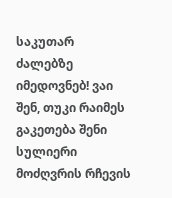საკუთარ ძალებზე იმედოვნებ! ვაი შენ, თუკი რაიმეს გაკეთება შენი სულიერი მოძღვრის რჩევის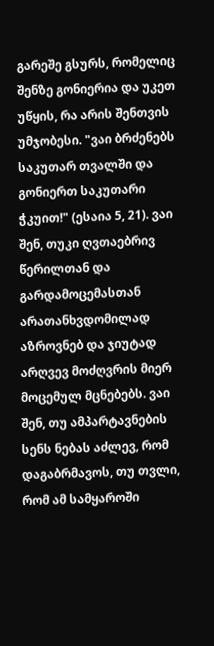გარეშე გსურს, რომელიც შენზე გონიერია და უკეთ უწყის, რა არის შენთვის უმჯობესი. "ვაი ბრძენებს საკუთარ თვალში და გონიერთ საკუთარი ჭკუით!" (ესაია 5, 21). ვაი შენ, თუკი ღვთაებრივ წერილთან და გარდამოცემასთან არათანხვდომილად აზროვნებ და ჯიუტად არღვევ მოძღვრის მიერ მოცემულ მცნებებს. ვაი შენ, თუ ამპარტავნების სენს ნებას აძლევ, რომ დაგაბრმავოს, თუ თვლი, რომ ამ სამყაროში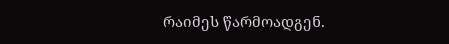რაიმეს წარმოადგენ.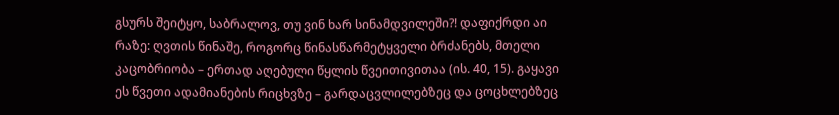გსურს შეიტყო, საბრალოვ, თუ ვინ ხარ სინამდვილეში?! დაფიქრდი აი რაზე: ღვთის წინაშე, როგორც წინასწარმეტყველი ბრძანებს, მთელი კაცობრიობა – ერთად აღებული წყლის წვეითივითაა (ის. 40, 15). გაყავი ეს წვეთი ადამიანების რიცხვზე – გარდაცვლილებზეც და ცოცხლებზეც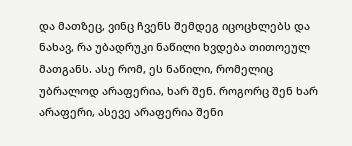და მათზეც, ვინც ჩვენს შემდეგ იცოცხლებს და ნახავ, რა უბადრუკი ნაწილი ხვდება თითოეულ მათგანს. ასე რომ, ეს ნაწილი, რომელიც უბრალოდ არაფერია, ხარ შენ. როგორც შენ ხარ არაფერი, ასევე არაფერია შენი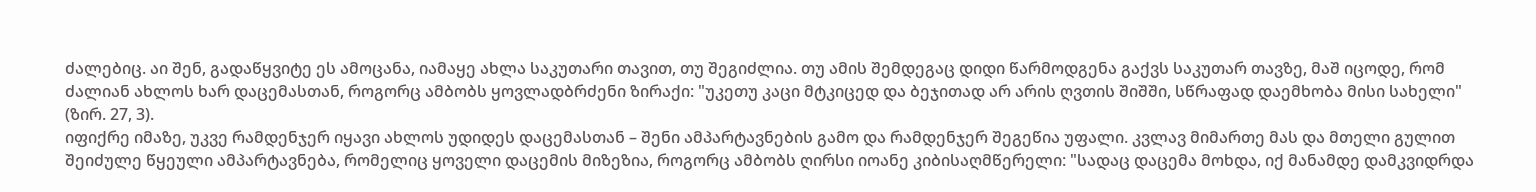ძალებიც. აი შენ, გადაწყვიტე ეს ამოცანა, იამაყე ახლა საკუთარი თავით, თუ შეგიძლია. თუ ამის შემდეგაც დიდი წარმოდგენა გაქვს საკუთარ თავზე, მაშ იცოდე, რომ ძალიან ახლოს ხარ დაცემასთან, როგორც ამბობს ყოვლადბრძენი ზირაქი: "უკეთუ კაცი მტკიცედ და ბეჯითად არ არის ღვთის შიშში, სწრაფად დაემხობა მისი სახელი" (ზირ. 27, 3).
იფიქრე იმაზე, უკვე რამდენჯერ იყავი ახლოს უდიდეს დაცემასთან – შენი ამპარტავნების გამო და რამდენჯერ შეგეწია უფალი. კვლავ მიმართე მას და მთელი გულით შეიძულე წყეული ამპარტავნება, რომელიც ყოველი დაცემის მიზეზია, როგორც ამბობს ღირსი იოანე კიბისაღმწერელი: "სადაც დაცემა მოხდა, იქ მანამდე დამკვიდრდა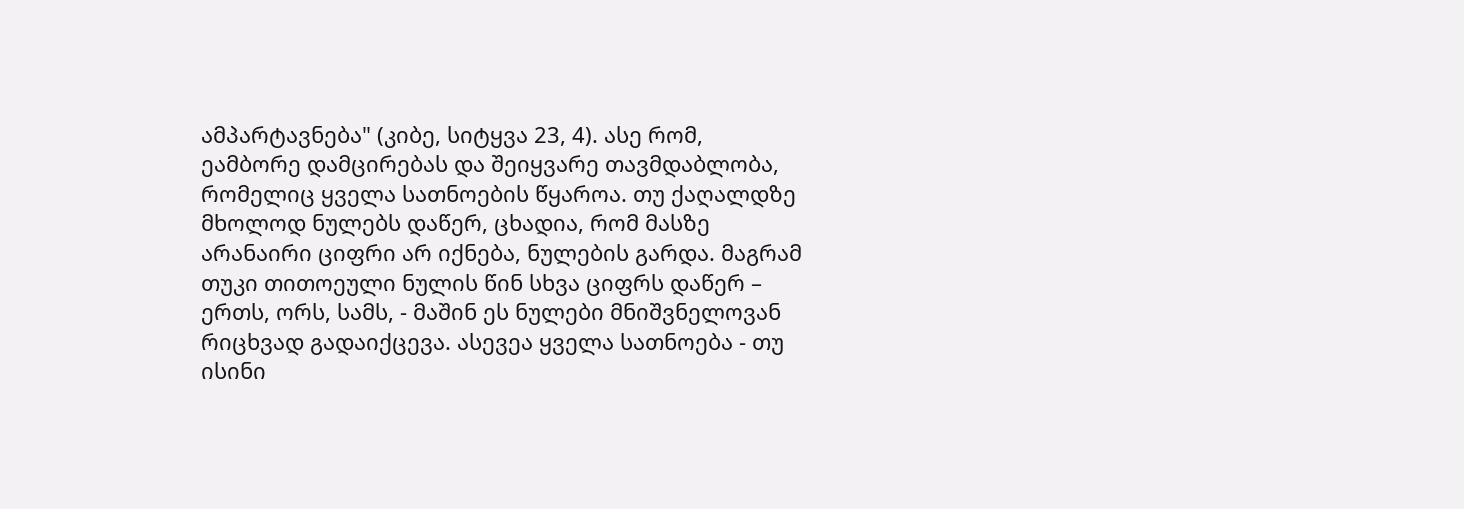ამპარტავნება" (კიბე, სიტყვა 23, 4). ასე რომ, ეამბორე დამცირებას და შეიყვარე თავმდაბლობა, რომელიც ყველა სათნოების წყაროა. თუ ქაღალდზე მხოლოდ ნულებს დაწერ, ცხადია, რომ მასზე არანაირი ციფრი არ იქნება, ნულების გარდა. მაგრამ თუკი თითოეული ნულის წინ სხვა ციფრს დაწერ – ერთს, ორს, სამს, - მაშინ ეს ნულები მნიშვნელოვან რიცხვად გადაიქცევა. ასევეა ყველა სათნოება - თუ ისინი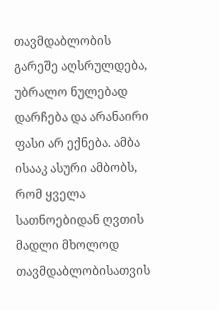თავმდაბლობის გარეშე აღსრულდება, უბრალო ნულებად დარჩება და არანაირი ფასი არ ექნება. ამბა ისააკ ასური ამბობს, რომ ყველა სათნოებიდან ღვთის მადლი მხოლოდ თავმდაბლობისათვის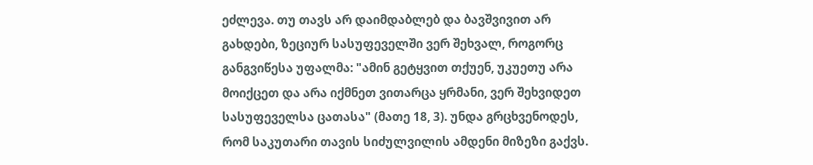ეძლევა. თუ თავს არ დაიმდაბლებ და ბავშვივით არ გახდები, ზეციურ სასუფეველში ვერ შეხვალ, როგორც განგვიწესა უფალმა: "ამინ გეტყვით თქუენ, უკუეთუ არა მოიქცეთ და არა იქმნეთ ვითარცა ყრმანი, ვერ შეხვიდეთ სასუფეველსა ცათასა" (მათე 18, 3). უნდა გრცხვენოდეს, რომ საკუთარი თავის სიძულვილის ამდენი მიზეზი გაქვს.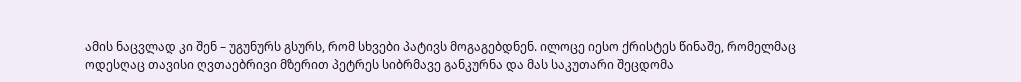ამის ნაცვლად კი შენ – უგუნურს გსურს, რომ სხვები პატივს მოგაგებდნენ. ილოცე იესო ქრისტეს წინაშე, რომელმაც ოდესღაც თავისი ღვთაებრივი მზერით პეტრეს სიბრმავე განკურნა და მას საკუთარი შეცდომა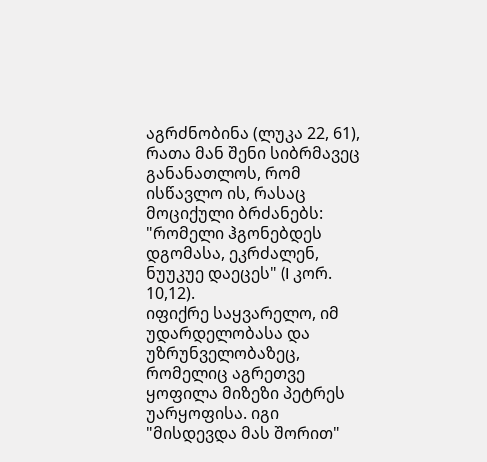აგრძნობინა (ლუკა 22, 61), რათა მან შენი სიბრმავეც განანათლოს, რომ ისწავლო ის, რასაც მოციქული ბრძანებს: "რომელი ჰგონებდეს დგომასა, ეკრძალენ, ნუუკუე დაეცეს" (I კორ. 10,12).
იფიქრე საყვარელო, იმ უდარდელობასა და უზრუნველობაზეც, რომელიც აგრეთვე ყოფილა მიზეზი პეტრეს უარყოფისა. იგი "მისდევდა მას შორით"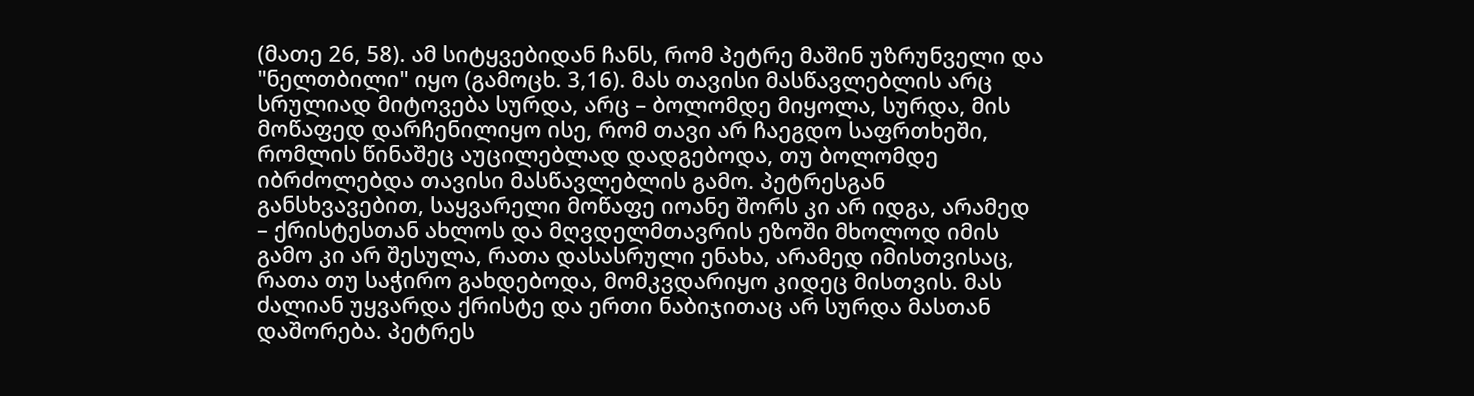(მათე 26, 58). ამ სიტყვებიდან ჩანს, რომ პეტრე მაშინ უზრუნველი და "ნელთბილი" იყო (გამოცხ. 3,16). მას თავისი მასწავლებლის არც სრულიად მიტოვება სურდა, არც – ბოლომდე მიყოლა, სურდა, მის მოწაფედ დარჩენილიყო ისე, რომ თავი არ ჩაეგდო საფრთხეში, რომლის წინაშეც აუცილებლად დადგებოდა, თუ ბოლომდე იბრძოლებდა თავისი მასწავლებლის გამო. პეტრესგან განსხვავებით, საყვარელი მოწაფე იოანე შორს კი არ იდგა, არამედ – ქრისტესთან ახლოს და მღვდელმთავრის ეზოში მხოლოდ იმის გამო კი არ შესულა, რათა დასასრული ენახა, არამედ იმისთვისაც, რათა თუ საჭირო გახდებოდა, მომკვდარიყო კიდეც მისთვის. მას ძალიან უყვარდა ქრისტე და ერთი ნაბიჯითაც არ სურდა მასთან დაშორება. პეტრეს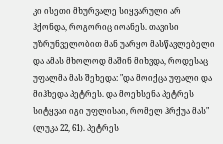კი ისეთი მხურვალე სიყვარული არ ჰქონდა, როგორიც იოანეს. თავისი უზრუნველობით მან უარყო მასწავლებელი და ამას მხოლოდ მაშინ მიხვდა, როდესაც უფალმა მას შეხედა: "და მოიქცა უფალი და მიჰხედა პეტრეს. და მოეხსენა პეტრეს სიტყვაი იგი უფლისაი, რომელ ჰრქუა მას" (ლუკა 22, 61). პეტრეს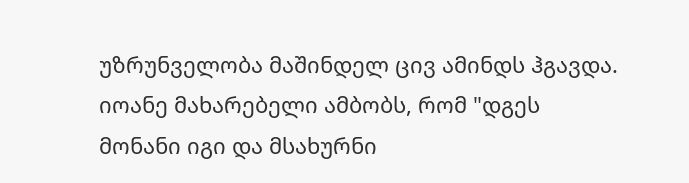უზრუნველობა მაშინდელ ცივ ამინდს ჰგავდა. იოანე მახარებელი ამბობს, რომ "დგეს მონანი იგი და მსახურნი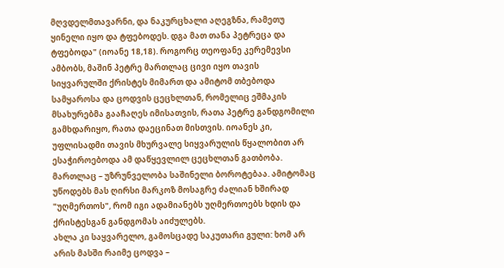მღვდელმთავარნი, და ნაკურცხალი აღეგზნა, რამეთუ ყინელი იყო და ტფებოდეს. დგა მათ თანა პეტრეცა და ტფებოდა" (იოანე 18,18). როგორც თეოფანე კერემევსი ამბობს, მაშინ პეტრე მართლაც ცივი იყო თავის სიყვარულში ქრისტეს მიმართ და ამიტომ თბებოდა სამყაროსა და ცოდვის ცეცხლთან, რომელიც ეშმაკის მსახურებმა გააჩაღეს იმისათვის, რათა პეტრე განდგომილი გამხდარიყო, რათა დაეცინათ მისთვის. იოანეს კი, უფლისადმი თავის მხურვალე სიყვარულის წყალობით არ ესაჭიროებოდა ამ დაწყევლილ ცეცხლთან გათბობა. მართლაც – უზრუნველობა საშინელი ბოროტებაა. ამიტომაც უწოდებს მას ღირსი მარკოზ მოსაგრე ძალიან ხშირად "უღმერთოს", რომ იგი ადამიანებს უღმერთოებს ხდის და ქრისტესგან განდგომას აიძულებს.
ახლა კი საყვარელო, გამოსცადე საკუთარი გული: ხომ არ არის მასში რაიმე ცოდვა –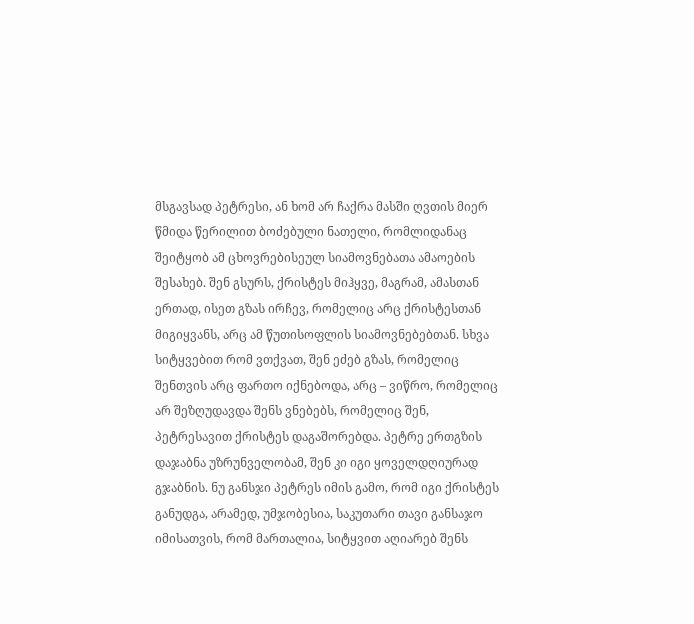მსგავსად პეტრესი, ან ხომ არ ჩაქრა მასში ღვთის მიერ წმიდა წერილით ბოძებული ნათელი, რომლიდანაც შეიტყობ ამ ცხოვრებისეულ სიამოვნებათა ამაოების შესახებ. შენ გსურს, ქრისტეს მიჰყვე, მაგრამ, ამასთან ერთად, ისეთ გზას ირჩევ, რომელიც არც ქრისტესთან მიგიყვანს, არც ამ წუთისოფლის სიამოვნებებთან. სხვა სიტყვებით რომ ვთქვათ, შენ ეძებ გზას, რომელიც შენთვის არც ფართო იქნებოდა, არც – ვიწრო, რომელიც არ შეზღუდავდა შენს ვნებებს, რომელიც შენ, პეტრესავით ქრისტეს დაგაშორებდა. პეტრე ერთგზის დაჯაბნა უზრუნველობამ, შენ კი იგი ყოველდღიურად გჯაბნის. ნუ განსჯი პეტრეს იმის გამო, რომ იგი ქრისტეს განუდგა, არამედ, უმჯობესია, საკუთარი თავი განსაჯო იმისათვის, რომ მართალია, სიტყვით აღიარებ შენს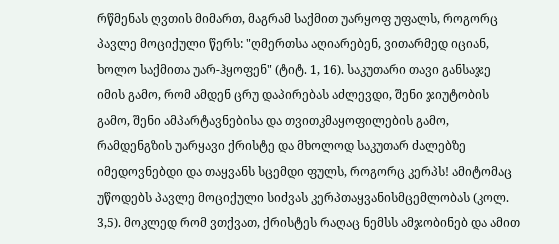რწმენას ღვთის მიმართ, მაგრამ საქმით უარყოფ უფალს, როგორც პავლე მოციქული წერს: "ღმერთსა აღიარებენ, ვითარმედ იციან, ხოლო საქმითა უარ-ჰყოფენ" (ტიტ. 1, 16). საკუთარი თავი განსაჯე იმის გამო, რომ ამდენ ცრუ დაპირებას აძლევდი, შენი ჯიუტობის გამო, შენი ამპარტავნებისა და თვითკმაყოფილების გამო, რამდენგზის უარყავი ქრისტე და მხოლოდ საკუთარ ძალებზე იმედოვნებდი და თაყვანს სცემდი ფულს, როგორც კერპს! ამიტომაც უწოდებს პავლე მოციქული სიძვას კერპთაყვანისმცემლობას (კოლ. 3,5). მოკლედ რომ ვთქვათ, ქრისტეს რაღაც ნემსს ამჯობინებ და ამით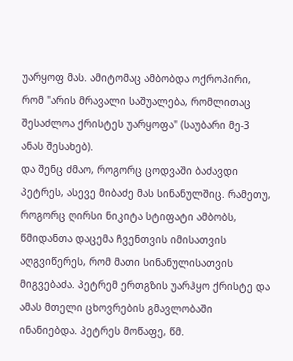უარყოფ მას. ამიტომაც ამბობდა ოქროპირი, რომ "არის მრავალი საშუალება, რომლითაც შესაძლოა ქრისტეს უარყოფა" (საუბარი მე-3 ანას შესახებ).
და შენც ძმაო, როგორც ცოდვაში ბაძავდი პეტრეს, ასევე მიბაძე მას სინანულშიც. რამეთუ, როგორც ღირსი ნიკიტა სტიფატი ამბობს, წმიდანთა დაცემა ჩვენთვის იმისათვის აღგვიწერეს, რომ მათი სინანულისათვის მიგვებაძა. პეტრემ ერთგზის უარჰყო ქრისტე და ამას მთელი ცხოვრების გმავლობაში ინანიებდა. პეტრეს მოწაფე, წმ.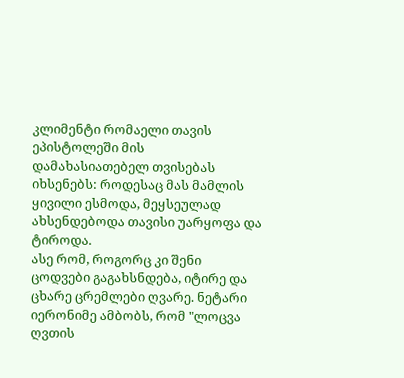კლიმენტი რომაელი თავის ეპისტოლეში მის დამახასიათებელ თვისებას იხსენებს: როდესაც მას მამლის ყივილი ესმოდა, მეყსეულად ახსენდებოდა თავისი უარყოფა და ტიროდა.
ასე რომ, როგორც კი შენი ცოდვები გაგახსნდება, იტირე და ცხარე ცრემლები ღვარე. ნეტარი იერონიმე ამბობს, რომ "ლოცვა ღვთის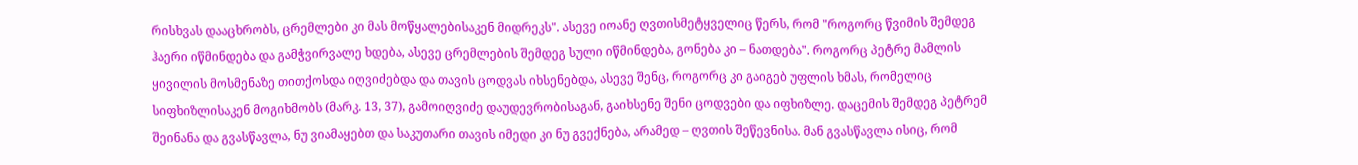რისხვას დააცხრობს, ცრემლები კი მას მოწყალებისაკენ მიდრეკს". ასევე იოანე ღვთისმეტყველიც წერს, რომ "როგორც წვიმის შემდეგ ჰაერი იწმინდება და გამჭვირვალე ხდება, ასევე ცრემლების შემდეგ სული იწმინდება, გონება კი – ნათდება". როგორც პეტრე მამლის ყივილის მოსმენაზე თითქოსდა იღვიძებდა და თავის ცოდვას იხსენებდა, ასევე შენც, როგორც კი გაიგებ უფლის ხმას, რომელიც სიფხიზლისაკენ მოგიხმობს (მარკ. 13, 37), გამოიღვიძე დაუდევრობისაგან, გაიხსენე შენი ცოდვები და იფხიზლე. დაცემის შემდეგ პეტრემ შეინანა და გვასწავლა, ნუ ვიამაყებთ და საკუთარი თავის იმედი კი ნუ გვექნება, არამედ – ღვთის შეწევნისა. მან გვასწავლა ისიც, რომ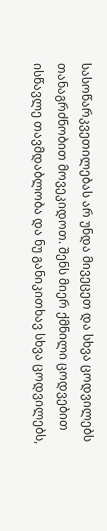სასოწარკვეთილებას არ უნდა მივეცეთ და სხვა ცოდვილებს თანაგრძნობით მოვეკიდოთ. შენს მიერ ქმნილი ცოდვებით ისწავლე თავმდაბლობა და ნუ განიკითხავ სხვა ცოდვილებს,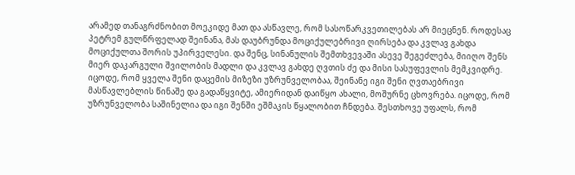არამედ თანაგრძნობით მოეკიდე მათ და ასწავლე, რომ სასოწარკვეთილებას არ მიეცნენ. როდესაც პეტრემ გულწრფელად შეინანა, მას დაუბრუნდა მოციქულებრივი ღირსება და კვლავ გახდა მოციქულთა შორის უპირველესი. და შენც, სინანულის შემთხვევაში ასევე შეგეძლება, მიიღო შენს მიერ დაკარგული შვილობის მადლი და კვლავ გახდე ღვთის ძე და მისი სასუფევლის მემკვიდრე.
იცოდე, რომ ყველა შენი დაცემის მიზეზი უზრუნველობაა, შეინანე იგი შენი ღვთაებრივი მასწავლებლის წინაშე და გადაწყვიტე, ამიერიდან დაიწყო ახალი, მოშურნე ცხოვრება. იცოდე, რომ უზრუნველობა საშინელია და იგი შენში ეშმაკის წყალობით ჩნდება. შესთხოვე უფალს, რომ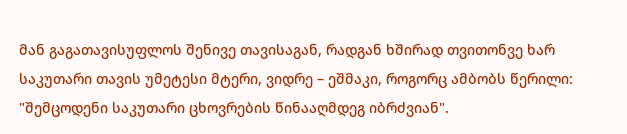მან გაგათავისუფლოს შენივე თავისაგან, რადგან ხშირად თვითონვე ხარ საკუთარი თავის უმეტესი მტერი, ვიდრე – ეშმაკი, როგორც ამბობს წერილი: "შემცოდენი საკუთარი ცხოვრების წინააღმდეგ იბრძვიან".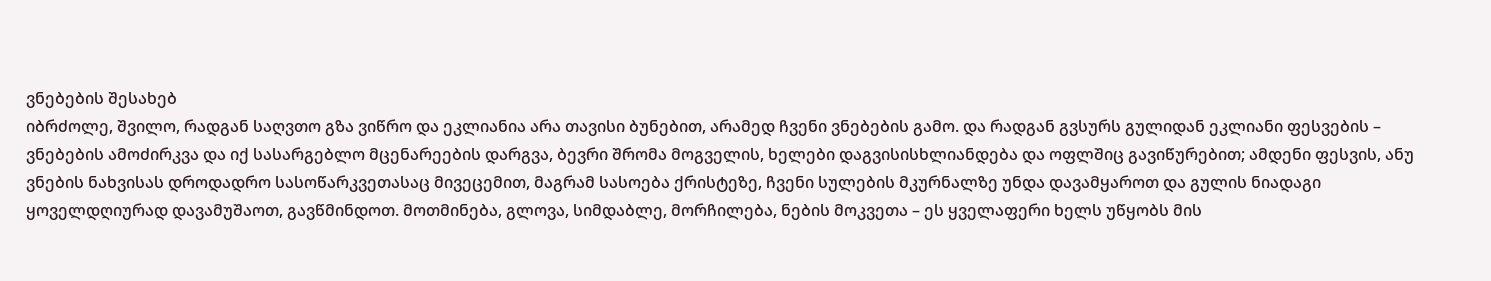ვნებების შესახებ
იბრძოლე, შვილო, რადგან საღვთო გზა ვიწრო და ეკლიანია არა თავისი ბუნებით, არამედ ჩვენი ვნებების გამო. და რადგან გვსურს გულიდან ეკლიანი ფესვების – ვნებების ამოძირკვა და იქ სასარგებლო მცენარეების დარგვა, ბევრი შრომა მოგველის, ხელები დაგვისისხლიანდება და ოფლშიც გავიწურებით; ამდენი ფესვის, ანუ ვნების ნახვისას დროდადრო სასოწარკვეთასაც მივეცემით, მაგრამ სასოება ქრისტეზე, ჩვენი სულების მკურნალზე უნდა დავამყაროთ და გულის ნიადაგი ყოველდღიურად დავამუშაოთ, გავწმინდოთ. მოთმინება, გლოვა, სიმდაბლე, მორჩილება, ნების მოკვეთა – ეს ყველაფერი ხელს უწყობს მის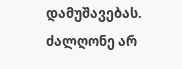დამუშავებას. ძალღონე არ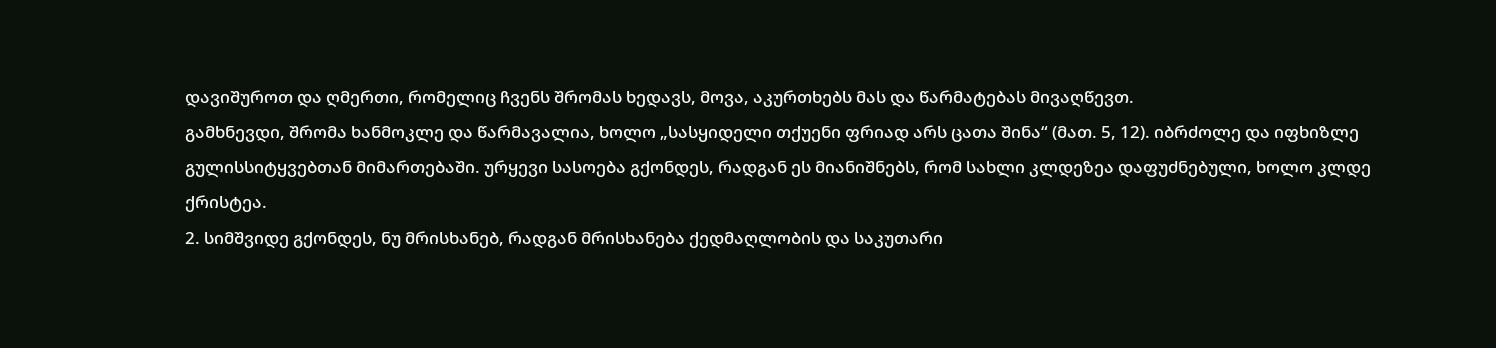დავიშუროთ და ღმერთი, რომელიც ჩვენს შრომას ხედავს, მოვა, აკურთხებს მას და წარმატებას მივაღწევთ.
გამხნევდი, შრომა ხანმოკლე და წარმავალია, ხოლო „სასყიდელი თქუენი ფრიად არს ცათა შინა“ (მათ. 5, 12). იბრძოლე და იფხიზლე გულისსიტყვებთან მიმართებაში. ურყევი სასოება გქონდეს, რადგან ეს მიანიშნებს, რომ სახლი კლდეზეა დაფუძნებული, ხოლო კლდე ქრისტეა.
2. სიმშვიდე გქონდეს, ნუ მრისხანებ, რადგან მრისხანება ქედმაღლობის და საკუთარი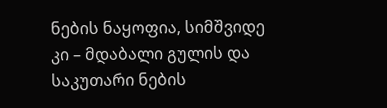ნების ნაყოფია, სიმშვიდე კი – მდაბალი გულის და საკუთარი ნების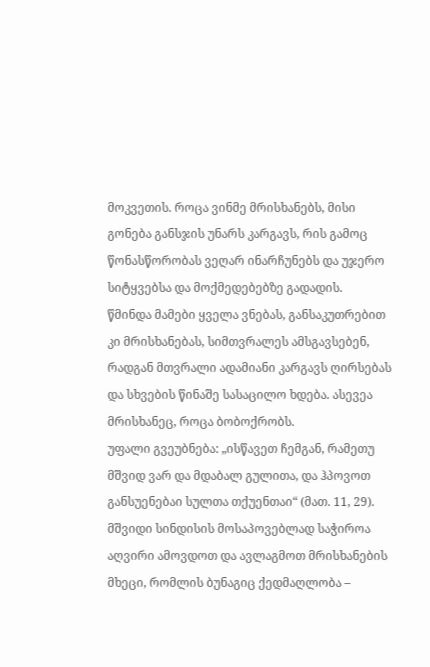მოკვეთის. როცა ვინმე მრისხანებს, მისი გონება განსჯის უნარს კარგავს, რის გამოც წონასწორობას ვეღარ ინარჩუნებს და უჯერო სიტყვებსა და მოქმედებებზე გადადის.
წმინდა მამები ყველა ვნებას, განსაკუთრებით კი მრისხანებას, სიმთვრალეს ამსგავსებენ, რადგან მთვრალი ადამიანი კარგავს ღირსებას და სხვების წინაშე სასაცილო ხდება. ასევეა მრისხანეც, როცა ბობოქრობს.
უფალი გვეუბნება: „ისწავეთ ჩემგან, რამეთუ მშვიდ ვარ და მდაბალ გულითა, და ჰპოვოთ განსუენებაი სულთა თქუენთაი“ (მათ. 11, 29). მშვიდი სინდისის მოსაპოვებლად საჭიროა აღვირი ამოვდოთ და ავლაგმოთ მრისხანების მხეცი, რომლის ბუნაგიც ქედმაღლობა –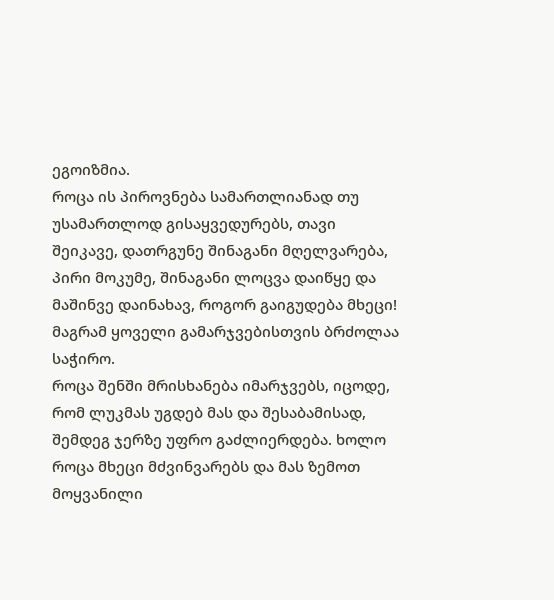ეგოიზმია.
როცა ის პიროვნება სამართლიანად თუ უსამართლოდ გისაყვედურებს, თავი შეიკავე, დათრგუნე შინაგანი მღელვარება, პირი მოკუმე, შინაგანი ლოცვა დაიწყე და მაშინვე დაინახავ, როგორ გაიგუდება მხეცი! მაგრამ ყოველი გამარჯვებისთვის ბრძოლაა საჭირო.
როცა შენში მრისხანება იმარჯვებს, იცოდე, რომ ლუკმას უგდებ მას და შესაბამისად, შემდეგ ჯერზე უფრო გაძლიერდება. ხოლო როცა მხეცი მძვინვარებს და მას ზემოთ მოყვანილი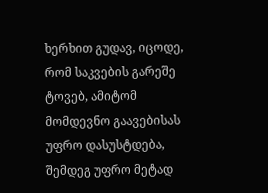ხერხით გუდავ, იცოდე, რომ საკვების გარეშე ტოვებ, ამიტომ მომდევნო გაავებისას უფრო დასუსტდება, შემდეგ უფრო მეტად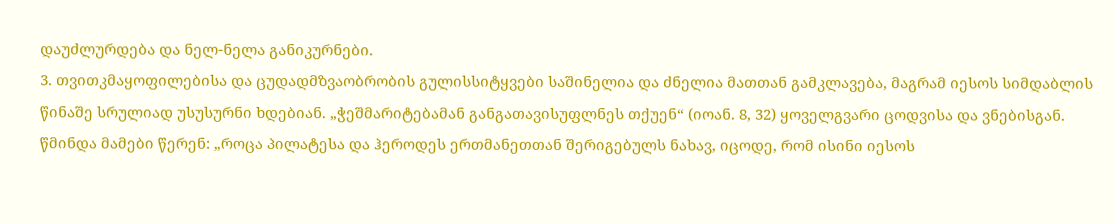დაუძლურდება და ნელ-ნელა განიკურნები.
3. თვითკმაყოფილებისა და ცუდადმზვაობრობის გულისსიტყვები საშინელია და ძნელია მათთან გამკლავება, მაგრამ იესოს სიმდაბლის წინაშე სრულიად უსუსურნი ხდებიან. „ჭეშმარიტებამან განგათავისუფლნეს თქუენ“ (იოან. 8, 32) ყოველგვარი ცოდვისა და ვნებისგან.
წმინდა მამები წერენ: „როცა პილატესა და ჰეროდეს ერთმანეთთან შერიგებულს ნახავ, იცოდე, რომ ისინი იესოს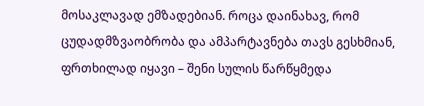მოსაკლავად ემზადებიან. როცა დაინახავ, რომ ცუდადმზვაობრობა და ამპარტავნება თავს გესხმიან, ფრთხილად იყავი – შენი სულის წარწყმედა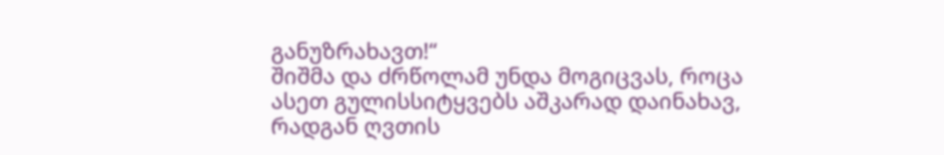განუზრახავთ!“
შიშმა და ძრწოლამ უნდა მოგიცვას, როცა ასეთ გულისსიტყვებს აშკარად დაინახავ, რადგან ღვთის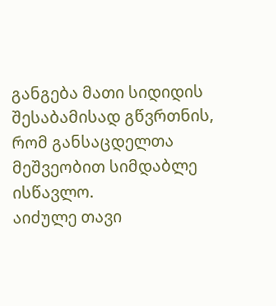განგება მათი სიდიდის შესაბამისად გწვრთნის, რომ განსაცდელთა მეშვეობით სიმდაბლე ისწავლო.
აიძულე თავი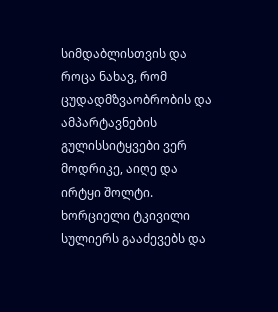სიმდაბლისთვის და როცა ნახავ, რომ ცუდადმზვაობრობის და ამპარტავნების გულისსიტყვები ვერ მოდრიკე, აიღე და ირტყი შოლტი. ხორციელი ტკივილი სულიერს გააძევებს და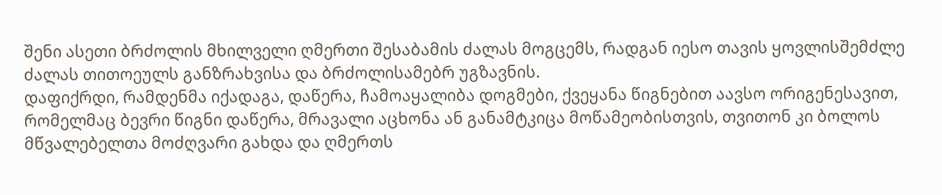შენი ასეთი ბრძოლის მხილველი ღმერთი შესაბამის ძალას მოგცემს, რადგან იესო თავის ყოვლისშემძლე ძალას თითოეულს განზრახვისა და ბრძოლისამებრ უგზავნის.
დაფიქრდი, რამდენმა იქადაგა, დაწერა, ჩამოაყალიბა დოგმები, ქვეყანა წიგნებით აავსო ორიგენესავით, რომელმაც ბევრი წიგნი დაწერა, მრავალი აცხონა ან განამტკიცა მოწამეობისთვის, თვითონ კი ბოლოს მწვალებელთა მოძღვარი გახდა და ღმერთს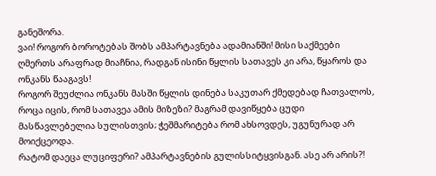განეშორა.
ვაი! როგორ ბოროტებას შობს ამპარტავნება ადამიანში! მისი საქმეები ღმერთს არაფრად მიაჩნია, რადგან ისინი წყლის სათავეს კი არა, წყაროს და ონკანს წააგავს!
როგორ შეუძლია ონკანს მასში წყლის დინება საკუთარ ქმედებად ჩათვალოს, როცა იცის, რომ სათავეა ამის მიზეზი? მაგრამ დავიწყება ცუდი მასწავლებელია სულისთვის; ჭეშმარიტება რომ ახსოვდეს, უგუნურად არ მოიქცეოდა.
რატომ დაეცა ლუციფერი? ამპარტავნების გულისსიტყვისგან. ასე არ არის?!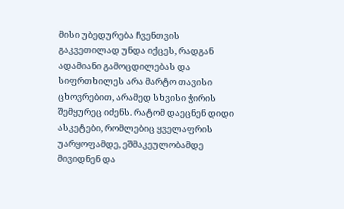მისი უბედურება ჩვენთვის გაკვეთილად უნდა იქცეს, რადგან ადამიანი გამოცდილებას და სიფრთხილეს არა მარტო თავისი ცხოვრებით, არამედ სხვისი ჭირის შემყურეც იძენს. რატომ დაეცნენ დიდი ასკეტები, რომლებიც ყველაფრის უარყოფამდე, ეშმაკეულობამდე მივიდნენ და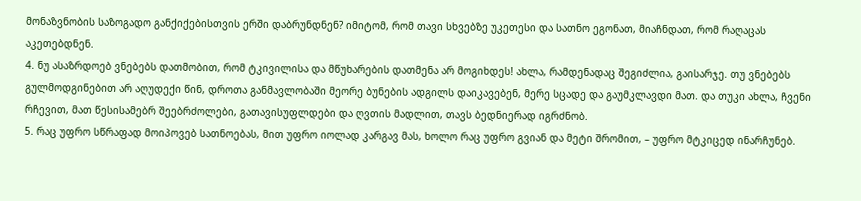მონაზვნობის საზოგადო განქიქებისთვის ერში დაბრუნდნენ? იმიტომ, რომ თავი სხვებზე უკეთესი და სათნო ეგონათ, მიაჩნდათ, რომ რაღაცას აკეთებდნენ.
4. ნუ ასაზრდოებ ვნებებს დათმობით, რომ ტკივილისა და მწუხარების დათმენა არ მოგიხდეს! ახლა, რამდენადაც შეგიძლია, გაისარჯე. თუ ვნებებს გულმოდგინებით არ აღუდექი წინ, დროთა განმავლობაში მეორე ბუნების ადგილს დაიკავებენ, მერე სცადე და გაუმკლავდი მათ. და თუკი ახლა, ჩვენი რჩევით, მათ წესისამებრ შეებრძოლები, გათავისუფლდები და ღვთის მადლით, თავს ბედნიერად იგრძნობ.
5. რაც უფრო სწრაფად მოიპოვებ სათნოებას, მით უფრო იოლად კარგავ მას, ხოლო რაც უფრო გვიან და მეტი შრომით, – უფრო მტკიცედ ინარჩუნებ.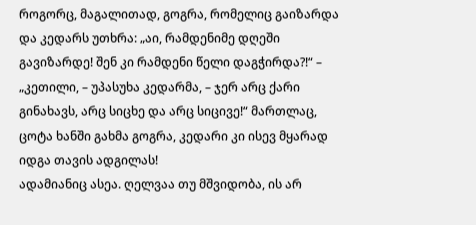როგორც, მაგალითად, გოგრა, რომელიც გაიზარდა და კედარს უთხრა: „აი, რამდენიმე დღეში გავიზარდე! შენ კი რამდენი წელი დაგჭირდა?!“ – „კეთილი, – უპასუხა კედარმა, – ჯერ არც ქარი გინახავს, არც სიცხე და არც სიცივე!“ მართლაც, ცოტა ხანში გახმა გოგრა, კედარი კი ისევ მყარად იდგა თავის ადგილას!
ადამიანიც ასეა. ღელვაა თუ მშვიდობა, ის არ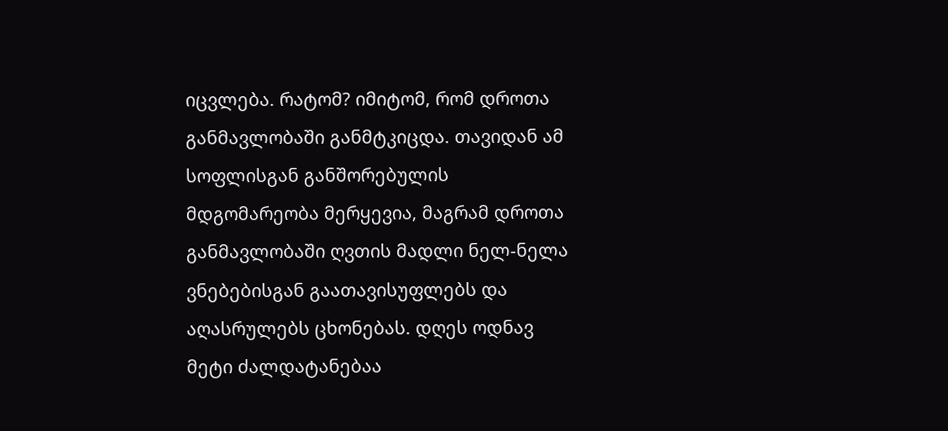იცვლება. რატომ? იმიტომ, რომ დროთა განმავლობაში განმტკიცდა. თავიდან ამ სოფლისგან განშორებულის მდგომარეობა მერყევია, მაგრამ დროთა განმავლობაში ღვთის მადლი ნელ-ნელა ვნებებისგან გაათავისუფლებს და აღასრულებს ცხონებას. დღეს ოდნავ მეტი ძალდატანებაა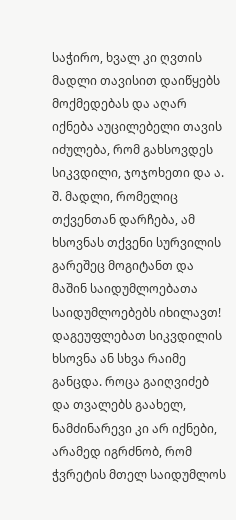საჭირო, ხვალ კი ღვთის მადლი თავისით დაიწყებს მოქმედებას და აღარ იქნება აუცილებელი თავის იძულება, რომ გახსოვდეს სიკვდილი, ჯოჯოხეთი და ა. შ. მადლი, რომელიც თქვენთან დარჩება, ამ ხსოვნას თქვენი სურვილის გარეშეც მოგიტანთ და მაშინ საიდუმლოებათა საიდუმლოებებს იხილავთ! დაგეუფლებათ სიკვდილის ხსოვნა ან სხვა რაიმე განცდა. როცა გაიღვიძებ და თვალებს გაახელ, ნამძინარევი კი არ იქნები, არამედ იგრძნობ, რომ ჭვრეტის მთელ საიდუმლოს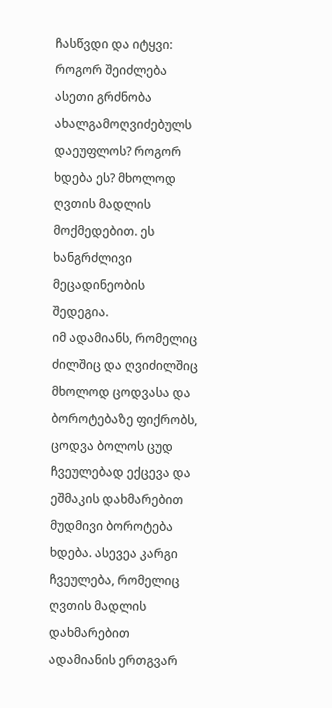ჩასწვდი და იტყვი: როგორ შეიძლება ასეთი გრძნობა ახალგამოღვიძებულს დაეუფლოს? როგორ ხდება ეს? მხოლოდ ღვთის მადლის მოქმედებით. ეს ხანგრძლივი მეცადინეობის შედეგია.
იმ ადამიანს, რომელიც ძილშიც და ღვიძილშიც მხოლოდ ცოდვასა და ბოროტებაზე ფიქრობს, ცოდვა ბოლოს ცუდ ჩვეულებად ექცევა და ეშმაკის დახმარებით მუდმივი ბოროტება ხდება. ასევეა კარგი ჩვეულება, რომელიც ღვთის მადლის დახმარებით ადამიანის ერთგვარ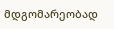მდგომარეობად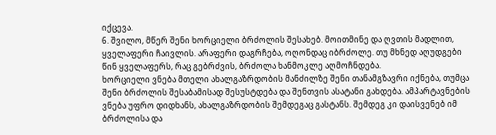იქცევა.
6. შვილო, მწერ შენი ხორციელი ბრძოლის შესახებ. მოითმინე და ღვთის მადლით, ყველაფერი ჩაივლის. არაფერი დაგრჩება, ოღონდაც იბრძოლე. თუ მხნედ აღუდგები წინ ყველაფერს, რაც გებრძვის, ბრძოლა ხანმოკლე აღმოჩნდება.
ხორციელი ვნება მთელი ახალგაზრდობის მანძილზე შენი თანამგზავრი იქნება, თუმცა შენი ბრძოლის შესაბამისად შესუსტდება და შენთვის ასატანი გახდება. ამპარტავნების ვნება უფრო დიდხანს, ახალგაზრდობის შემდეგაც გასტანს. შემდეგ კი დაისვენებ იმ ბრძოლისა და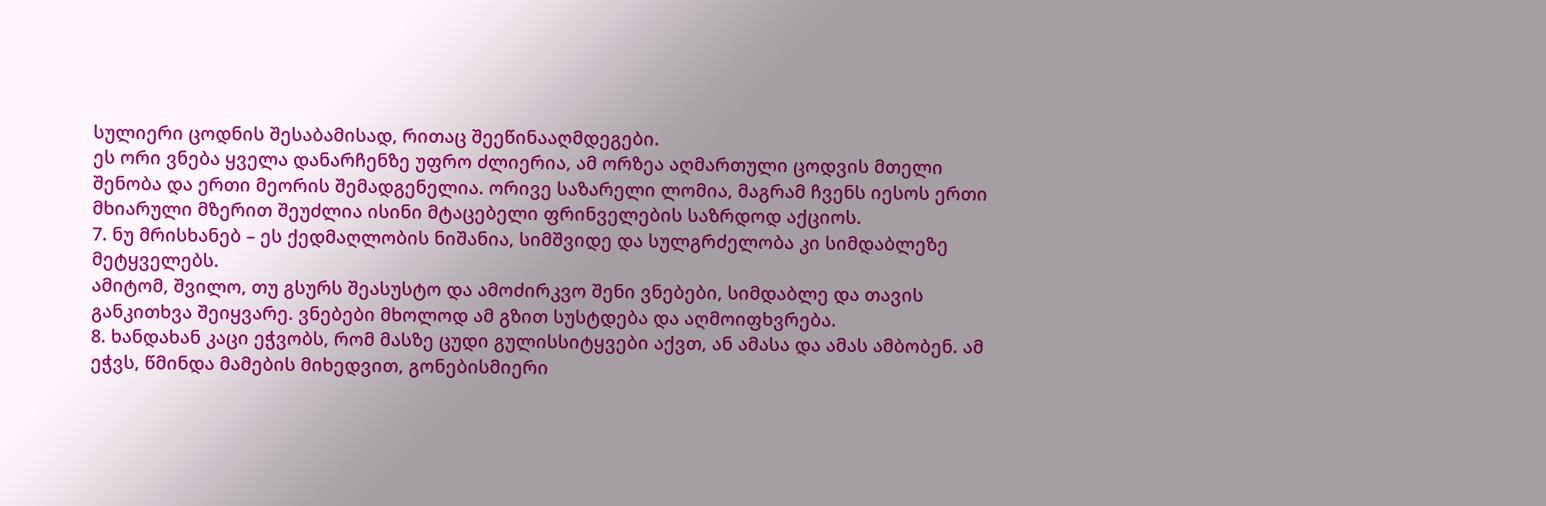სულიერი ცოდნის შესაბამისად, რითაც შეეწინააღმდეგები.
ეს ორი ვნება ყველა დანარჩენზე უფრო ძლიერია, ამ ორზეა აღმართული ცოდვის მთელი შენობა და ერთი მეორის შემადგენელია. ორივე საზარელი ლომია, მაგრამ ჩვენს იესოს ერთი მხიარული მზერით შეუძლია ისინი მტაცებელი ფრინველების საზრდოდ აქციოს.
7. ნუ მრისხანებ – ეს ქედმაღლობის ნიშანია, სიმშვიდე და სულგრძელობა კი სიმდაბლეზე მეტყველებს.
ამიტომ, შვილო, თუ გსურს შეასუსტო და ამოძირკვო შენი ვნებები, სიმდაბლე და თავის განკითხვა შეიყვარე. ვნებები მხოლოდ ამ გზით სუსტდება და აღმოიფხვრება.
8. ხანდახან კაცი ეჭვობს, რომ მასზე ცუდი გულისსიტყვები აქვთ, ან ამასა და ამას ამბობენ. ამ ეჭვს, წმინდა მამების მიხედვით, გონებისმიერი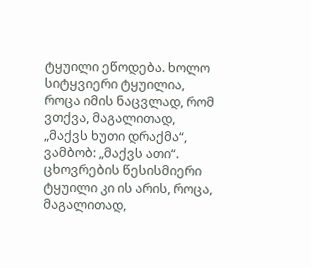ტყუილი ეწოდება. ხოლო სიტყვიერი ტყუილია, როცა იმის ნაცვლად, რომ ვთქვა, მაგალითად, „მაქვს ხუთი დრაქმა“, ვამბობ: „მაქვს ათი“. ცხოვრების წესისმიერი ტყუილი კი ის არის, როცა, მაგალითად,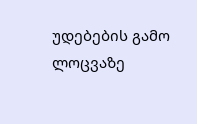უდებების გამო ლოცვაზე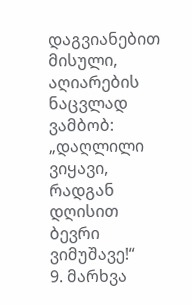დაგვიანებით მისული, აღიარების ნაცვლად ვამბობ: „დაღლილი ვიყავი, რადგან დღისით ბევრი ვიმუშავე!“
9. მარხვა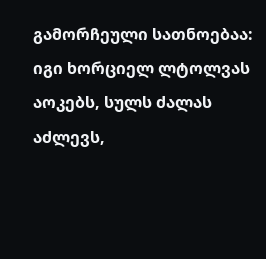გამორჩეული სათნოებაა: იგი ხორციელ ლტოლვას აოკებს, სულს ძალას აძლევს,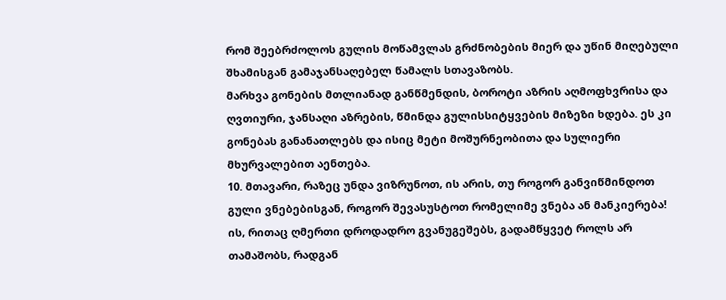რომ შეებრძოლოს გულის მოწამვლას გრძნობების მიერ და უწინ მიღებული შხამისგან გამაჯანსაღებელ წამალს სთავაზობს.
მარხვა გონების მთლიანად განწმენდის, ბოროტი აზრის აღმოფხვრისა და ღვთიური, ჯანსაღი აზრების, წმინდა გულისსიტყვების მიზეზი ხდება. ეს კი გონებას განანათლებს და ისიც მეტი მოშურნეობითა და სულიერი მხურვალებით აენთება.
10. მთავარი, რაზეც უნდა ვიზრუნოთ, ის არის, თუ როგორ განვიწმინდოთ გული ვნებებისგან, როგორ შევასუსტოთ რომელიმე ვნება ან მანკიერება! ის, რითაც ღმერთი დროდადრო გვანუგეშებს, გადამწყვეტ როლს არ თამაშობს, რადგან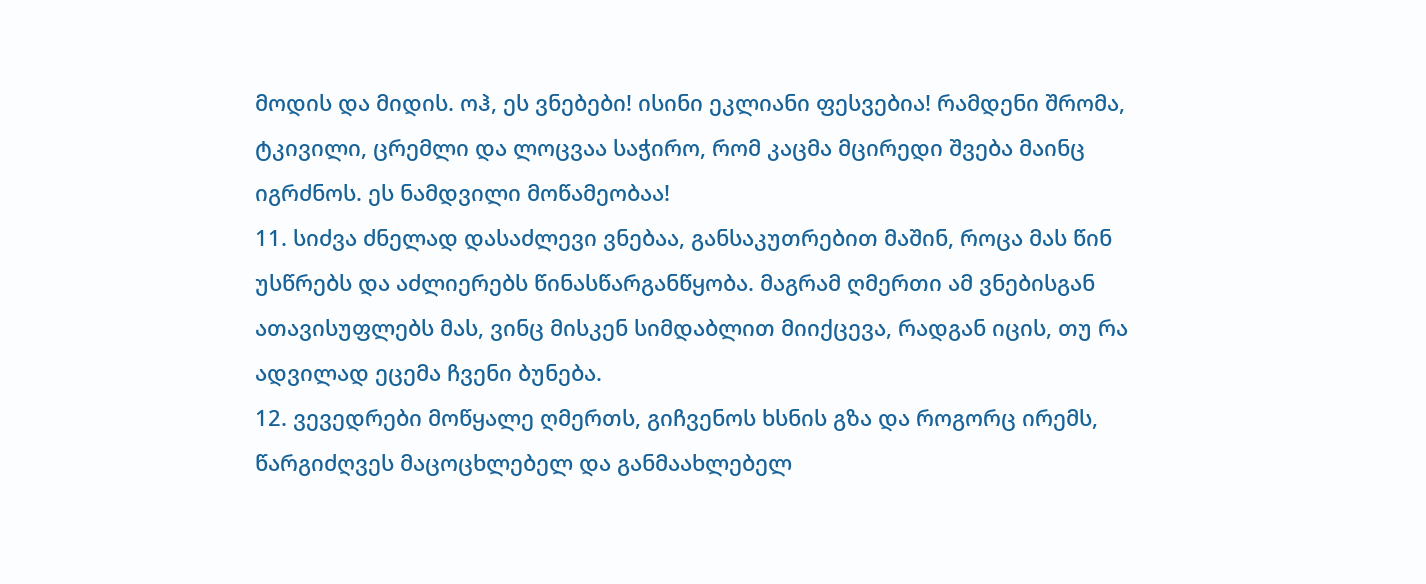მოდის და მიდის. ოჰ, ეს ვნებები! ისინი ეკლიანი ფესვებია! რამდენი შრომა, ტკივილი, ცრემლი და ლოცვაა საჭირო, რომ კაცმა მცირედი შვება მაინც იგრძნოს. ეს ნამდვილი მოწამეობაა!
11. სიძვა ძნელად დასაძლევი ვნებაა, განსაკუთრებით მაშინ, როცა მას წინ უსწრებს და აძლიერებს წინასწარგანწყობა. მაგრამ ღმერთი ამ ვნებისგან ათავისუფლებს მას, ვინც მისკენ სიმდაბლით მიიქცევა, რადგან იცის, თუ რა ადვილად ეცემა ჩვენი ბუნება.
12. ვევედრები მოწყალე ღმერთს, გიჩვენოს ხსნის გზა და როგორც ირემს, წარგიძღვეს მაცოცხლებელ და განმაახლებელ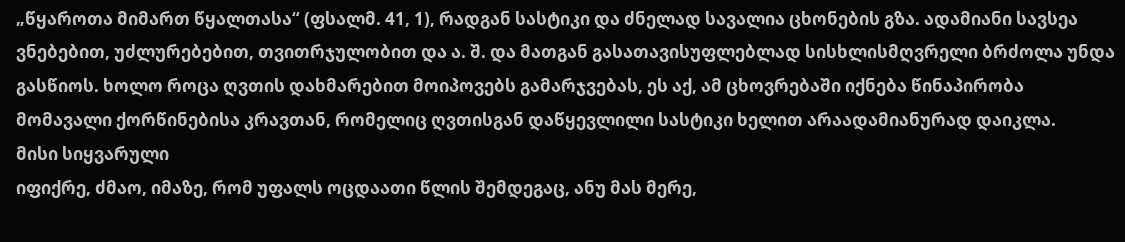„წყაროთა მიმართ წყალთასა“ (ფსალმ. 41, 1), რადგან სასტიკი და ძნელად სავალია ცხონების გზა. ადამიანი სავსეა ვნებებით, უძლურებებით, თვითრჯულობით და ა. შ. და მათგან გასათავისუფლებლად სისხლისმღვრელი ბრძოლა უნდა გასწიოს. ხოლო როცა ღვთის დახმარებით მოიპოვებს გამარჯვებას, ეს აქ, ამ ცხოვრებაში იქნება წინაპირობა მომავალი ქორწინებისა კრავთან, რომელიც ღვთისგან დაწყევლილი სასტიკი ხელით არაადამიანურად დაიკლა.
მისი სიყვარული
იფიქრე, ძმაო, იმაზე, რომ უფალს ოცდაათი წლის შემდეგაც, ანუ მას მერე,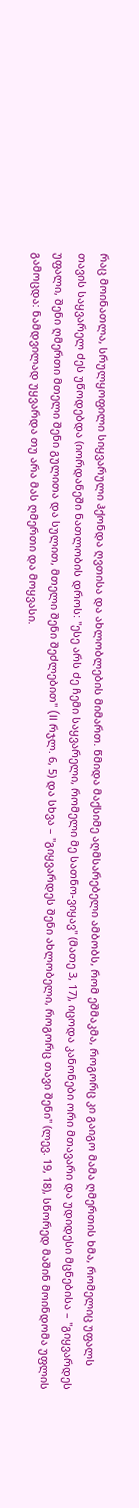რაც მოინათლა, სრულყოფილი სიყვარული ჰქონდა ღვთისა და ახლობლების მიმართ. წმიდა მაქსიმე აღმსარებელი ამბობს, რომ ეშმაკმა, როგორც კი გაიგო მამა ღმერთის ხმა, რომელიც უფალს თავის საყვარელ ძეს უწოდებდა (იორდანეში ნათლობის დროს: "ესე არს ძე ჩემი საყვარელი, რომელი მე სათნო-ვიყავ" (მათე 3, 17), იცოდა კანონები ორი მთავარი და უდიდესი მცნებისა – "გიყვარდეს უფალი, შენი ღმერთი მთელი შენი გულითა და სულით, მთელი შენი შეძლებით" (II რჯლ. 6, 5) და სხვა – "გიყვარდეს შენი ახლობელი, როგორც თავი შენი" (ლევ. 19, 18), სწორედ მაშინ მოინდომა უფლის გამოცდა: ნამდვილად უყვარდა თუ არა მას ღმერთი და მოყვასი.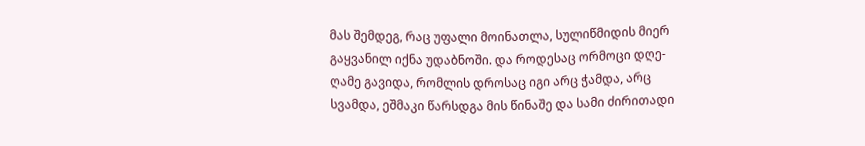მას შემდეგ, რაც უფალი მოინათლა, სულიწმიდის მიერ გაყვანილ იქნა უდაბნოში. და როდესაც ორმოცი დღე-ღამე გავიდა, რომლის დროსაც იგი არც ჭამდა, არც სვამდა, ეშმაკი წარსდგა მის წინაშე და სამი ძირითადი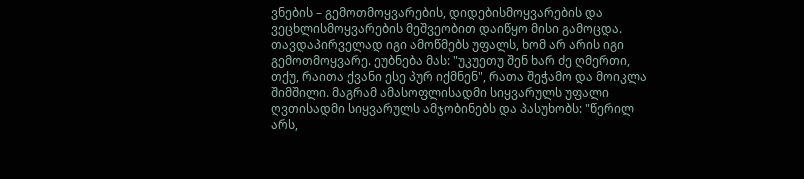ვნების – გემოთმოყვარების, დიდებისმოყვარების და ვეცხლისმოყვარების მეშვეობით დაიწყო მისი გამოცდა. თავდაპირველად იგი ამოწმებს უფალს, ხომ არ არის იგი გემოთმოყვარე. ეუბნება მას: "უკუეთუ შენ ხარ ძე ღმერთი, თქუ, რაითა ქვანი ესე პურ იქმნენ", რათა შეჭამო და მოიკლა შიმშილი. მაგრამ ამასოფლისადმი სიყვარულს უფალი ღვთისადმი სიყვარულს ამჯობინებს და პასუხობს: "წერილ არს,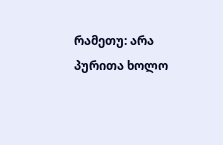რამეთუ: არა პურითა ხოლო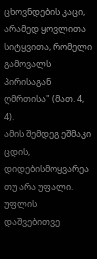ცხოვნდების კაცი, არამედ ყოვლითა სიტყვითა, რომელი გამოვალს პირისაგან ღმრთისა" (მათ. 4, 4).
ამის შემდეგ ეშმაკი ცდის, დიდებისმოყვარეა თუ არა უფალი. უფლის დაშვებითვე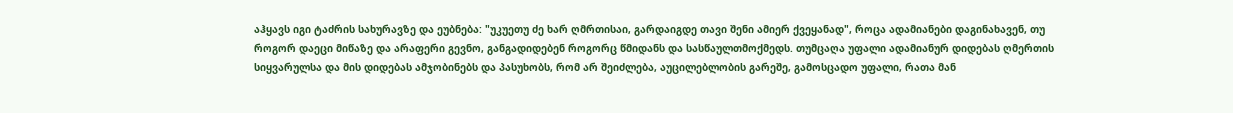აჰყავს იგი ტაძრის სახურავზე და ეუბნება: "უკუეთუ ძე ხარ ღმრთისაი, გარდაიგდე თავი შენი ამიერ ქვეყანად", როცა ადამიანები დაგინახავენ, თუ როგორ დაეცი მიწაზე და არაფერი გევნო, განგადიდებენ როგორც წმიდანს და სასწაულთმოქმედს. თუმცაღა უფალი ადამიანურ დიდებას ღმერთის სიყვარულსა და მის დიდებას ამჯობინებს და პასუხობს, რომ არ შეიძლება, აუცილებლობის გარეშე, გამოსცადო უფალი, რათა მან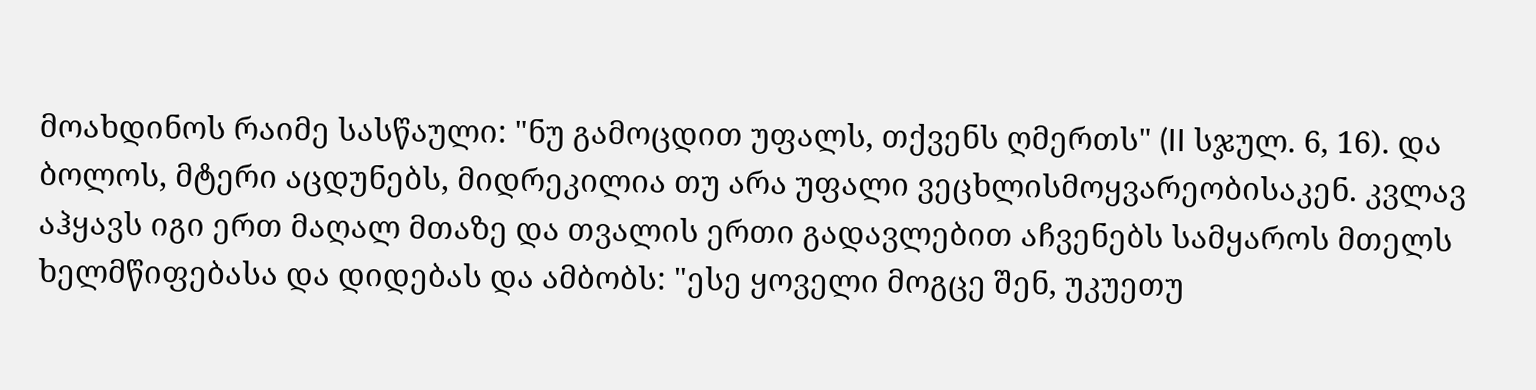მოახდინოს რაიმე სასწაული: "ნუ გამოცდით უფალს, თქვენს ღმერთს" (II სჯულ. 6, 16). და ბოლოს, მტერი აცდუნებს, მიდრეკილია თუ არა უფალი ვეცხლისმოყვარეობისაკენ. კვლავ აჰყავს იგი ერთ მაღალ მთაზე და თვალის ერთი გადავლებით აჩვენებს სამყაროს მთელს ხელმწიფებასა და დიდებას და ამბობს: "ესე ყოველი მოგცე შენ, უკუეთუ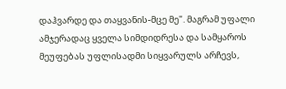დაჰვარდე და თაყვანის-მცე მე". მაგრამ უფალი ამჯერადაც ყველა სიმდიდრესა და სამყაროს მეუფებას უფლისადმი სიყვარულს არჩევს,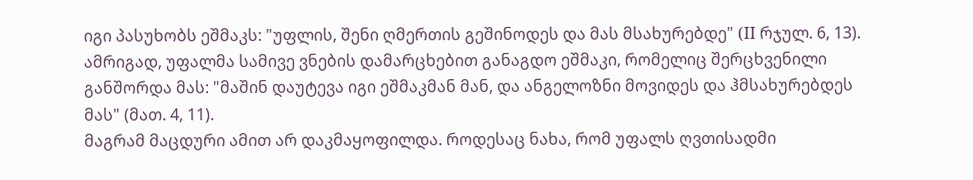იგი პასუხობს ეშმაკს: "უფლის, შენი ღმერთის გეშინოდეს და მას მსახურებდე" (II რჯულ. 6, 13). ამრიგად, უფალმა სამივე ვნების დამარცხებით განაგდო ეშმაკი, რომელიც შერცხვენილი განშორდა მას: "მაშინ დაუტევა იგი ეშმაკმან მან, და ანგელოზნი მოვიდეს და ჰმსახურებდეს მას" (მათ. 4, 11).
მაგრამ მაცდური ამით არ დაკმაყოფილდა. როდესაც ნახა, რომ უფალს ღვთისადმი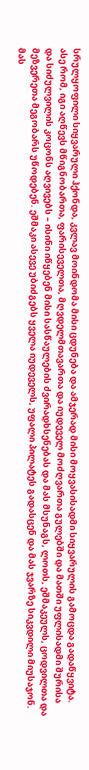სრულყოფილი სიყვარული ჰქონდა, კვლავ მოინდომა მისი ცდუნება და ამჯერად მისი მოყვასისადმი სიყვარულის გამოცდა გადაწყვიტა. ასე რომ, იგი აღწევს მწიგნობართა, ფარისეველთა, მღვდელმთავართა და იუდეველ მოძღვართა გულებში და მათში უფლისადმი შურისა და სიძულვილის კოცონს აღვივებს – ისინი იწყებენ მისი სასწაულების ძვირადხსენებას და მას მსუნაგს, ლოთს, ეშმაკეულს, ცოდვილთა და მეზვერეთა მეგობარს უწოდებენ. ეშმაკი ასევე უბიძგებს ყველა იუდეველს, უფალი პილატეს გადასცენ და მას ჯვარზე სიკვდილი მიუსაჯონ.
მას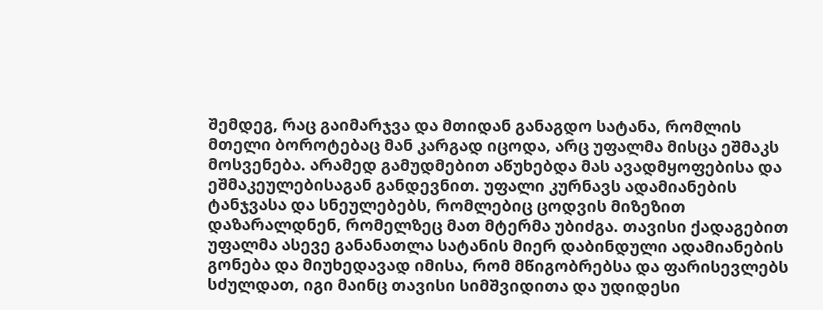შემდეგ, რაც გაიმარჯვა და მთიდან განაგდო სატანა, რომლის მთელი ბოროტებაც მან კარგად იცოდა, არც უფალმა მისცა ეშმაკს მოსვენება. არამედ გამუდმებით აწუხებდა მას ავადმყოფებისა და ეშმაკეულებისაგან განდევნით. უფალი კურნავს ადამიანების ტანჯვასა და სნეულებებს, რომლებიც ცოდვის მიზეზით დაზარალდნენ, რომელზეც მათ მტერმა უბიძგა. თავისი ქადაგებით უფალმა ასევე განანათლა სატანის მიერ დაბინდული ადამიანების გონება და მიუხედავად იმისა, რომ მწიგობრებსა და ფარისევლებს სძულდათ, იგი მაინც თავისი სიმშვიდითა და უდიდესი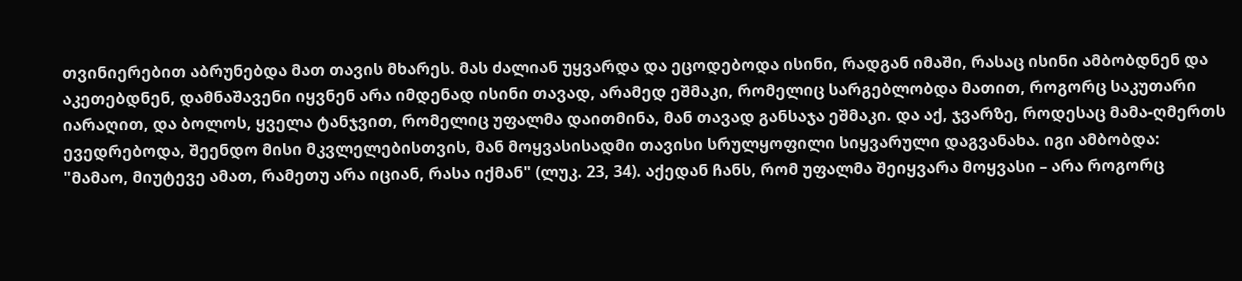თვინიერებით აბრუნებდა მათ თავის მხარეს. მას ძალიან უყვარდა და ეცოდებოდა ისინი, რადგან იმაში, რასაც ისინი ამბობდნენ და აკეთებდნენ, დამნაშავენი იყვნენ არა იმდენად ისინი თავად, არამედ ეშმაკი, რომელიც სარგებლობდა მათით, როგორც საკუთარი იარაღით, და ბოლოს, ყველა ტანჯვით, რომელიც უფალმა დაითმინა, მან თავად განსაჯა ეშმაკი. და აქ, ჯვარზე, როდესაც მამა-ღმერთს ევედრებოდა, შეენდო მისი მკვლელებისთვის, მან მოყვასისადმი თავისი სრულყოფილი სიყვარული დაგვანახა. იგი ამბობდა: "მამაო, მიუტევე ამათ, რამეთუ არა იციან, რასა იქმან" (ლუკ. 23, 34). აქედან ჩანს, რომ უფალმა შეიყვარა მოყვასი – არა როგორც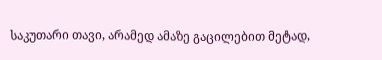საკუთარი თავი, არამედ ამაზე გაცილებით მეტად,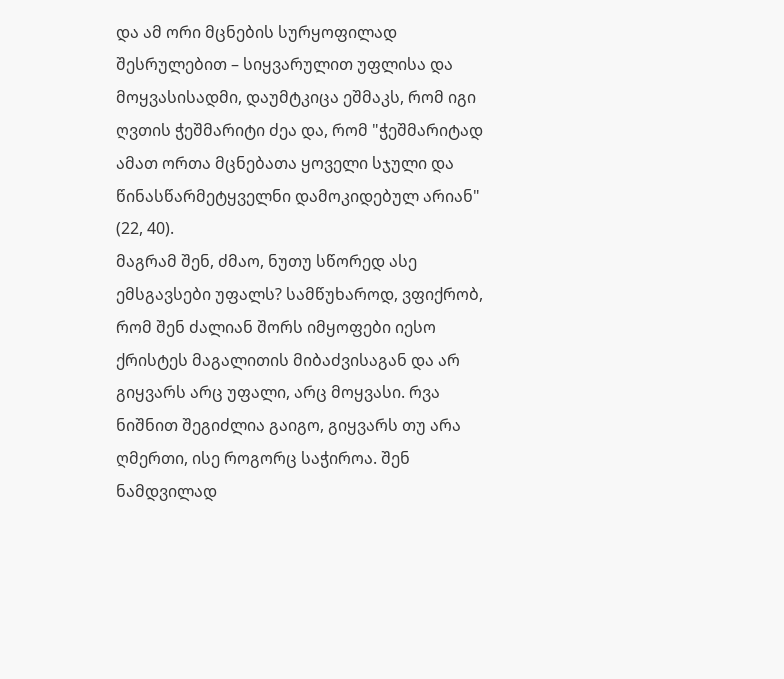და ამ ორი მცნების სურყოფილად შესრულებით – სიყვარულით უფლისა და მოყვასისადმი, დაუმტკიცა ეშმაკს, რომ იგი ღვთის ჭეშმარიტი ძეა და, რომ "ჭეშმარიტად ამათ ორთა მცნებათა ყოველი სჯული და წინასწარმეტყველნი დამოკიდებულ არიან" (22, 40).
მაგრამ შენ, ძმაო, ნუთუ სწორედ ასე ემსგავსები უფალს? სამწუხაროდ, ვფიქრობ, რომ შენ ძალიან შორს იმყოფები იესო ქრისტეს მაგალითის მიბაძვისაგან და არ გიყვარს არც უფალი, არც მოყვასი. რვა ნიშნით შეგიძლია გაიგო, გიყვარს თუ არა ღმერთი, ისე როგორც საჭიროა. შენ ნამდვილად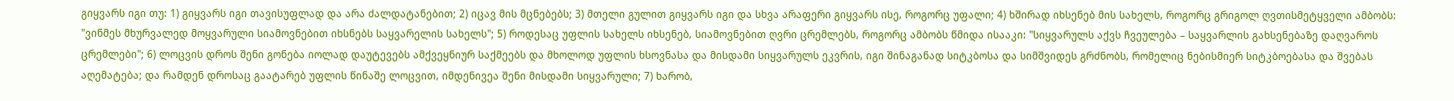გიყვარს იგი თუ: 1) გიყვარს იგი თავისუფლად და არა ძალდატანებით; 2) იცავ მის მცნებებს; 3) მთელი გულით გიყვარს იგი და სხვა არაფერი გიყვარს ისე, როგორც უფალი; 4) ხშირად იხსენებ მის სახელს, როგორც გრიგოლ ღვთისმეტყველი ამბობს: "ვინმეს მხურვალედ მოყვარული სიამოვნებით იხსნებს საყვარელის სახელს"; 5) როდესაც უფლის სახელს იხსენებ, სიამოვნებით ღვრი ცრემლებს, როგორც ამბობს წმიდა ისააკი: "სიყვარულს აქვს ჩვეულება – საყვარლის გახსენებაზე დაღვაროს ცრემლები"; 6) ლოცვის დროს შენი გონება იოლად დაუტევებს ამქვეყნიურ საქმეებს და მხოლოდ უფლის ხსოვნასა და მისდამი სიყვარულს ეკვრის, იგი შინაგანად სიტკბოსა და სიმშვიდეს გრძნობს, რომელიც ნებისმიერ სიტკბოებასა და შვებას აღემატება; და რამდენ დროსაც გაატარებ უფლის წინაშე ლოცვით, იმდენივეა შენი მისდამი სიყვარული; 7) ხარობ,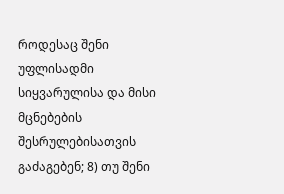როდესაც შენი უფლისადმი სიყვარულისა და მისი მცნებების შესრულებისათვის გაძაგებენ; 8) თუ შენი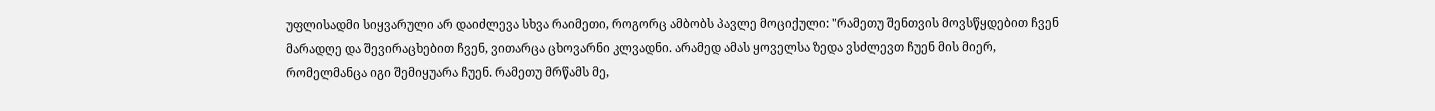უფლისადმი სიყვარული არ დაიძლევა სხვა რაიმეთი, როგორც ამბობს პავლე მოციქული: "რამეთუ შენთვის მოვსწყდებით ჩვენ მარადღე და შევირაცხებით ჩვენ, ვითარცა ცხოვარნი კლვადნი. არამედ ამას ყოველსა ზედა ვსძლევთ ჩუენ მის მიერ, რომელმანცა იგი შემიყუარა ჩუენ. რამეთუ მრწამს მე,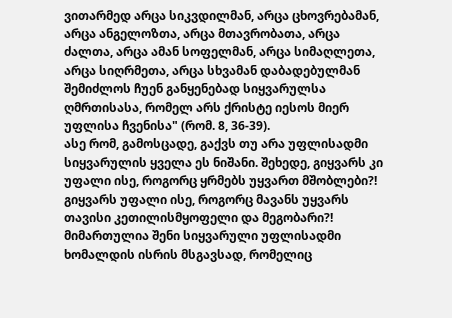ვითარმედ არცა სიკვდილმან, არცა ცხოვრებამან, არცა ანგელოზთა, არცა მთავრობათა, არცა ძალთა, არცა ამან სოფელმან, არცა სიმაღლეთა, არცა სიღრმეთა, არცა სხვამან დაბადებულმან შემიძლოს ჩუენ განყენებად სიყვარულსა ღმრთისასა, რომელ არს ქრისტე იესოს მიერ უფლისა ჩვენისა" (რომ. 8, 36-39).
ასე რომ, გამოსცადე, გაქვს თუ არა უფლისადმი სიყვარულის ყველა ეს ნიშანი. შეხედე, გიყვარს კი უფალი ისე, როგორც ყრმებს უყვართ მშობლები?! გიყვარს უფალი ისე, როგორც მავანს უყვარს თავისი კეთილისმყოფელი და მეგობარი?! მიმართულია შენი სიყვარული უფლისადმი ხომალდის ისრის მსგავსად, რომელიც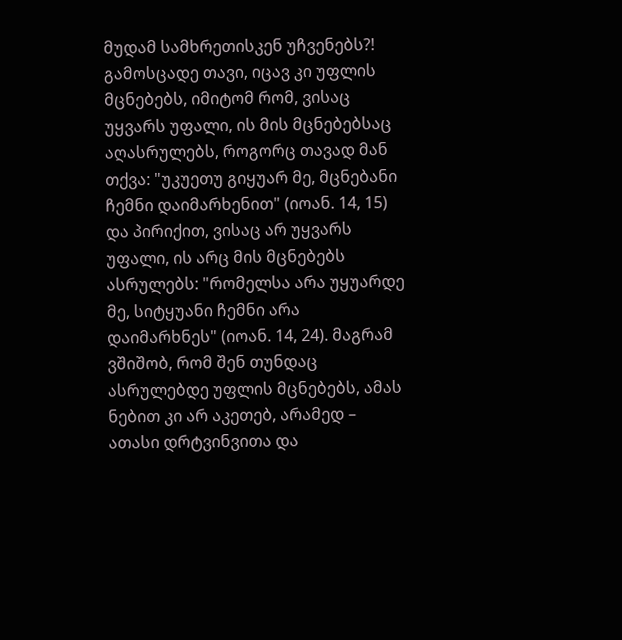მუდამ სამხრეთისკენ უჩვენებს?! გამოსცადე თავი, იცავ კი უფლის მცნებებს, იმიტომ რომ, ვისაც უყვარს უფალი, ის მის მცნებებსაც აღასრულებს, როგორც თავად მან თქვა: "უკუეთუ გიყუარ მე, მცნებანი ჩემნი დაიმარხენით" (იოან. 14, 15) და პირიქით, ვისაც არ უყვარს უფალი, ის არც მის მცნებებს ასრულებს: "რომელსა არა უყუარდე მე, სიტყუანი ჩემნი არა დაიმარხნეს" (იოან. 14, 24). მაგრამ ვშიშობ, რომ შენ თუნდაც ასრულებდე უფლის მცნებებს, ამას ნებით კი არ აკეთებ, არამედ – ათასი დრტვინვითა და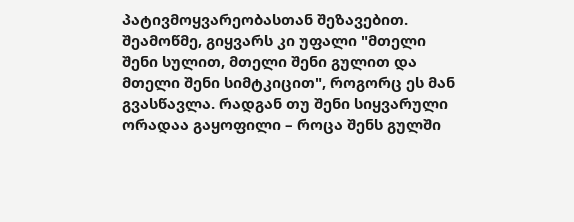პატივმოყვარეობასთან შეზავებით.
შეამოწმე, გიყვარს კი უფალი "მთელი შენი სულით, მთელი შენი გულით და მთელი შენი სიმტკიცით", როგორც ეს მან გვასწავლა. რადგან თუ შენი სიყვარული ორადაა გაყოფილი – როცა შენს გულში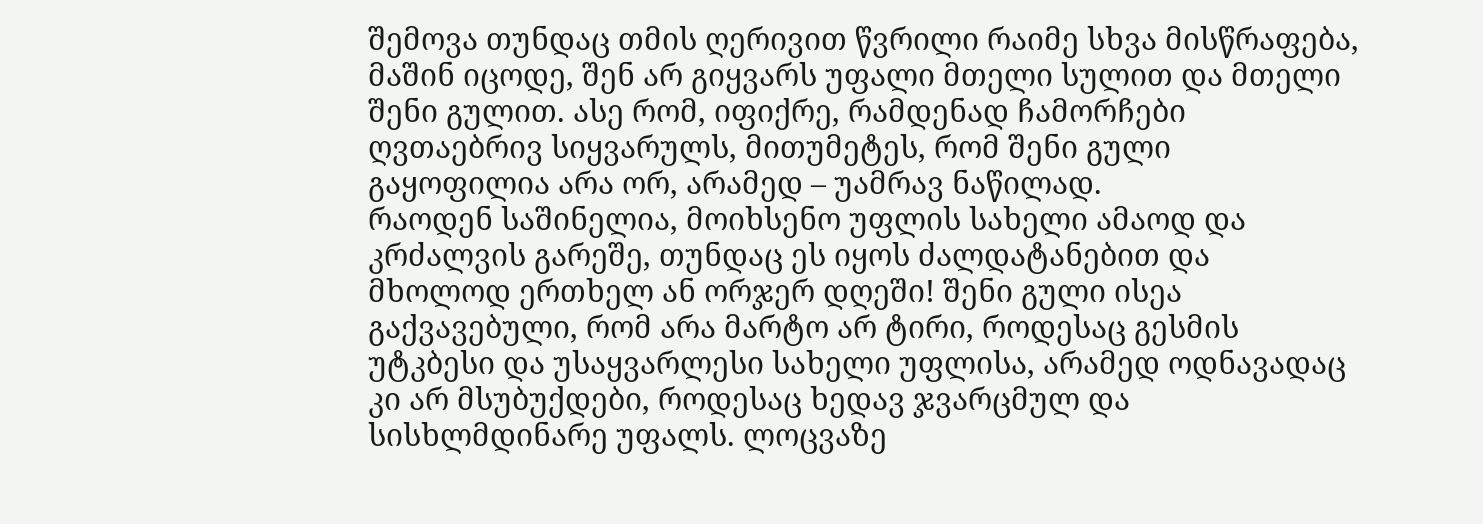შემოვა თუნდაც თმის ღერივით წვრილი რაიმე სხვა მისწრაფება, მაშინ იცოდე, შენ არ გიყვარს უფალი მთელი სულით და მთელი შენი გულით. ასე რომ, იფიქრე, რამდენად ჩამორჩები ღვთაებრივ სიყვარულს, მითუმეტეს, რომ შენი გული გაყოფილია არა ორ, არამედ – უამრავ ნაწილად.
რაოდენ საშინელია, მოიხსენო უფლის სახელი ამაოდ და კრძალვის გარეშე, თუნდაც ეს იყოს ძალდატანებით და მხოლოდ ერთხელ ან ორჯერ დღეში! შენი გული ისეა გაქვავებული, რომ არა მარტო არ ტირი, როდესაც გესმის უტკბესი და უსაყვარლესი სახელი უფლისა, არამედ ოდნავადაც კი არ მსუბუქდები, როდესაც ხედავ ჯვარცმულ და სისხლმდინარე უფალს. ლოცვაზე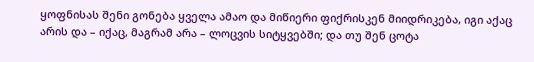ყოფნისას შენი გონება ყველა ამაო და მიწიერი ფიქრისკენ მიიდრიკება, იგი აქაც არის და – იქაც, მაგრამ არა – ლოცვის სიტყვებში; და თუ შენ ცოტა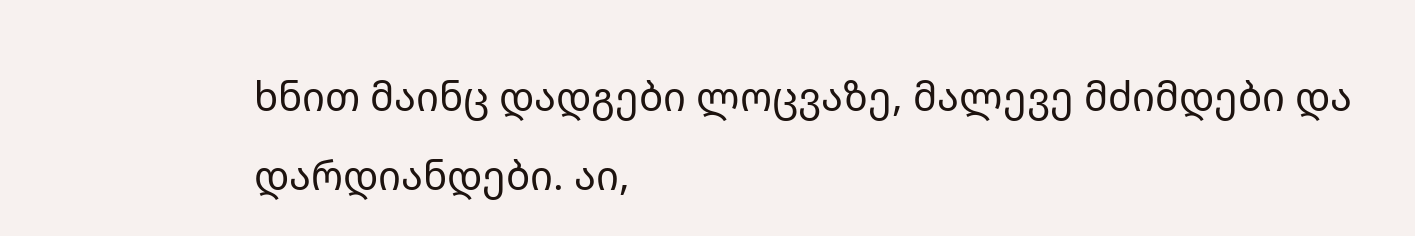ხნით მაინც დადგები ლოცვაზე, მალევე მძიმდები და დარდიანდები. აი,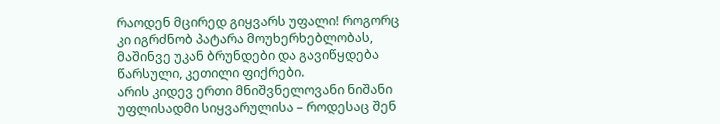რაოდენ მცირედ გიყვარს უფალი! როგორც კი იგრძნობ პატარა მოუხერხებლობას, მაშინვე უკან ბრუნდები და გავიწყდება წარსული, კეთილი ფიქრები.
არის კიდევ ერთი მნიშვნელოვანი ნიშანი უფლისადმი სიყვარულისა – როდესაც შენ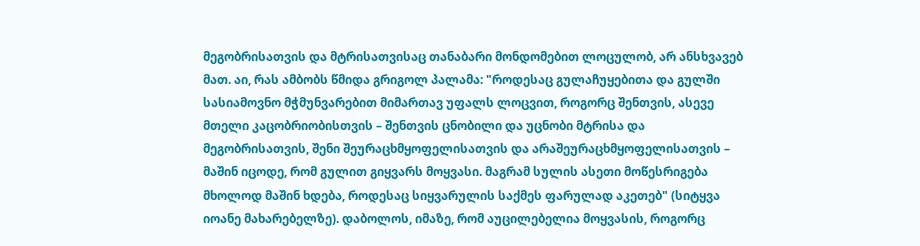მეგობრისათვის და მტრისათვისაც თანაბარი მონდომებით ლოცულობ, არ ანსხვავებ მათ. აი, რას ამბობს წმიდა გრიგოლ პალამა: "როდესაც გულაჩუყებითა და გულში სასიამოვნო მჭმუნვარებით მიმართავ უფალს ლოცვით, როგორც შენთვის, ასევე მთელი კაცობრიობისთვის – შენთვის ცნობილი და უცნობი მტრისა და მეგობრისათვის, შენი შეურაცხმყოფელისათვის და არაშეურაცხმყოფელისათვის – მაშინ იცოდე, რომ გულით გიყვარს მოყვასი. მაგრამ სულის ასეთი მოწესრიგება მხოლოდ მაშინ ხდება, როდესაც სიყვარულის საქმეს ფარულად აკეთებ" (სიტყვა იოანე მახარებელზე). დაბოლოს, იმაზე, რომ აუცილებელია მოყვასის, როგორც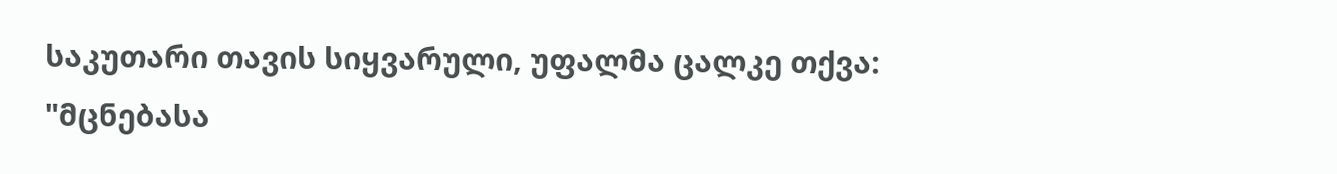საკუთარი თავის სიყვარული, უფალმა ცალკე თქვა: "მცნებასა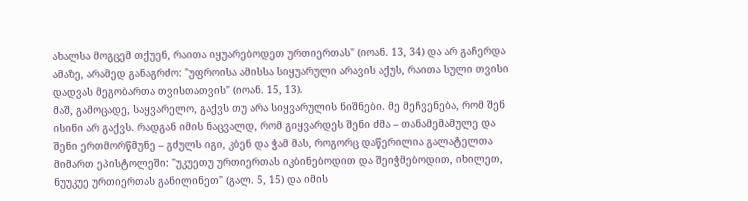ახალსა მოგცემ თქუენ, რაითა იყუარებოდეთ ურთიერთას" (იოან. 13, 34) და არ გაჩერდა ამაზე, არამედ განაგრძო: "უფროისა ამისსა სიყუარული არავის აქუს, რაითა სული თვისი დადვას მეგობართა თვისთათვის" (იოან. 15, 13).
მაშ, გამოცადე, საყვარელო, გაქვს თუ არა სიყვარულის ნიშნები. მე მეჩვენება, რომ შენ ისინი არ გაქვს. რადგან იმის ნაცვალდ, რომ გიყვარდეს შენი ძმა – თანამემამულე და შენი ერთმორწმუნე – გძულს იგი, კბენ და ჭამ მას, როგორც დაწერილია გალატელთა მიმართ ეპისტოლეში: "უკუეთუ ურთიერთას იკბინებოდით და შეიჭმებოდით, იხილეთ, ნუუკუე ურთიერთას განილინეთ" (გალ. 5, 15) და იმის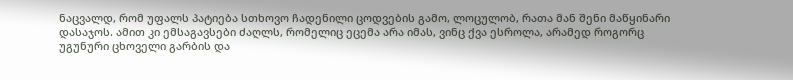ნაცვალდ, რომ უფალს პატიება სთხოვო ჩადენილი ცოდვების გამო, ლოცულობ, რათა მან შენი მაწყინარი დასაჯოს. ამით კი ემსაგავსები ძაღლს, რომელიც ეცემა არა იმას, ვინც ქვა ესროლა, არამედ როგორც უგუნური ცხოველი გარბის და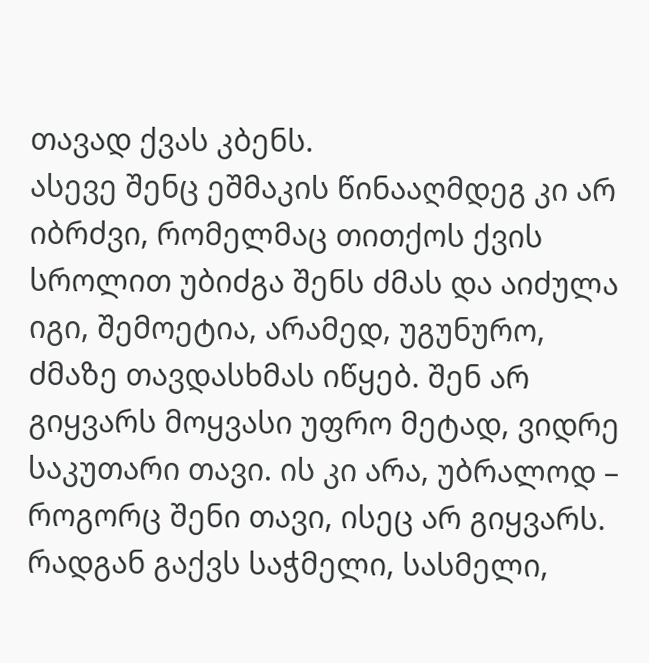თავად ქვას კბენს.
ასევე შენც ეშმაკის წინააღმდეგ კი არ იბრძვი, რომელმაც თითქოს ქვის სროლით უბიძგა შენს ძმას და აიძულა იგი, შემოეტია, არამედ, უგუნურო, ძმაზე თავდასხმას იწყებ. შენ არ გიყვარს მოყვასი უფრო მეტად, ვიდრე საკუთარი თავი. ის კი არა, უბრალოდ – როგორც შენი თავი, ისეც არ გიყვარს. რადგან გაქვს საჭმელი, სასმელი,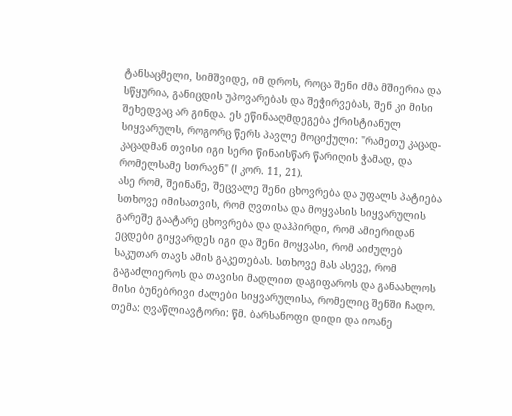ტანსაცმელი, სიმშვიდე, იმ დროს, როცა შენი ძმა მშიერია და სწყურია, განიცდის უპოვარებას და შეჭირვებას, შენ კი მისი შეხედვაც არ გინდა. ეს ეწინააღმდეგება ქრისტიანულ სიყვარულს, როგორც წერს პავლე მოციქული: "რამეთუ კაცად-კაცადმან თვისი იგი სერი წინაისწარ წარიღის ჭამად, და რომელსამე სთრავნ" (I კორ. 11, 21).
ასე რომ, შეინანე, შეცვალე შენი ცხოვრება და უფალს პატიება სთხოვე იმისათვის, რომ ღვთისა და მოყვასის სიყვარულის გარეშე გაატარე ცხოვრება და დაჰპირდი, რომ ამიერიდან ეცდები გიყვარდეს იგი და შენი მოყვასი, რომ აიძულებ საკუთარ თავს ამის გაკეთებას. სთხოვე მას ასევე, რომ გაგაძლიეროს და თავისი მადლით დაგიფაროს და განაახლოს მისი ბუნებრივი ძალები სიყვარულისა, რომელიც შენში ჩადო.
თემა: ღვაწლიავტორი: წმ. ბარსანოფი დიდი და იოანე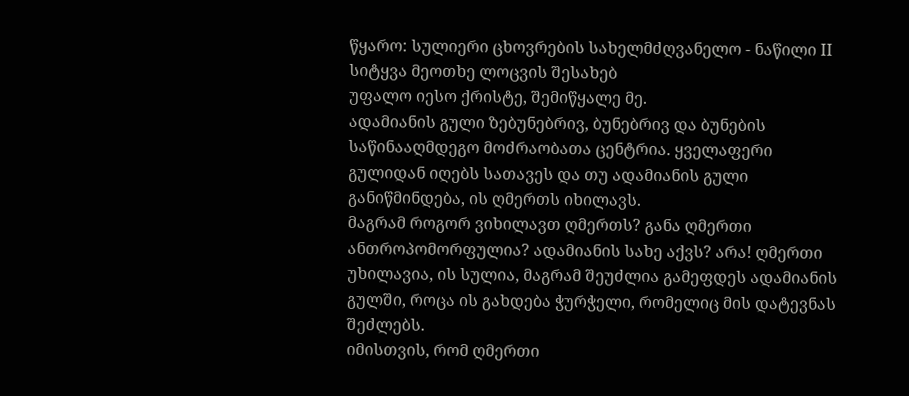წყარო: სულიერი ცხოვრების სახელმძღვანელო - ნაწილი II
სიტყვა მეოთხე ლოცვის შესახებ
უფალო იესო ქრისტე, შემიწყალე მე.
ადამიანის გული ზებუნებრივ, ბუნებრივ და ბუნების საწინააღმდეგო მოძრაობათა ცენტრია. ყველაფერი გულიდან იღებს სათავეს და თუ ადამიანის გული განიწმინდება, ის ღმერთს იხილავს.
მაგრამ როგორ ვიხილავთ ღმერთს? განა ღმერთი ანთროპომორფულია? ადამიანის სახე აქვს? არა! ღმერთი უხილავია, ის სულია, მაგრამ შეუძლია გამეფდეს ადამიანის გულში, როცა ის გახდება ჭურჭელი, რომელიც მის დატევნას შეძლებს.
იმისთვის, რომ ღმერთი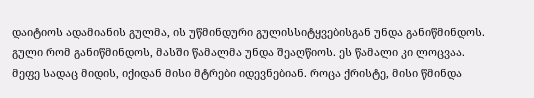დაიტიოს ადამიანის გულმა, ის უწმინდური გულისსიტყვებისგან უნდა განიწმინდოს. გული რომ განიწმინდოს, მასში წამალმა უნდა შეაღწიოს. ეს წამალი კი ლოცვაა.
მეფე სადაც მიდის, იქიდან მისი მტრები იდევნებიან. როცა ქრისტე, მისი წმინდა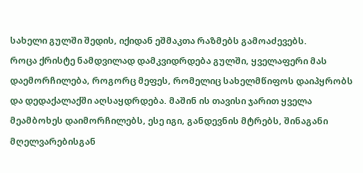სახელი გულში შედის, იქიდან ეშმაკთა რაზმებს გამოაძევებს.
როცა ქრისტე ნამდვილად დამკვიდრდება გულში, ყველაფერი მას დაემორჩილება, როგორც მეფეს, რომელიც სახელმწიფოს დაიპყრობს და დედაქალაქში აღსაყდრდება. მაშინ ის თავისი ჯარით ყველა მეამბოხეს დაიმორჩილებს, ესე იგი, განდევნის მტრებს, შინაგანი მღელვარებისგან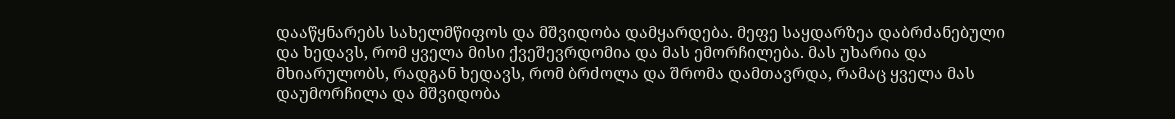დააწყნარებს სახელმწიფოს და მშვიდობა დამყარდება. მეფე საყდარზეა დაბრძანებული და ხედავს, რომ ყველა მისი ქვეშევრდომია და მას ემორჩილება. მას უხარია და მხიარულობს, რადგან ხედავს, რომ ბრძოლა და შრომა დამთავრდა, რამაც ყველა მას დაუმორჩილა და მშვიდობა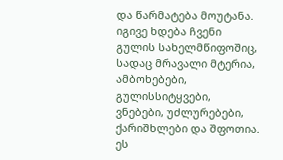და წარმატება მოუტანა.
იგივე ხდება ჩვენი გულის სახელმწიფოშიც, სადაც მრავალი მტერია, ამბოხებები, გულისსიტყვები, ვნებები, უძლურებები, ქარიშხლები და შფოთია. ეს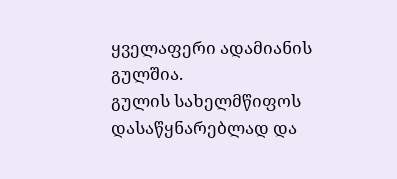ყველაფერი ადამიანის გულშია.
გულის სახელმწიფოს დასაწყნარებლად და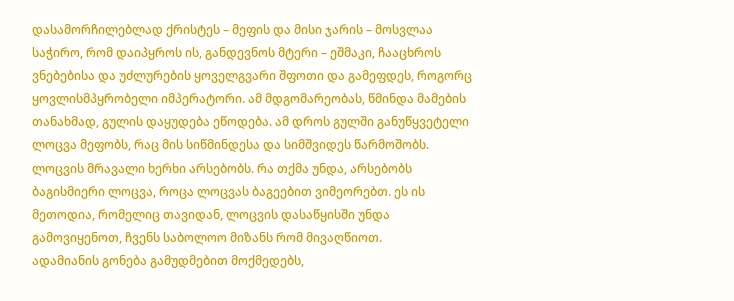დასამორჩილებლად ქრისტეს – მეფის და მისი ჯარის – მოსვლაა საჭირო, რომ დაიპყროს ის, განდევნოს მტერი – ეშმაკი, ჩააცხროს ვნებებისა და უძლურების ყოველგვარი შფოთი და გამეფდეს, როგორც ყოვლისმპყრობელი იმპერატორი. ამ მდგომარეობას, წმინდა მამების თანახმად, გულის დაყუდება ეწოდება. ამ დროს გულში განუწყვეტელი ლოცვა მეფობს, რაც მის სიწმინდესა და სიმშვიდეს წარმოშობს.
ლოცვის მრავალი ხერხი არსებობს. რა თქმა უნდა, არსებობს ბაგისმიერი ლოცვა, როცა ლოცვას ბაგეებით ვიმეორებთ. ეს ის მეთოდია, რომელიც თავიდან, ლოცვის დასაწყისში უნდა გამოვიყენოთ, ჩვენს საბოლოო მიზანს რომ მივაღწიოთ.
ადამიანის გონება გამუდმებით მოქმედებს,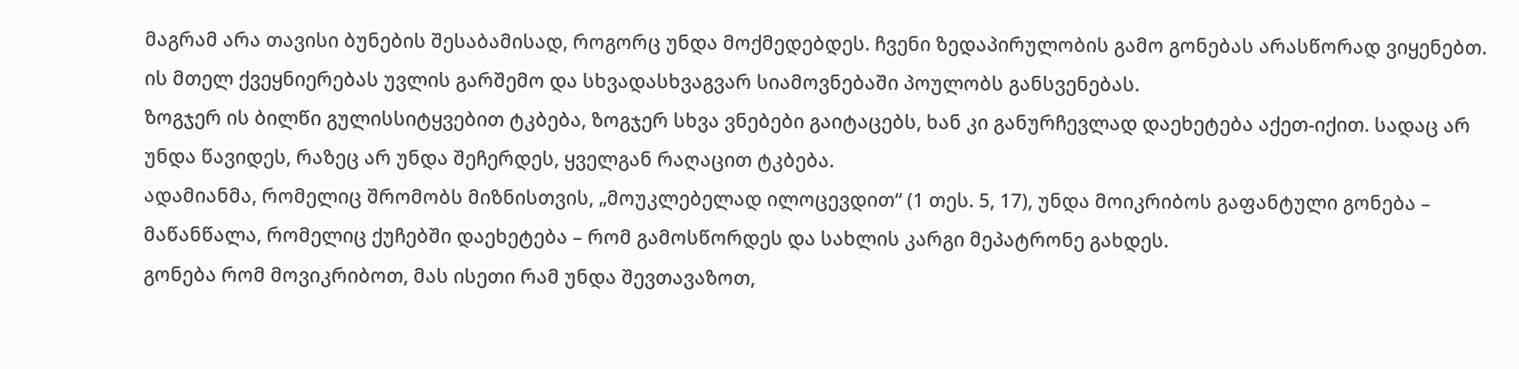მაგრამ არა თავისი ბუნების შესაბამისად, როგორც უნდა მოქმედებდეს. ჩვენი ზედაპირულობის გამო გონებას არასწორად ვიყენებთ. ის მთელ ქვეყნიერებას უვლის გარშემო და სხვადასხვაგვარ სიამოვნებაში პოულობს განსვენებას.
ზოგჯერ ის ბილწი გულისსიტყვებით ტკბება, ზოგჯერ სხვა ვნებები გაიტაცებს, ხან კი განურჩევლად დაეხეტება აქეთ-იქით. სადაც არ უნდა წავიდეს, რაზეც არ უნდა შეჩერდეს, ყველგან რაღაცით ტკბება.
ადამიანმა, რომელიც შრომობს მიზნისთვის, „მოუკლებელად ილოცევდით“ (1 თეს. 5, 17), უნდა მოიკრიბოს გაფანტული გონება – მაწანწალა, რომელიც ქუჩებში დაეხეტება – რომ გამოსწორდეს და სახლის კარგი მეპატრონე გახდეს.
გონება რომ მოვიკრიბოთ, მას ისეთი რამ უნდა შევთავაზოთ,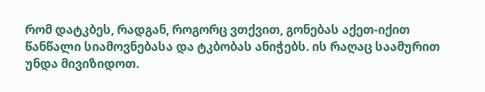რომ დატკბეს, რადგან, როგორც ვთქვით, გონებას აქეთ-იქით წანწალი სიამოვნებასა და ტკბობას ანიჭებს. ის რაღაც საამურით უნდა მივიზიდოთ.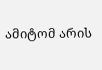ამიტომ არის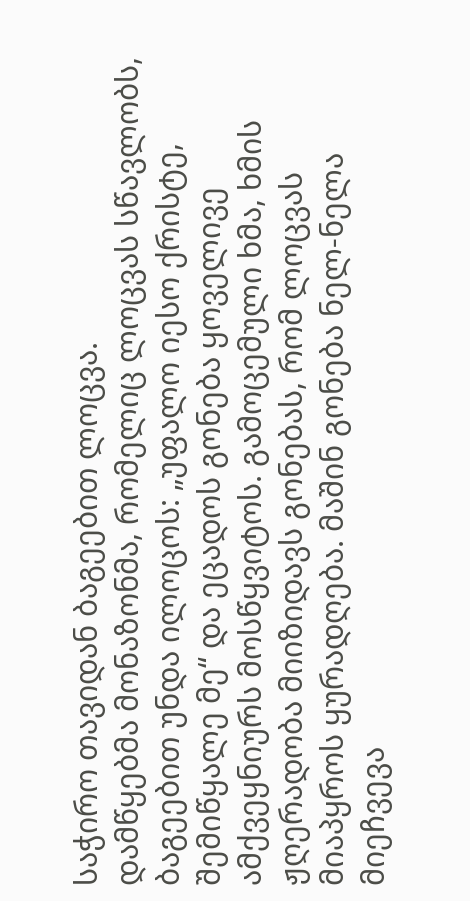საჭირო თავიდან ბაგეებით ლოცვა.
დამწყებმა მონაზონმა, რომელიც ლოცვას სწავლობს, ბაგეებით უნდა ილოცოს: „უფალო იესო ქრისტე, შემიწყალე მე“ და ეცადოს გონება ყოველივე ამქვეყნიურს მოსწყვიტოს. გამოცემული ხმა, ხმის ჟღერადობა მიიზიდავს გონებას, რომ ლოცვას მიაპყროს ყურადღება. მაშინ გონება ნელ-ნელა მიეჩვევა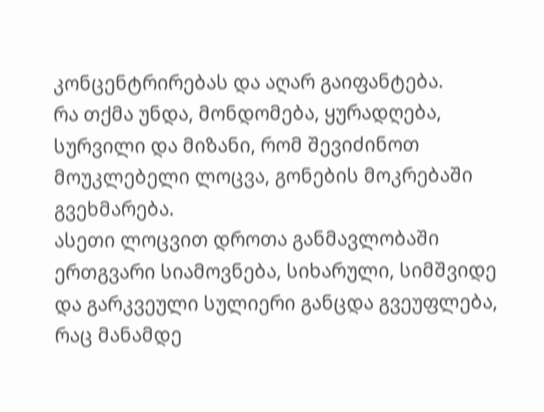კონცენტრირებას და აღარ გაიფანტება.
რა თქმა უნდა, მონდომება, ყურადღება, სურვილი და მიზანი, რომ შევიძინოთ მოუკლებელი ლოცვა, გონების მოკრებაში გვეხმარება.
ასეთი ლოცვით დროთა განმავლობაში ერთგვარი სიამოვნება, სიხარული, სიმშვიდე და გარკვეული სულიერი განცდა გვეუფლება, რაც მანამდე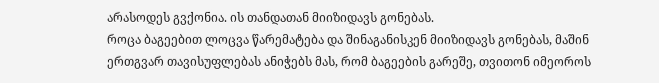არასოდეს გვქონია. ის თანდათან მიიზიდავს გონებას.
როცა ბაგეებით ლოცვა წარემატება და შინაგანისკენ მიიზიდავს გონებას, მაშინ ერთგვარ თავისუფლებას ანიჭებს მას, რომ ბაგეების გარეშე, თვითონ იმეოროს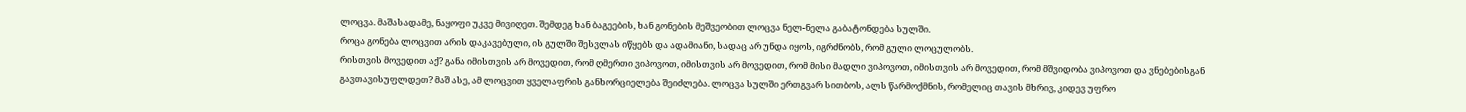ლოცვა. მაშასადამე, ნაყოფი უკვე მივიღეთ. შემდეგ ხან ბაგეების, ხან გონების მეშვეობით ლოცვა ნელ-ნელა გაბატონდება სულში.
როცა გონება ლოცვით არის დაკავებული, ის გულში შესვლას იწყებს და ადამიანი, სადაც არ უნდა იყოს, იგრძნობს, რომ გული ლოცულობს.
რისთვის მოვედით აქ? განა იმისთვის არ მოვედით, რომ ღმერთი ვიპოვოთ, იმისთვის არ მოვედით, რომ მისი მადლი ვიპოვოთ, იმისთვის არ მოვედით, რომ მშვიდობა ვიპოვოთ და ვნებებისგან გავთავისუფლდეთ? მაშ ასე, ამ ლოცვით ყველაფრის განხორციელება შეიძლება. ლოცვა სულში ერთგვარ სითბოს, ალს წარმოქმნის, რომელიც თავის მხრივ, კიდევ უფრო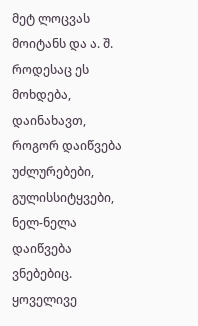მეტ ლოცვას მოიტანს და ა. შ. როდესაც ეს მოხდება, დაინახავთ, როგორ დაიწვება უძლურებები, გულისსიტყვები, ნელ-ნელა დაიწვება ვნებებიც. ყოველივე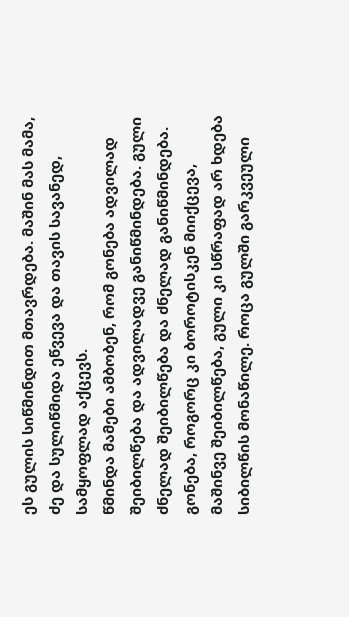ეს გულის სიწმინდით მთავრდება. მაშინ მას მამა, ძე და სულიწმიდა ეწვევა და თავის სავანედ, სამყოფლად აქცევს.
წმინდა მამები ამბობენ, რომ გონება ადვილად შეიბილწება და ადვილადვე განიწმინდება. გული ძნელად შეიბილწება და ძნელად განიწმინდება. გონება, როგორც კი ბოროტისკენ მიიქცევა, მაშინვე შეიბილწება, გული კი სწრაფად არ ხდება სიბილწის მონაწილე. როცა გულში გარკვეული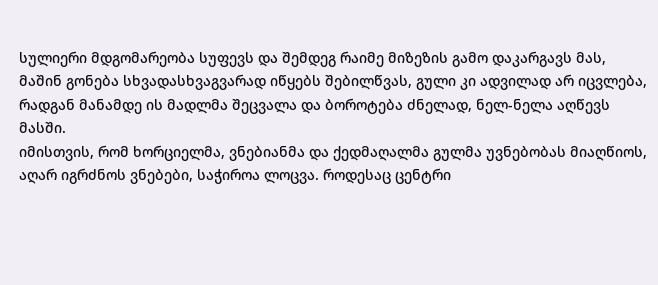სულიერი მდგომარეობა სუფევს და შემდეგ რაიმე მიზეზის გამო დაკარგავს მას, მაშინ გონება სხვადასხვაგვარად იწყებს შებილწვას, გული კი ადვილად არ იცვლება, რადგან მანამდე ის მადლმა შეცვალა და ბოროტება ძნელად, ნელ-ნელა აღწევს მასში.
იმისთვის, რომ ხორციელმა, ვნებიანმა და ქედმაღალმა გულმა უვნებობას მიაღწიოს, აღარ იგრძნოს ვნებები, საჭიროა ლოცვა. როდესაც ცენტრი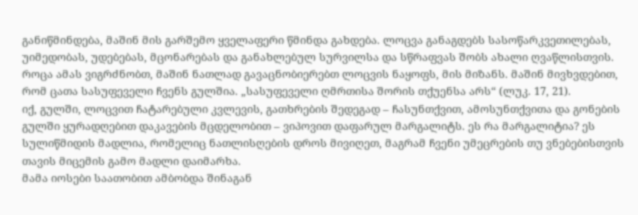განიწმინდება, მაშინ მის გარშემო ყველაფერი წმინდა გახდება. ლოცვა განაგდებს სასოწარკვეთილებას, უიმედობას, უდებებას, მცონარებას და განახლებულ სურვილსა და სწრაფვას შობს ახალი ღვაწლისთვის.
როცა ამას ვიგრძნობთ, მაშინ ნათლად გავაცნობიერებთ ლოცვის ნაყოფს, მის მიზანს. მაშინ მივხვდებით, რომ ცათა სასუფეველი ჩვენს გულშია. „სასუფეველი ღმრთისა შორის თქუენსა არს“ (ლუკ. 17, 21).
იქ, გულში, ლოცვით ჩატარებული კვლევის, გათხრების შედეგად – ჩასუნთქვით, ამოსუნთქვითა და გონების გულში ყურადღებით დაკავების მცდელობით – ვიპოვით დაფარულ მარგალიტს. ეს რა მარგალიტია? ეს სულიწმიდის მადლია, რომელიც ნათლისღების დროს მივიღეთ, მაგრამ ჩვენი უმეცრების თუ ვნებებისთვის თავის მიცემის გამო მადლი დაიმარხა.
მამა იოსები საათობით ამბობდა შინაგან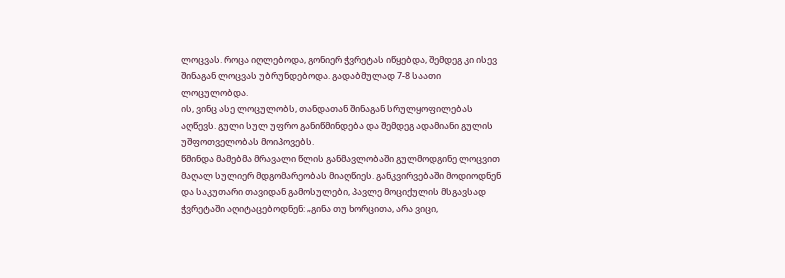ლოცვას. როცა იღლებოდა, გონიერ ჭვრეტას იწყებდა, შემდეგ კი ისევ შინაგან ლოცვას უბრუნდებოდა. გადაბმულად 7-8 საათი ლოცულობდა.
ის, ვინც ასე ლოცულობს, თანდათან შინაგან სრულყოფილებას აღწევს. გული სულ უფრო განიწმინდება და შემდეგ ადამიანი გულის უშფოთველობას მოიპოვებს.
წმინდა მამებმა მრავალი წლის განმავლობაში გულმოდგინე ლოცვით მაღალ სულიერ მდგომარეობას მიაღწიეს. განკვირვებაში მოდიოდნენ და საკუთარი თავიდან გამოსულები, პავლე მოციქულის მსგავსად ჭვრეტაში აღიტაცებოდნენ: „გინა თუ ხორცითა, არა ვიცი,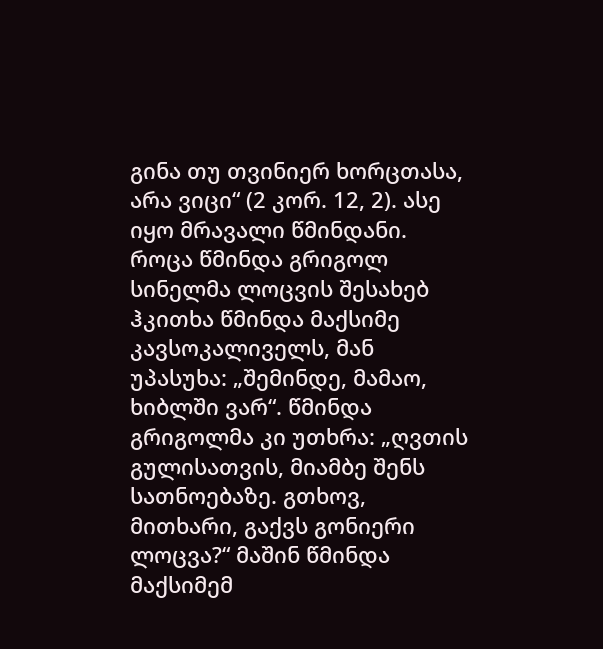გინა თუ თვინიერ ხორცთასა, არა ვიცი“ (2 კორ. 12, 2). ასე იყო მრავალი წმინდანი.
როცა წმინდა გრიგოლ სინელმა ლოცვის შესახებ ჰკითხა წმინდა მაქსიმე კავსოკალიველს, მან უპასუხა: „შემინდე, მამაო, ხიბლში ვარ“. წმინდა გრიგოლმა კი უთხრა: „ღვთის გულისათვის, მიამბე შენს სათნოებაზე. გთხოვ, მითხარი, გაქვს გონიერი ლოცვა?“ მაშინ წმინდა მაქსიმემ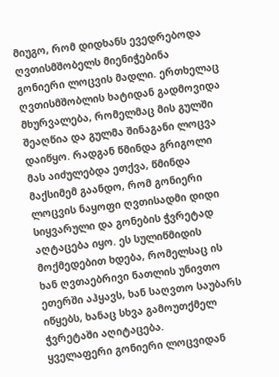მიუგო, რომ დიდხანს ევედრებოდა ღვთისმშობელს მიენიჭებინა გონიერი ლოცვის მადლი. ერთხელაც ღვთისმშობლის ხატიდან გადმოვიდა მხურვალება, რომელმაც მის გულში შეაღწია და გულმა შინაგანი ლოცვა დაიწყო. რადგან წმინდა გრიგოლი მას აიძულებდა ეთქვა, წმინდა მაქსიმემ გაანდო, რომ გონიერი ლოცვის ნაყოფი ღვთისადმი დიდი სიყვარული და გონების ჭვრეტად აღტაცება იყო. ეს სულიწმიდის მოქმედებით ხდება, რომელსაც ის ხან ღვთაებრივი ნათლის უნივთო ეთერში აჰყავს, ხან საღვთო საუბარს იწყებს, ხანაც სხვა გამოუთქმელ ჭვრეტაში აღიტაცება.
ყველაფერი გონიერი ლოცვიდან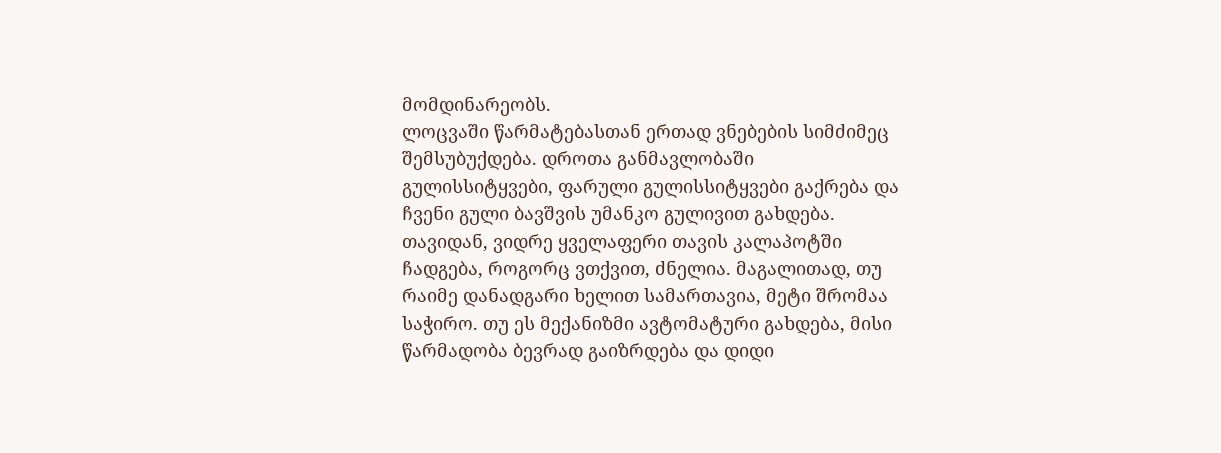მომდინარეობს.
ლოცვაში წარმატებასთან ერთად ვნებების სიმძიმეც შემსუბუქდება. დროთა განმავლობაში გულისსიტყვები, ფარული გულისსიტყვები გაქრება და ჩვენი გული ბავშვის უმანკო გულივით გახდება.
თავიდან, ვიდრე ყველაფერი თავის კალაპოტში ჩადგება, როგორც ვთქვით, ძნელია. მაგალითად, თუ რაიმე დანადგარი ხელით სამართავია, მეტი შრომაა საჭირო. თუ ეს მექანიზმი ავტომატური გახდება, მისი წარმადობა ბევრად გაიზრდება და დიდი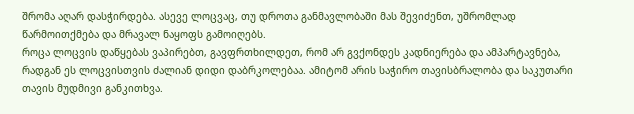შრომა აღარ დასჭირდება. ასევე ლოცვაც, თუ დროთა განმავლობაში მას შევიძენთ, უშრომლად წარმოითქმება და მრავალ ნაყოფს გამოიღებს.
როცა ლოცვის დაწყებას ვაპირებთ, გავფრთხილდეთ, რომ არ გვქონდეს კადნიერება და ამპარტავნება, რადგან ეს ლოცვისთვის ძალიან დიდი დაბრკოლებაა. ამიტომ არის საჭირო თავისბრალობა და საკუთარი თავის მუდმივი განკითხვა.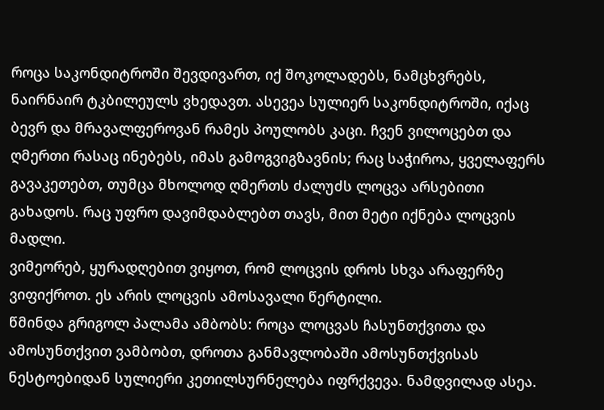როცა საკონდიტროში შევდივართ, იქ შოკოლადებს, ნამცხვრებს, ნაირნაირ ტკბილეულს ვხედავთ. ასევეა სულიერ საკონდიტროში, იქაც ბევრ და მრავალფეროვან რამეს პოულობს კაცი. ჩვენ ვილოცებთ და ღმერთი რასაც ინებებს, იმას გამოგვიგზავნის; რაც საჭიროა, ყველაფერს გავაკეთებთ, თუმცა მხოლოდ ღმერთს ძალუძს ლოცვა არსებითი გახადოს. რაც უფრო დავიმდაბლებთ თავს, მით მეტი იქნება ლოცვის მადლი.
ვიმეორებ, ყურადღებით ვიყოთ, რომ ლოცვის დროს სხვა არაფერზე ვიფიქროთ. ეს არის ლოცვის ამოსავალი წერტილი.
წმინდა გრიგოლ პალამა ამბობს: როცა ლოცვას ჩასუნთქვითა და ამოსუნთქვით ვამბობთ, დროთა განმავლობაში ამოსუნთქვისას ნესტოებიდან სულიერი კეთილსურნელება იფრქვევა. ნამდვილად ასეა.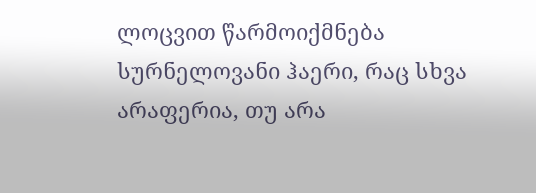ლოცვით წარმოიქმნება სურნელოვანი ჰაერი, რაც სხვა არაფერია, თუ არა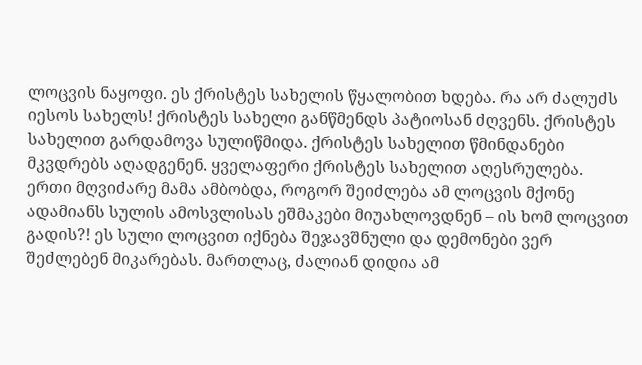ლოცვის ნაყოფი. ეს ქრისტეს სახელის წყალობით ხდება. რა არ ძალუძს იესოს სახელს! ქრისტეს სახელი განწმენდს პატიოსან ძღვენს. ქრისტეს სახელით გარდამოვა სულიწმიდა. ქრისტეს სახელით წმინდანები მკვდრებს აღადგენენ. ყველაფერი ქრისტეს სახელით აღესრულება.
ერთი მღვიძარე მამა ამბობდა, როგორ შეიძლება ამ ლოცვის მქონე ადამიანს სულის ამოსვლისას ეშმაკები მიუახლოვდნენ – ის ხომ ლოცვით გადის?! ეს სული ლოცვით იქნება შეჯავშნული და დემონები ვერ შეძლებენ მიკარებას. მართლაც, ძალიან დიდია ამ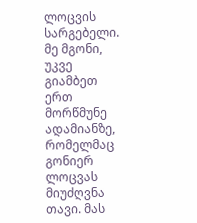ლოცვის სარგებელი.
მე მგონი, უკვე გიამბეთ ერთ მორწმუნე ადამიანზე, რომელმაც გონიერ ლოცვას მიუძღვნა თავი. მას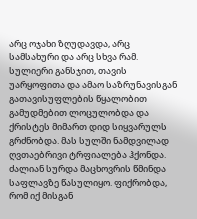არც ოჯახი ზღუდავდა, არც სამსახური და არც სხვა რამ. სულიერი განსჯით, თავის უარყოფითა და ამაო საზრუნავისგან გათავისუფლების წყალობით გამუდმებით ლოცულობდა და ქრისტეს მიმართ დიდ სიყვარულს გრძნობდა. მას სულში ნამდვილად ღვთაებრივი ტრფიალება ჰქონდა. ძალიან სურდა მაცხოვრის წმინდა საფლავზე წასულიყო. ფიქრობდა, რომ იქ მისგან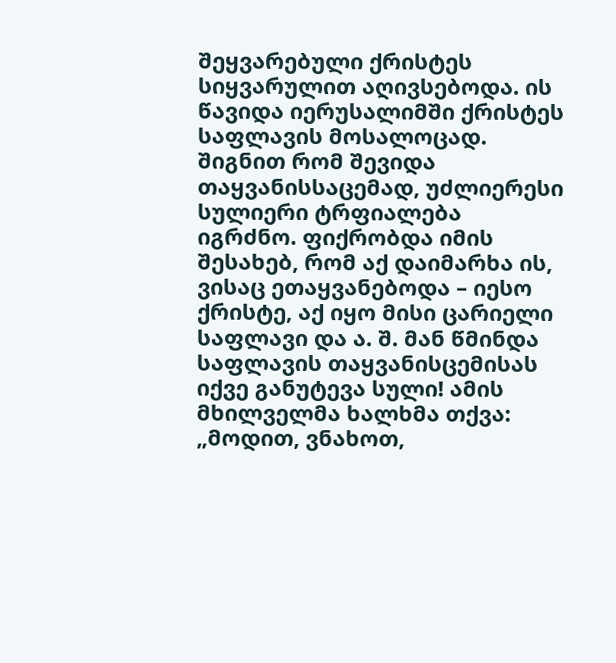შეყვარებული ქრისტეს სიყვარულით აღივსებოდა. ის წავიდა იერუსალიმში ქრისტეს საფლავის მოსალოცად. შიგნით რომ შევიდა თაყვანისსაცემად, უძლიერესი სულიერი ტრფიალება იგრძნო. ფიქრობდა იმის შესახებ, რომ აქ დაიმარხა ის, ვისაც ეთაყვანებოდა – იესო ქრისტე, აქ იყო მისი ცარიელი საფლავი და ა. შ. მან წმინდა საფლავის თაყვანისცემისას იქვე განუტევა სული! ამის მხილველმა ხალხმა თქვა: „მოდით, ვნახოთ,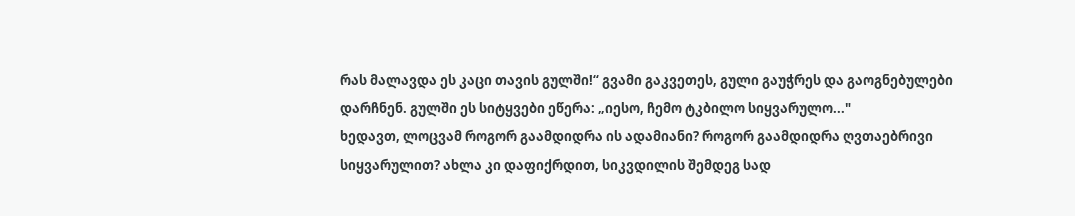რას მალავდა ეს კაცი თავის გულში!“ გვამი გაკვეთეს, გული გაუჭრეს და გაოგნებულები დარჩნენ. გულში ეს სიტყვები ეწერა: „იესო, ჩემო ტკბილო სიყვარულო..."
ხედავთ, ლოცვამ როგორ გაამდიდრა ის ადამიანი? როგორ გაამდიდრა ღვთაებრივი სიყვარულით? ახლა კი დაფიქრდით, სიკვდილის შემდეგ სად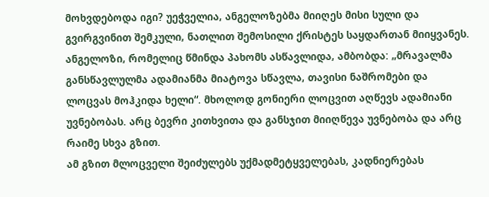მოხვდებოდა იგი? უეჭველია, ანგელოზებმა მიიღეს მისი სული და გვირგვინით შემკული, ნათლით შემოსილი ქრისტეს საყდართან მიიყვანეს.
ანგელოზი, რომელიც წმინდა პახომს ასწავლიდა, ამბობდა: „მრავალმა განსწავლულმა ადამიანმა მიატოვა სწავლა, თავისი ნაშრომები და ლოცვას მოჰკიდა ხელი“. მხოლოდ გონიერი ლოცვით აღწევს ადამიანი უვნებობას. არც ბევრი კითხვითა და განსჯით მიიღწევა უვნებობა და არც რაიმე სხვა გზით.
ამ გზით მლოცველი შეიძულებს უქმადმეტყველებას, კადნიერებას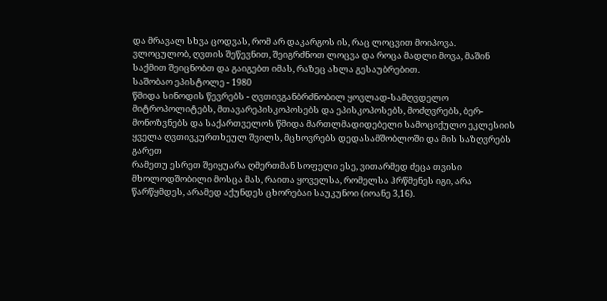და მრავალ სხვა ცოდვას, რომ არ დაკარგოს ის, რაც ლოცვით მოიპოვა.
ვლოცულობ, ღვთის შეწევნით, შეიგრძნოთ ლოცვა და როცა მადლი მოვა, მაშინ საქმით შეიცნობთ და გაიგებთ იმას, რაზეც ახლა გესაუბრებით.
საშობაო ეპისტოლე - 1980
წმიდა სინოდის წევრებს - ღვთივგანბრძნობილ ყოვლად-სამღვდელო მიტროპოლიტებს, მთავარეპისკოპოსებს და ეპისკოპოსებს, მოძღვრებს, ბერ-მონოზვნებს და საქართველოს წმიდა მართლმადიდებელი სამოციქულო ეკლესიის ყველა ღვთივკურთხეულ შვილს, მცხოვრებს დედასამშობლოში და მის საზღვრებს გარეთ
რამეთუ ესრეთ შეიყუარა ღმერთმან სოფელი ესე, ვითარმედ ძეცა თვისი მხოლოდშობილი მოსცა მას, რაითა ყოველსა, რომელსა ჰრწმენეს იგი, არა წარწყმდეს, არამედ აქუნდეს ცხორებაი საუკუნოი (იოანე 3,16).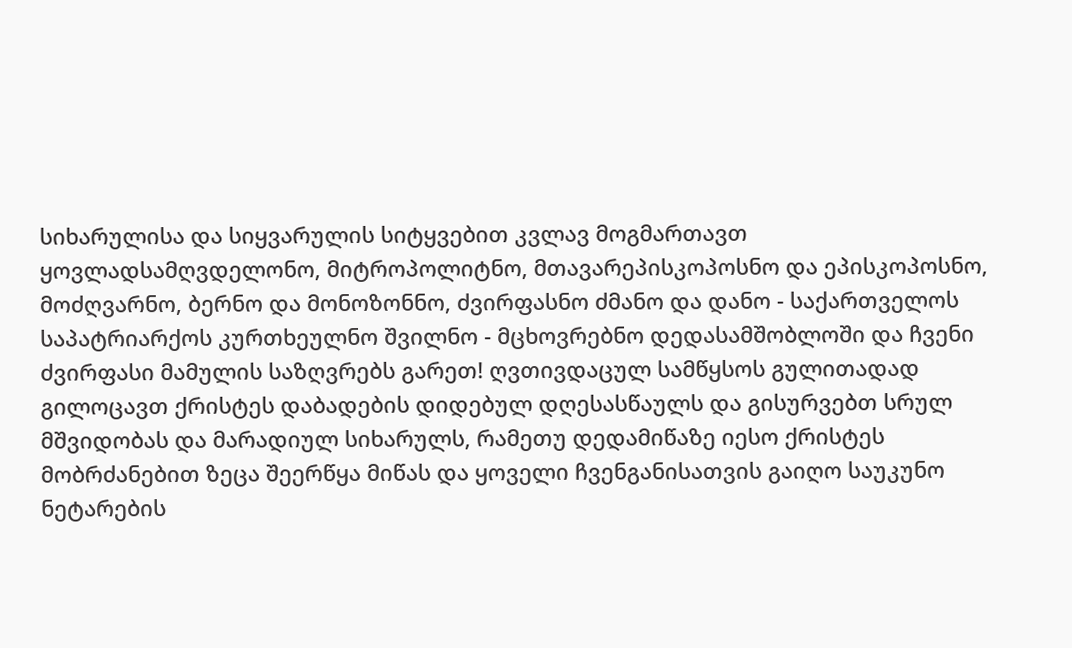სიხარულისა და სიყვარულის სიტყვებით კვლავ მოგმართავთ ყოვლადსამღვდელონო, მიტროპოლიტნო, მთავარეპისკოპოსნო და ეპისკოპოსნო, მოძღვარნო, ბერნო და მონოზონნო, ძვირფასნო ძმანო და დანო - საქართველოს საპატრიარქოს კურთხეულნო შვილნო - მცხოვრებნო დედასამშობლოში და ჩვენი ძვირფასი მამულის საზღვრებს გარეთ! ღვთივდაცულ სამწყსოს გულითადად გილოცავთ ქრისტეს დაბადების დიდებულ დღესასწაულს და გისურვებთ სრულ მშვიდობას და მარადიულ სიხარულს, რამეთუ დედამიწაზე იესო ქრისტეს მობრძანებით ზეცა შეერწყა მიწას და ყოველი ჩვენგანისათვის გაიღო საუკუნო ნეტარების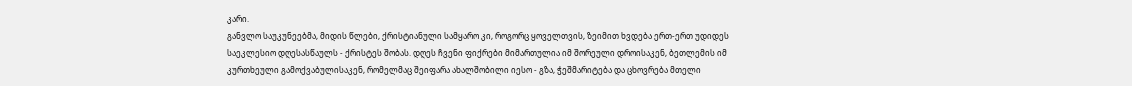კარი.
განვლო საუკუნეებმა, მიდის წლები, ქრისტიანული სამყარო კი, როგორც ყოველთვის, ზეიმით ხვდება ერთ-ერთ უდიდეს საეკლესიო დღესასწაულს - ქრისტეს შობას. დღეს ჩვენი ფიქრები მიმართულია იმ შორეული დროისაკენ, ბეთლემის იმ კურთხეული გამოქვაბულისაკენ, რომელმაც შეიფარა ახალშობილი იესო - გზა, ჭეშმარიტება და ცხოვრება მთელი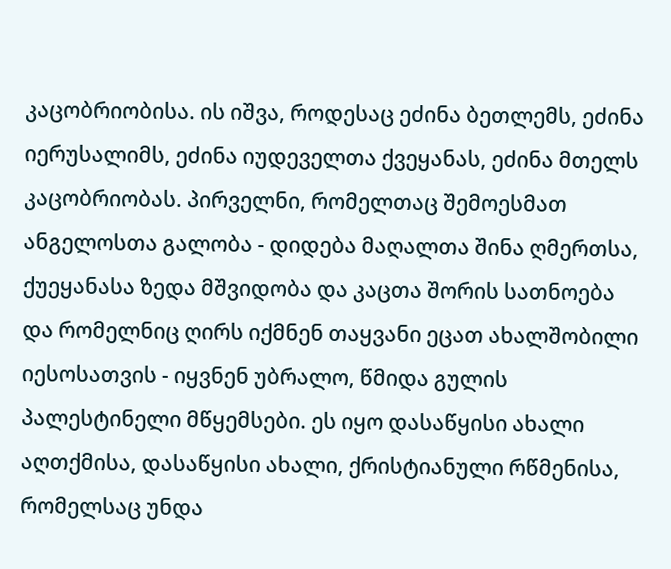კაცობრიობისა. ის იშვა, როდესაც ეძინა ბეთლემს, ეძინა იერუსალიმს, ეძინა იუდეველთა ქვეყანას, ეძინა მთელს კაცობრიობას. პირველნი, რომელთაც შემოესმათ ანგელოსთა გალობა - დიდება მაღალთა შინა ღმერთსა, ქუეყანასა ზედა მშვიდობა და კაცთა შორის სათნოება და რომელნიც ღირს იქმნენ თაყვანი ეცათ ახალშობილი იესოსათვის - იყვნენ უბრალო, წმიდა გულის პალესტინელი მწყემსები. ეს იყო დასაწყისი ახალი აღთქმისა, დასაწყისი ახალი, ქრისტიანული რწმენისა, რომელსაც უნდა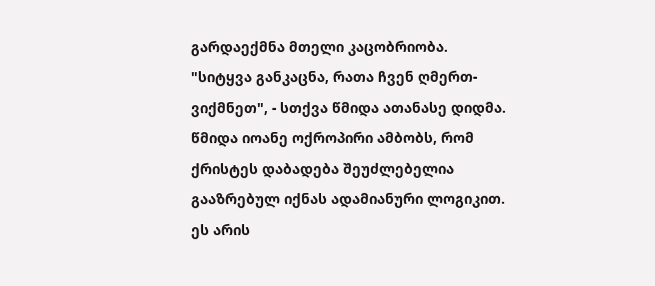გარდაექმნა მთელი კაცობრიობა. "სიტყვა განკაცნა, რათა ჩვენ ღმერთ-ვიქმნეთ", - სთქვა წმიდა ათანასე დიდმა.
წმიდა იოანე ოქროპირი ამბობს, რომ ქრისტეს დაბადება შეუძლებელია გააზრებულ იქნას ადამიანური ლოგიკით. ეს არის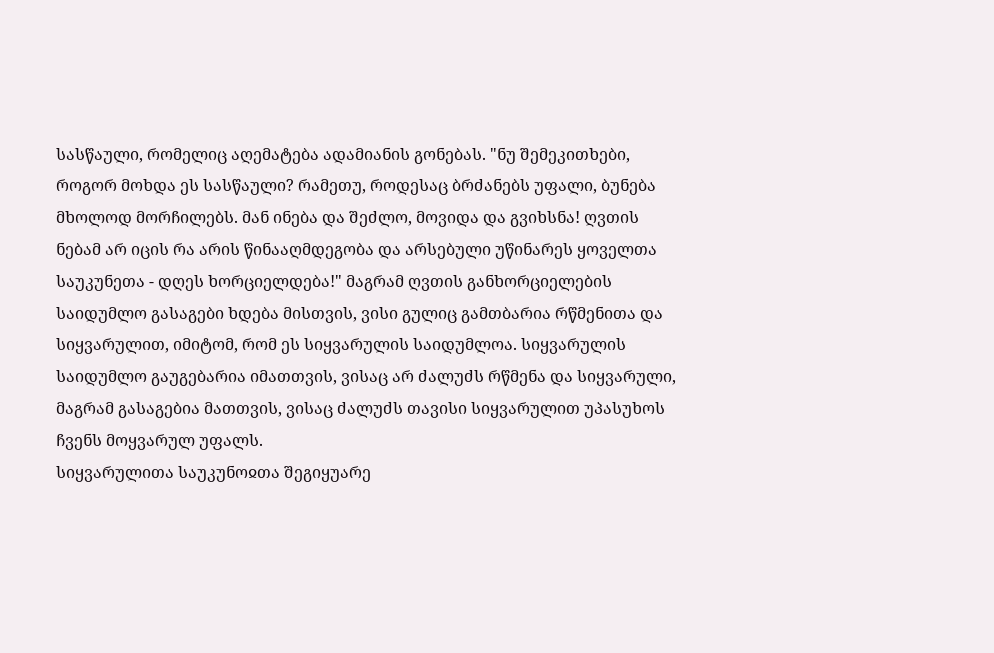სასწაული, რომელიც აღემატება ადამიანის გონებას. "ნუ შემეკითხები, როგორ მოხდა ეს სასწაული? რამეთუ, როდესაც ბრძანებს უფალი, ბუნება მხოლოდ მორჩილებს. მან ინება და შეძლო, მოვიდა და გვიხსნა! ღვთის ნებამ არ იცის რა არის წინააღმდეგობა და არსებული უწინარეს ყოველთა საუკუნეთა - დღეს ხორციელდება!" მაგრამ ღვთის განხორციელების საიდუმლო გასაგები ხდება მისთვის, ვისი გულიც გამთბარია რწმენითა და სიყვარულით, იმიტომ, რომ ეს სიყვარულის საიდუმლოა. სიყვარულის საიდუმლო გაუგებარია იმათთვის, ვისაც არ ძალუძს რწმენა და სიყვარული, მაგრამ გასაგებია მათთვის, ვისაც ძალუძს თავისი სიყვარულით უპასუხოს ჩვენს მოყვარულ უფალს.
სიყვარულითა საუკუნოჲთა შეგიყუარე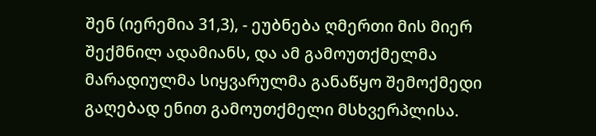შენ (იერემია 31,3), - ეუბნება ღმერთი მის მიერ შექმნილ ადამიანს, და ამ გამოუთქმელმა მარადიულმა სიყვარულმა განაწყო შემოქმედი გაღებად ენით გამოუთქმელი მსხვერპლისა.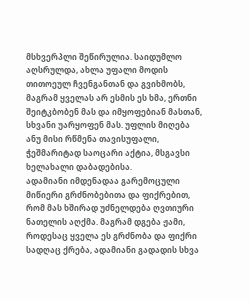მსხვერპლი შეწირულია. საიდუმლო აღსრულდა, ახლა უფალი მოდის თითოეულ ჩვენგანთან და გვიხმობს, მაგრამ ყველას არ ესმის ეს ხმა, ერთნი შეიტკბობენ მას და იმყოფებიან მასთან, სხვანი უარყოფენ მას. უფლის მიღება ანუ მისი რწმენა თავისუფალი, ჭეშმარიტად საოცარი აქტია, მსგავსი ხელახალი დაბადებისა.
ადამიანი იმდენადაა გარემოცული მიწიერი გრძნობებითა და ფიქრებით, რომ მას ხშირად უძნელდება ღვთიური ნათელის აღქმა. მაგრამ დგება ჟამი, როდესაც ყველა ეს გრძნობა და ფიქრი სადღაც ქრება, ადამიანი გადადის სხვა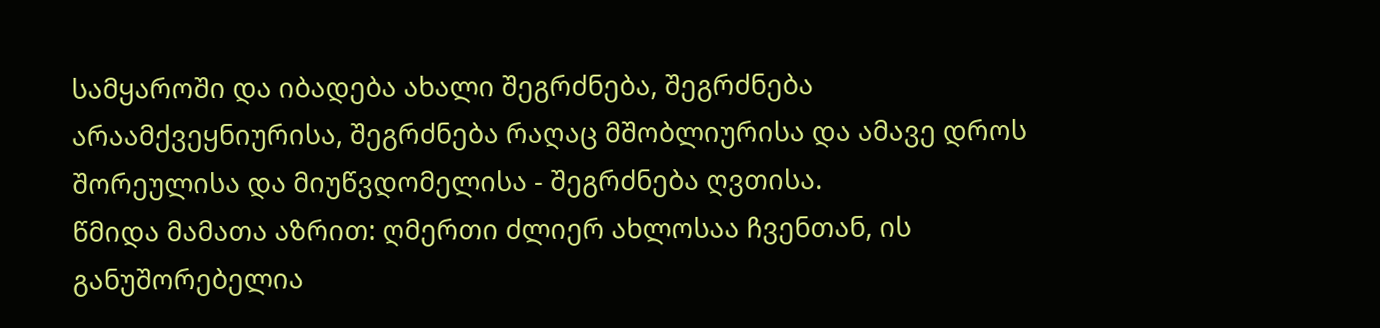სამყაროში და იბადება ახალი შეგრძნება, შეგრძნება არაამქვეყნიურისა, შეგრძნება რაღაც მშობლიურისა და ამავე დროს შორეულისა და მიუწვდომელისა - შეგრძნება ღვთისა.
წმიდა მამათა აზრით: ღმერთი ძლიერ ახლოსაა ჩვენთან, ის განუშორებელია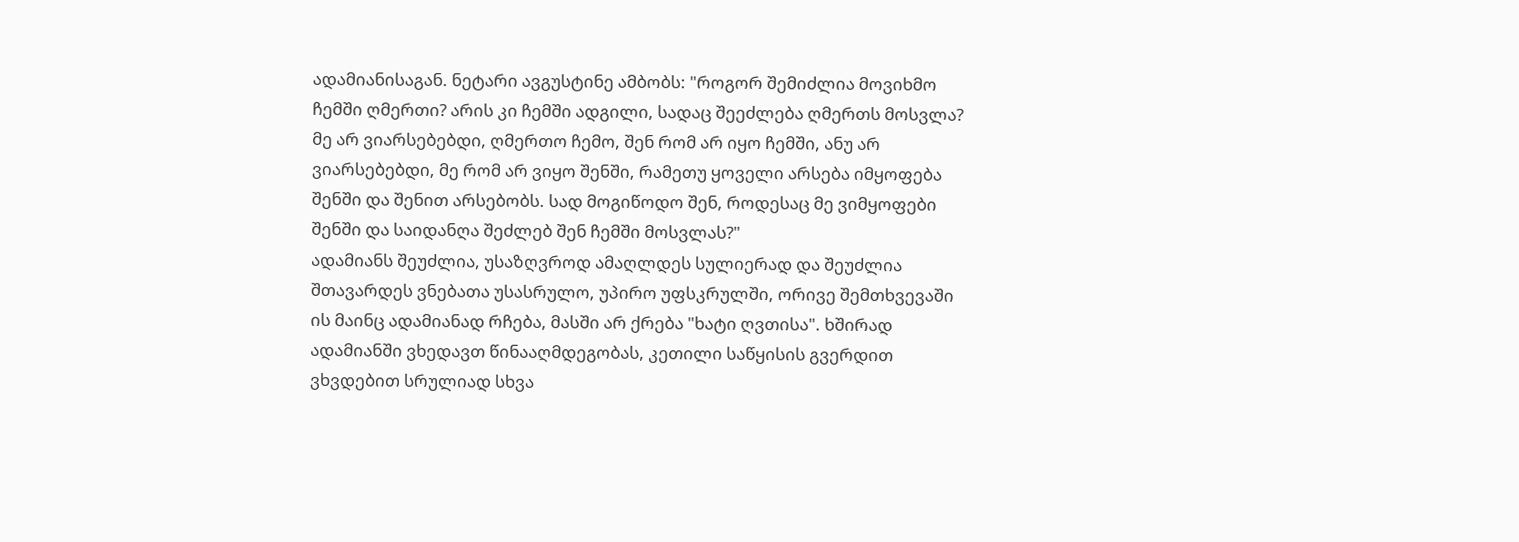ადამიანისაგან. ნეტარი ავგუსტინე ამბობს: "როგორ შემიძლია მოვიხმო ჩემში ღმერთი? არის კი ჩემში ადგილი, სადაც შეეძლება ღმერთს მოსვლა? მე არ ვიარსებებდი, ღმერთო ჩემო, შენ რომ არ იყო ჩემში, ანუ არ ვიარსებებდი, მე რომ არ ვიყო შენში, რამეთუ ყოველი არსება იმყოფება შენში და შენით არსებობს. სად მოგიწოდო შენ, როდესაც მე ვიმყოფები შენში და საიდანღა შეძლებ შენ ჩემში მოსვლას?"
ადამიანს შეუძლია, უსაზღვროდ ამაღლდეს სულიერად და შეუძლია შთავარდეს ვნებათა უსასრულო, უპირო უფსკრულში, ორივე შემთხვევაში ის მაინც ადამიანად რჩება, მასში არ ქრება "ხატი ღვთისა". ხშირად ადამიანში ვხედავთ წინააღმდეგობას, კეთილი საწყისის გვერდით ვხვდებით სრულიად სხვა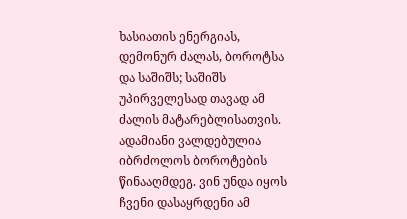ხასიათის ენერგიას, დემონურ ძალას, ბოროტსა და საშიშს; საშიშს უპირველესად თავად ამ ძალის მატარებლისათვის. ადამიანი ვალდებულია იბრძოლოს ბოროტების წინააღმდეგ. ვინ უნდა იყოს ჩვენი დასაყრდენი ამ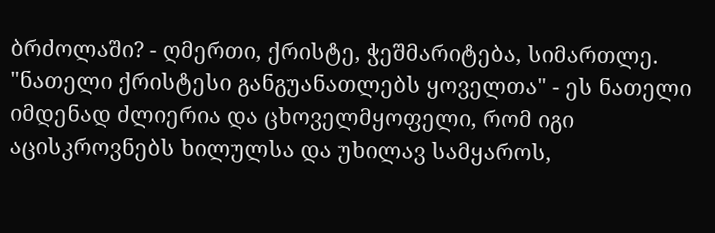ბრძოლაში? - ღმერთი, ქრისტე, ჭეშმარიტება, სიმართლე. "ნათელი ქრისტესი განგუანათლებს ყოველთა" - ეს ნათელი იმდენად ძლიერია და ცხოველმყოფელი, რომ იგი აცისკროვნებს ხილულსა და უხილავ სამყაროს,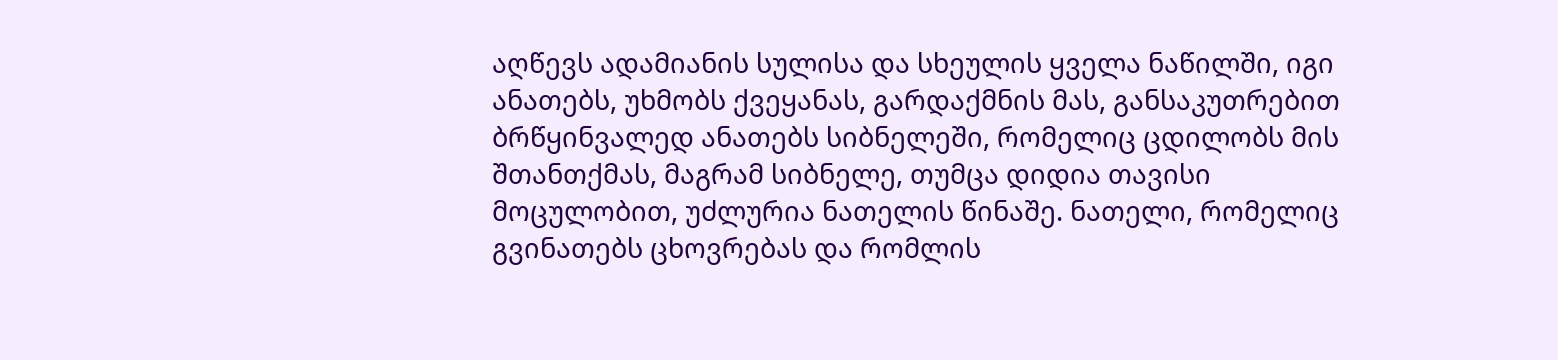აღწევს ადამიანის სულისა და სხეულის ყველა ნაწილში, იგი ანათებს, უხმობს ქვეყანას, გარდაქმნის მას, განსაკუთრებით ბრწყინვალედ ანათებს სიბნელეში, რომელიც ცდილობს მის შთანთქმას, მაგრამ სიბნელე, თუმცა დიდია თავისი მოცულობით, უძლურია ნათელის წინაშე. ნათელი, რომელიც გვინათებს ცხოვრებას და რომლის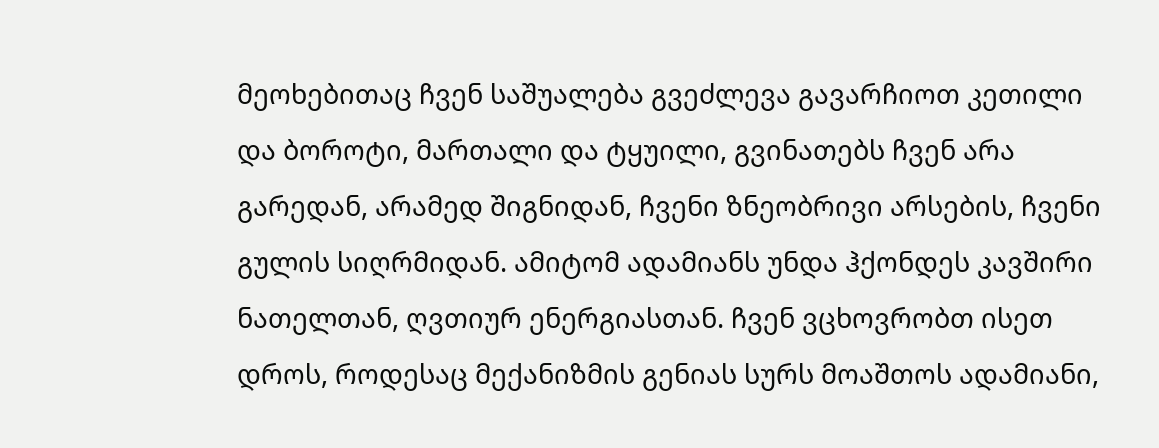მეოხებითაც ჩვენ საშუალება გვეძლევა გავარჩიოთ კეთილი და ბოროტი, მართალი და ტყუილი, გვინათებს ჩვენ არა გარედან, არამედ შიგნიდან, ჩვენი ზნეობრივი არსების, ჩვენი გულის სიღრმიდან. ამიტომ ადამიანს უნდა ჰქონდეს კავშირი ნათელთან, ღვთიურ ენერგიასთან. ჩვენ ვცხოვრობთ ისეთ დროს, როდესაც მექანიზმის გენიას სურს მოაშთოს ადამიანი,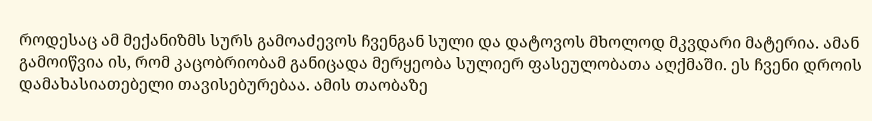როდესაც ამ მექანიზმს სურს გამოაძევოს ჩვენგან სული და დატოვოს მხოლოდ მკვდარი მატერია. ამან გამოიწვია ის, რომ კაცობრიობამ განიცადა მერყეობა სულიერ ფასეულობათა აღქმაში. ეს ჩვენი დროის დამახასიათებელი თავისებურებაა. ამის თაობაზე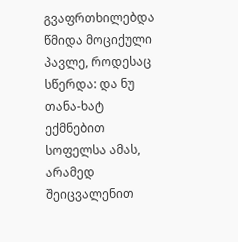გვაფრთხილებდა წმიდა მოციქული პავლე, როდესაც სწერდა: და ნუ თანა-ხატ ექმნებით სოფელსა ამას, არამედ შეიცვალენით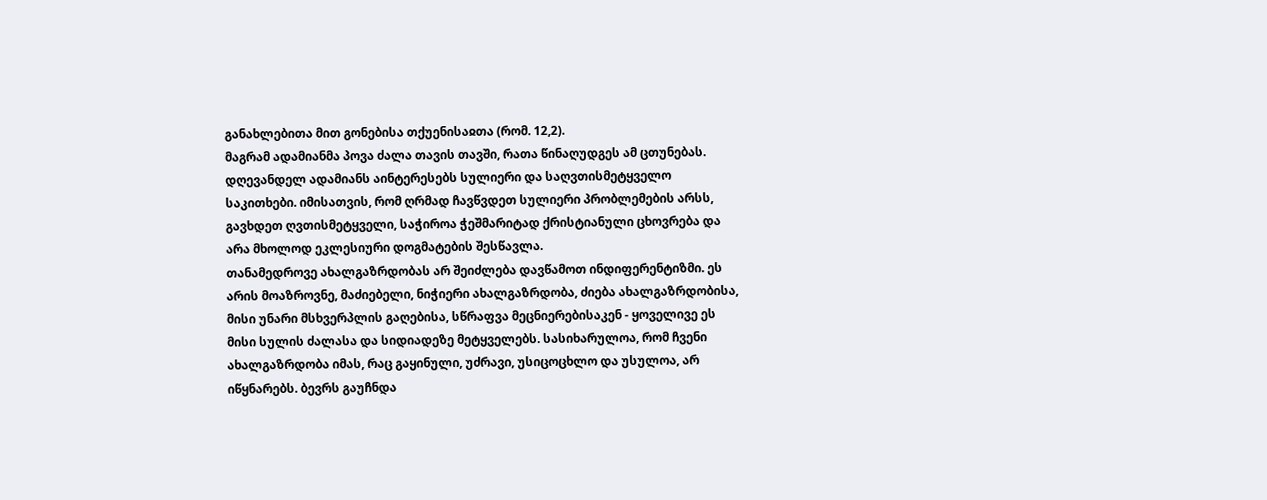განახლებითა მით გონებისა თქუენისაჲთა (რომ. 12,2).
მაგრამ ადამიანმა პოვა ძალა თავის თავში, რათა წინაღუდგეს ამ ცთუნებას. დღევანდელ ადამიანს აინტერესებს სულიერი და საღვთისმეტყველო საკითხები. იმისათვის, რომ ღრმად ჩავწვდეთ სულიერი პრობლემების არსს, გავხდეთ ღვთისმეტყველი, საჭიროა ჭეშმარიტად ქრისტიანული ცხოვრება და არა მხოლოდ ეკლესიური დოგმატების შესწავლა.
თანამედროვე ახალგაზრდობას არ შეიძლება დავწამოთ ინდიფერენტიზმი. ეს არის მოაზროვნე, მაძიებელი, ნიჭიერი ახალგაზრდობა, ძიება ახალგაზრდობისა, მისი უნარი მსხვერპლის გაღებისა, სწრაფვა მეცნიერებისაკენ - ყოველივე ეს მისი სულის ძალასა და სიდიადეზე მეტყველებს. სასიხარულოა, რომ ჩვენი ახალგაზრდობა იმას, რაც გაყინული, უძრავი, უსიცოცხლო და უსულოა, არ იწყნარებს. ბევრს გაუჩნდა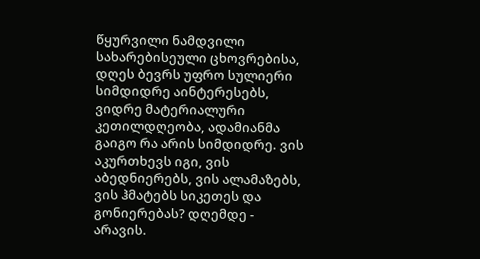წყურვილი ნამდვილი სახარებისეული ცხოვრებისა, დღეს ბევრს უფრო სულიერი სიმდიდრე აინტერესებს, ვიდრე მატერიალური კეთილდღეობა, ადამიანმა გაიგო რა არის სიმდიდრე. ვის აკურთხევს იგი, ვის აბედნიერებს, ვის ალამაზებს, ვის ჰმატებს სიკეთეს და გონიერებას? დღემდე - არავის.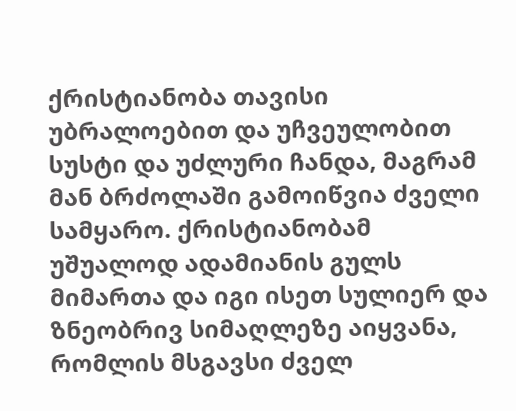ქრისტიანობა თავისი უბრალოებით და უჩვეულობით სუსტი და უძლური ჩანდა, მაგრამ მან ბრძოლაში გამოიწვია ძველი სამყარო. ქრისტიანობამ უშუალოდ ადამიანის გულს მიმართა და იგი ისეთ სულიერ და ზნეობრივ სიმაღლეზე აიყვანა, რომლის მსგავსი ძველ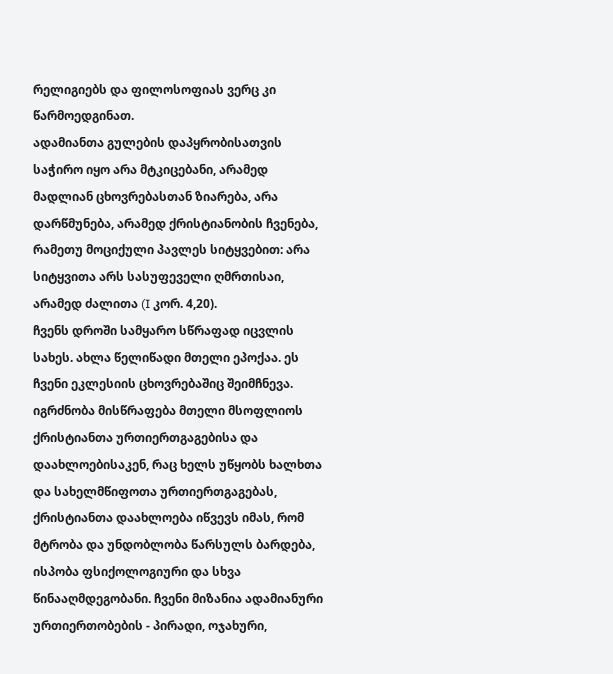რელიგიებს და ფილოსოფიას ვერც კი წარმოედგინათ.
ადამიანთა გულების დაპყრობისათვის საჭირო იყო არა მტკიცებანი, არამედ მადლიან ცხოვრებასთან ზიარება, არა დარწმუნება, არამედ ქრისტიანობის ჩვენება, რამეთუ მოციქული პავლეს სიტყვებით: არა სიტყვითა არს სასუფეველი ღმრთისაი, არამედ ძალითა (I კორ. 4,20).
ჩვენს დროში სამყარო სწრაფად იცვლის სახეს. ახლა წელიწადი მთელი ეპოქაა. ეს ჩვენი ეკლესიის ცხოვრებაშიც შეიმჩნევა. იგრძნობა მისწრაფება მთელი მსოფლიოს ქრისტიანთა ურთიერთგაგებისა და დაახლოებისაკენ, რაც ხელს უწყობს ხალხთა და სახელმწიფოთა ურთიერთგაგებას, ქრისტიანთა დაახლოება იწვევს იმას, რომ მტრობა და უნდობლობა წარსულს ბარდება, ისპობა ფსიქოლოგიური და სხვა წინააღმდეგობანი. ჩვენი მიზანია ადამიანური ურთიერთობების - პირადი, ოჯახური,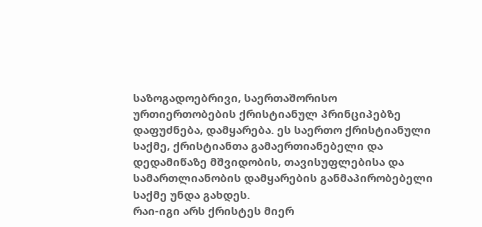საზოგადოებრივი, საერთაშორისო ურთიერთობების ქრისტიანულ პრინციპებზე დაფუძნება, დამყარება. ეს საერთო ქრისტიანული საქმე, ქრისტიანთა გამაერთიანებელი და დედამიწაზე მშვიდობის, თავისუფლებისა და სამართლიანობის დამყარების განმაპირობებელი საქმე უნდა გახდეს.
რაი-იგი არს ქრისტეს მიერ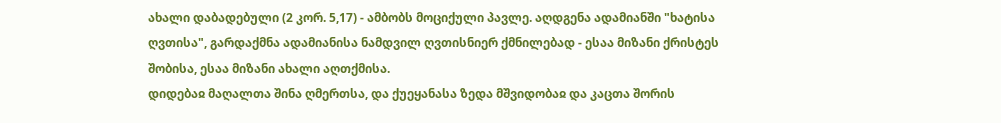ახალი დაბადებული (2 კორ. 5,17) - ამბობს მოციქული პავლე. აღდგენა ადამიანში "ხატისა ღვთისა", გარდაქმნა ადამიანისა ნამდვილ ღვთისნიერ ქმნილებად - ესაა მიზანი ქრისტეს შობისა, ესაა მიზანი ახალი აღთქმისა.
დიდებაჲ მაღალთა შინა ღმერთსა, და ქუეყანასა ზედა მშვიდობაჲ და კაცთა შორის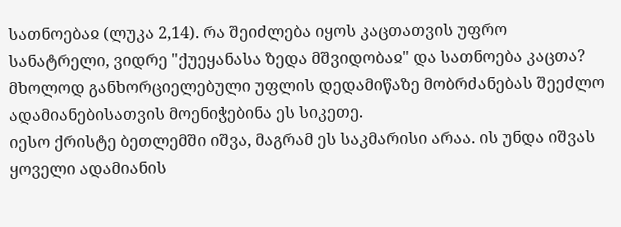სათნოებაჲ (ლუკა 2,14). რა შეიძლება იყოს კაცთათვის უფრო სანატრელი, ვიდრე "ქუეყანასა ზედა მშვიდობაჲ" და სათნოება კაცთა? მხოლოდ განხორციელებული უფლის დედამიწაზე მობრძანებას შეეძლო ადამიანებისათვის მოენიჭებინა ეს სიკეთე.
იესო ქრისტე ბეთლემში იშვა, მაგრამ ეს საკმარისი არაა. ის უნდა იშვას ყოველი ადამიანის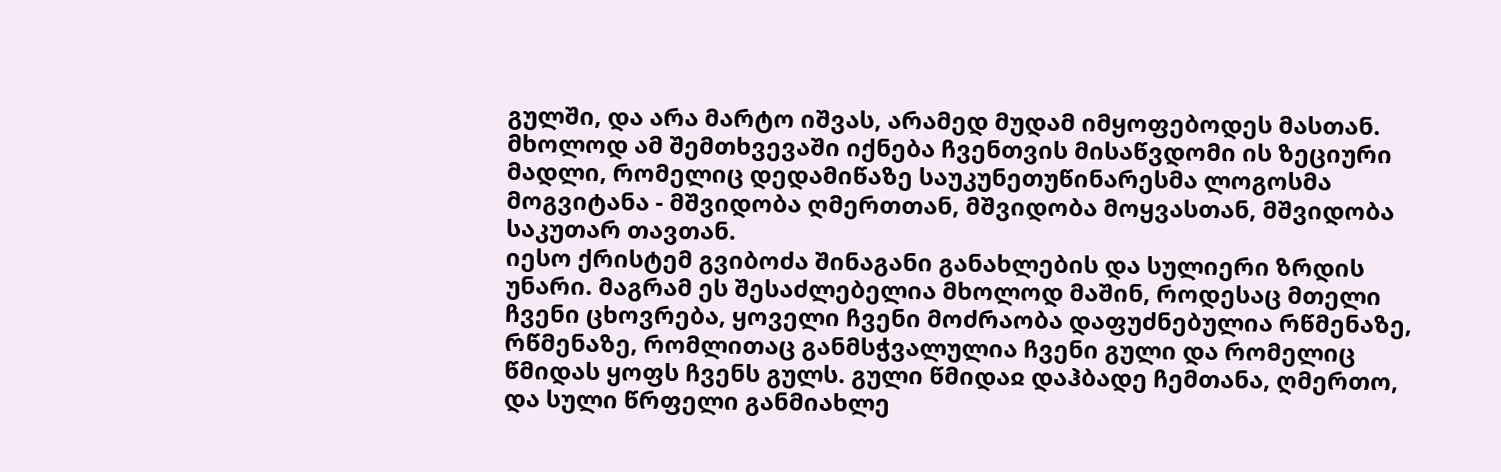გულში, და არა მარტო იშვას, არამედ მუდამ იმყოფებოდეს მასთან. მხოლოდ ამ შემთხვევაში იქნება ჩვენთვის მისაწვდომი ის ზეციური მადლი, რომელიც დედამიწაზე საუკუნეთუწინარესმა ლოგოსმა მოგვიტანა - მშვიდობა ღმერთთან, მშვიდობა მოყვასთან, მშვიდობა საკუთარ თავთან.
იესო ქრისტემ გვიბოძა შინაგანი განახლების და სულიერი ზრდის უნარი. მაგრამ ეს შესაძლებელია მხოლოდ მაშინ, როდესაც მთელი ჩვენი ცხოვრება, ყოველი ჩვენი მოძრაობა დაფუძნებულია რწმენაზე, რწმენაზე, რომლითაც განმსჭვალულია ჩვენი გული და რომელიც წმიდას ყოფს ჩვენს გულს. გული წმიდაჲ დაჰბადე ჩემთანა, ღმერთო, და სული წრფელი განმიახლე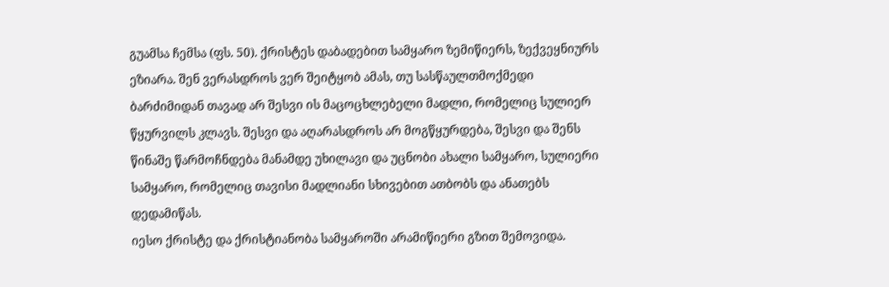გუამსა ჩემსა (ფს. 50). ქრისტეს დაბადებით სამყარო ზემიწიერს, ზექვეყნიურს ეზიარა. შენ ვერასდროს ვერ შეიტყობ ამას, თუ სასწაულთმოქმედი ბარძიმიდან თავად არ შესვი ის მაცოცხლებელი მადლი, რომელიც სულიერ წყურვილს კლავს. შესვი და აღარასდროს არ მოგწყურდება, შესვი და შენს წინაშე წარმოჩნდება მანამდე უხილავი და უცნობი ახალი სამყარო, სულიერი სამყარო, რომელიც თავისი მადლიანი სხივებით ათბობს და ანათებს დედამიწას.
იესო ქრისტე და ქრისტიანობა სამყაროში არამიწიერი გზით შემოვიდა.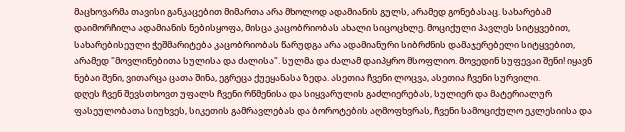მაცხოვარმა თავისი განკაცებით მიმართა არა მხოლოდ ადამიანის გულს, არამედ გონებასაც. სახარებამ დაიმორჩილა ადამიანის ნებისყოფა, მისცა კაცობრიობას ახალი სიცოცხლე. მოციქული პავლეს სიტყვებით, სახარებისეული ჭეშმარიტება კაცობრიობას წარუდგა არა ადამიანური სიბრძნის დამაჯერებელი სიტყვებით, არამედ "მოვლინებითა სულისა და ძალისა". სულმა და ძალამ დაიპყრო მსოფლიო. მოვედინ სუფევაი შენი! იყავნ ნებაი შენი, ვითარცა ცათა შინა, ეგრეცა ქუეყანასა ზედა. ასეთია ჩვენი ლოცვა, ასეთია ჩვენი სურვილი.
დღეს ჩვენ შევსთხოვთ უფალს ჩვენი რწმენისა და სიყვარულის გაძლიერებას, სულიერ და მატერიალურ ფასეულობათა სიუხვეს, სიკეთის გამრავლებას და ბოროტების აღმოფხვრას, ჩვენი სამოციქულო ეკლესიისა და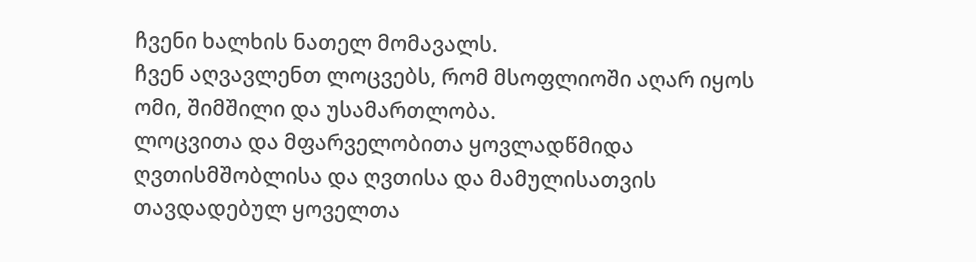ჩვენი ხალხის ნათელ მომავალს.
ჩვენ აღვავლენთ ლოცვებს, რომ მსოფლიოში აღარ იყოს ომი, შიმშილი და უსამართლობა.
ლოცვითა და მფარველობითა ყოვლადწმიდა ღვთისმშობლისა და ღვთისა და მამულისათვის თავდადებულ ყოველთა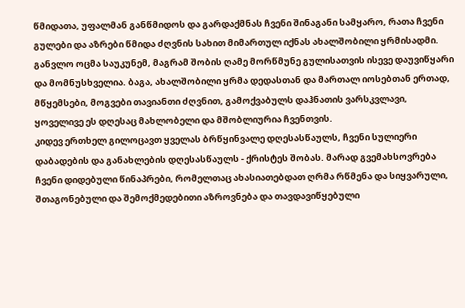წმიდათა, უფალმან განწმიდოს და გარდაქმნას ჩვენი შინაგანი სამყარო, რათა ჩვენი გულები და აზრები წმიდა ძღვნის სახით მიმართულ იქნას ახალშობილი ყრმისადმი.
განვლო ოცმა საუკუნემ, მაგრამ შობის ღამე მორწმუნე გულისათვის ისევე დაუვიწყარი და მომნუსხველია. ბაგა, ახალშობილი ყრმა დედასთან და მართალ იოსებთან ერთად, მწყემსები, მოგვები თავიანთი ძღვნით, გამოქვაბულს დაჰნათის ვარსკვლავი, ყოველივე ეს დღესაც მახლობელი და მშობლიურია ჩვენთვის.
კიდევ ერთხელ გილოცავთ ყველას ბრწყინვალე დღესასწაულს, ჩვენი სულიერი დაბადების და განახლების დღესასწაულს - ქრისტეს შობას. მარად გვემახსოვრება ჩვენი დიდებული წინაპრები, რომელთაც ახასიათებდათ ღრმა რწმენა და სიყვარული, შთაგონებული და შემოქმედებითი აზროვნება და თავდავიწყებული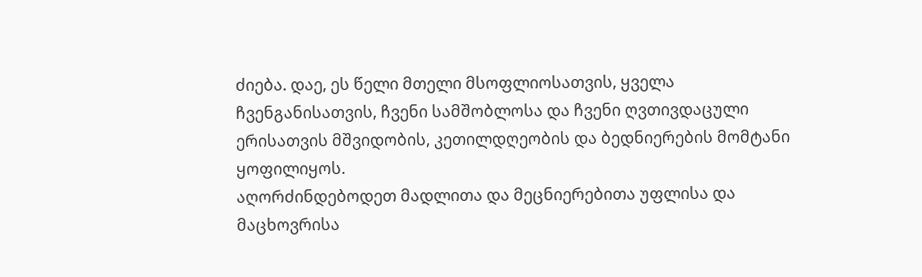ძიება. დაე, ეს წელი მთელი მსოფლიოსათვის, ყველა ჩვენგანისათვის, ჩვენი სამშობლოსა და ჩვენი ღვთივდაცული ერისათვის მშვიდობის, კეთილდღეობის და ბედნიერების მომტანი ყოფილიყოს.
აღორძინდებოდეთ მადლითა და მეცნიერებითა უფლისა და მაცხოვრისა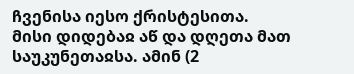ჩვენისა იესო ქრისტესითა. მისი დიდებაჲ აწ და დღეთა მათ საუკუნეთაჲსა. ამინ (2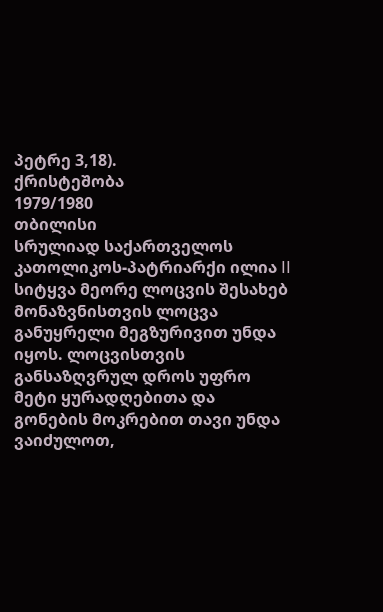პეტრე 3,18).
ქრისტეშობა
1979/1980
თბილისი
სრულიად საქართველოს კათოლიკოს-პატრიარქი ილია II
სიტყვა მეორე ლოცვის შესახებ
მონაზვნისთვის ლოცვა განუყრელი მეგზურივით უნდა იყოს. ლოცვისთვის განსაზღვრულ დროს უფრო მეტი ყურადღებითა და გონების მოკრებით თავი უნდა ვაიძულოთ,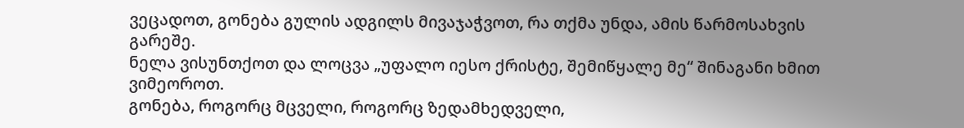ვეცადოთ, გონება გულის ადგილს მივაჯაჭვოთ, რა თქმა უნდა, ამის წარმოსახვის გარეშე.
ნელა ვისუნთქოთ და ლოცვა „უფალო იესო ქრისტე, შემიწყალე მე“ შინაგანი ხმით ვიმეოროთ.
გონება, როგორც მცველი, როგორც ზედამხედველი,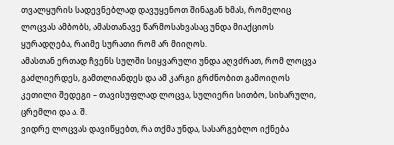თვალყურის სადევნებლად დავუყენოთ შინაგან ხმას, რომელიც ლოცვას ამბობს, ამასთანავე წარმოსახვასაც უნდა მიაქციოს ყურადღება, რაიმე სურათი რომ არ მიიღოს.
ამასთან ერთად ჩვენს სულში სიყვარული უნდა აღვძრათ, რომ ლოცვა გაძლიერდეს, გამთლიანდეს და ამ კარგი გრძნობით გამოიღოს კეთილი შედეგი – თავისუფლად ლოცვა, სულიერი სითბო, სიხარული, ცრემლი და ა. შ.
ვიდრე ლოცვას დავიწყებთ, რა თქმა უნდა, სასარგებლო იქნება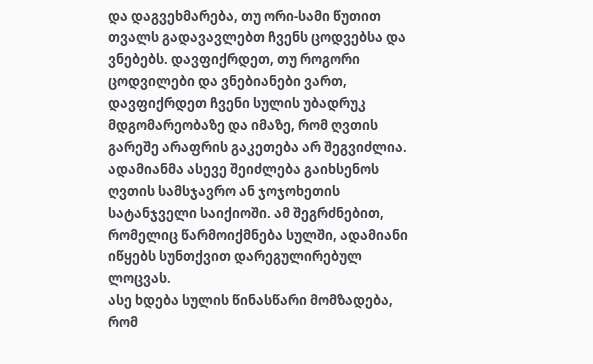და დაგვეხმარება, თუ ორი-სამი წუთით თვალს გადავავლებთ ჩვენს ცოდვებსა და ვნებებს. დავფიქრდეთ, თუ როგორი ცოდვილები და ვნებიანები ვართ, დავფიქრდეთ ჩვენი სულის უბადრუკ მდგომარეობაზე და იმაზე, რომ ღვთის გარეშე არაფრის გაკეთება არ შეგვიძლია.
ადამიანმა ასევე შეიძლება გაიხსენოს ღვთის სამსჯავრო ან ჯოჯოხეთის სატანჯველი საიქიოში. ამ შეგრძნებით, რომელიც წარმოიქმნება სულში, ადამიანი იწყებს სუნთქვით დარეგულირებულ ლოცვას.
ასე ხდება სულის წინასწარი მომზადება, რომ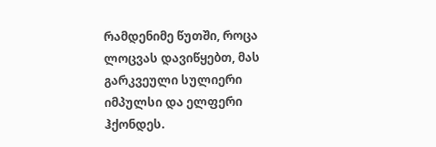რამდენიმე წუთში, როცა ლოცვას დავიწყებთ, მას გარკვეული სულიერი იმპულსი და ელფერი ჰქონდეს.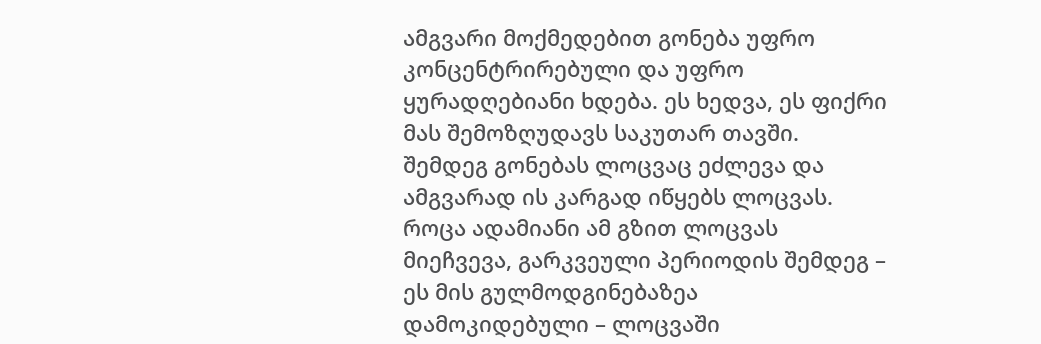ამგვარი მოქმედებით გონება უფრო კონცენტრირებული და უფრო ყურადღებიანი ხდება. ეს ხედვა, ეს ფიქრი მას შემოზღუდავს საკუთარ თავში. შემდეგ გონებას ლოცვაც ეძლევა და ამგვარად ის კარგად იწყებს ლოცვას.
როცა ადამიანი ამ გზით ლოცვას მიეჩვევა, გარკვეული პერიოდის შემდეგ – ეს მის გულმოდგინებაზეა დამოკიდებული – ლოცვაში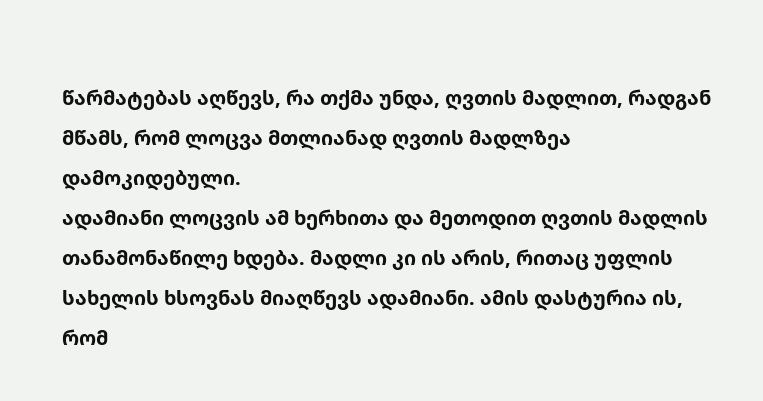წარმატებას აღწევს, რა თქმა უნდა, ღვთის მადლით, რადგან მწამს, რომ ლოცვა მთლიანად ღვთის მადლზეა დამოკიდებული.
ადამიანი ლოცვის ამ ხერხითა და მეთოდით ღვთის მადლის თანამონაწილე ხდება. მადლი კი ის არის, რითაც უფლის სახელის ხსოვნას მიაღწევს ადამიანი. ამის დასტურია ის, რომ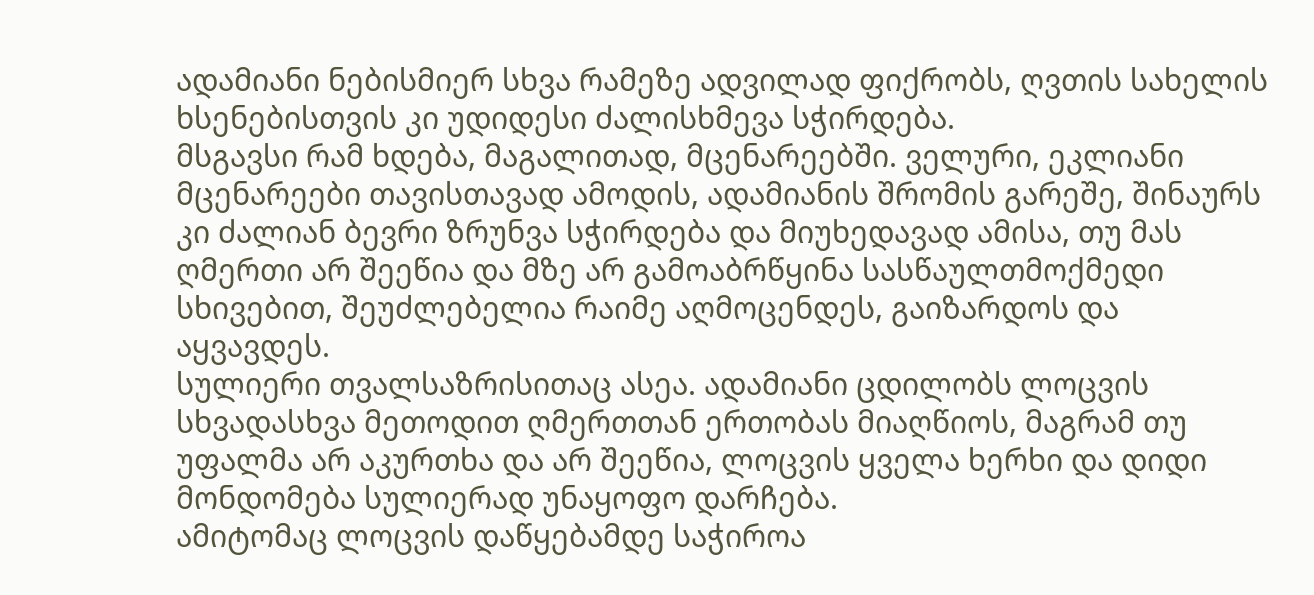ადამიანი ნებისმიერ სხვა რამეზე ადვილად ფიქრობს, ღვთის სახელის ხსენებისთვის კი უდიდესი ძალისხმევა სჭირდება.
მსგავსი რამ ხდება, მაგალითად, მცენარეებში. ველური, ეკლიანი მცენარეები თავისთავად ამოდის, ადამიანის შრომის გარეშე, შინაურს კი ძალიან ბევრი ზრუნვა სჭირდება და მიუხედავად ამისა, თუ მას ღმერთი არ შეეწია და მზე არ გამოაბრწყინა სასწაულთმოქმედი სხივებით, შეუძლებელია რაიმე აღმოცენდეს, გაიზარდოს და აყვავდეს.
სულიერი თვალსაზრისითაც ასეა. ადამიანი ცდილობს ლოცვის სხვადასხვა მეთოდით ღმერთთან ერთობას მიაღწიოს, მაგრამ თუ უფალმა არ აკურთხა და არ შეეწია, ლოცვის ყველა ხერხი და დიდი მონდომება სულიერად უნაყოფო დარჩება.
ამიტომაც ლოცვის დაწყებამდე საჭიროა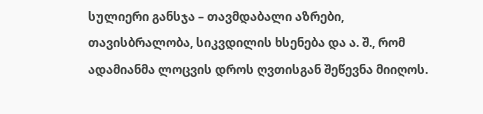სულიერი განსჯა – თავმდაბალი აზრები, თავისბრალობა, სიკვდილის ხსენება და ა. შ., რომ ადამიანმა ლოცვის დროს ღვთისგან შეწევნა მიიღოს.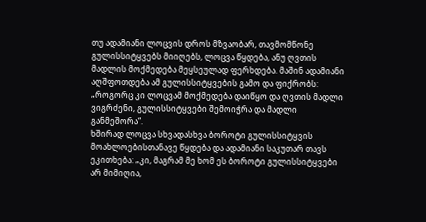თუ ადამიანი ლოცვის დროს მზვაობარ, თავმომწონე გულისსიტყვებს მიიღებს, ლოცვა წყდება, ანუ ღვთის მადლის მოქმედება მეყსეულად ფერხდება. მაშინ ადამიანი აღშფოთდება ამ გულისსიტყვების გამო და ფიქრობს: „როგორც კი ლოცვამ მოქმედება დაიწყო და ღვთის მადლი ვიგრძენი, გულისსიტყვები შემოიჭრა და მადლი განმეშორა“.
ხშირად ლოცვა სხვადასხვა ბოროტი გულისსიტყვის მოახლოებისთანავე წყდება და ადამიანი საკუთარ თავს ეკითხება: „კი, მაგრამ მე ხომ ეს ბოროტი გულისსიტყვები არ მიმიღია,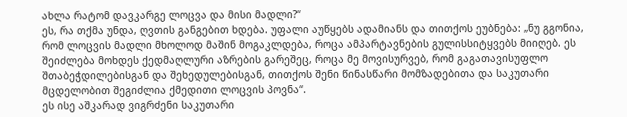ახლა რატომ დავკარგე ლოცვა და მისი მადლი?“
ეს, რა თქმა უნდა, ღვთის განგებით ხდება. უფალი აუწყებს ადამიანს და თითქოს ეუბნება: „ნუ გგონია, რომ ლოცვის მადლი მხოლოდ მაშინ მოგაკლდება, როცა ამპარტავნების გულისსიტყვებს მიიღებ. ეს შეიძლება მოხდეს ქედმაღლური აზრების გარეშეც, როცა მე მოვისურვებ, რომ გაგათავისუფლო შთაბეჭდილებისგან და შეხედულებისგან, თითქოს შენი წინასწარი მომზადებითა და საკუთარი მცდელობით შეგიძლია ქმედითი ლოცვის პოვნა“.
ეს ისე აშკარად ვიგრძენი საკუთარი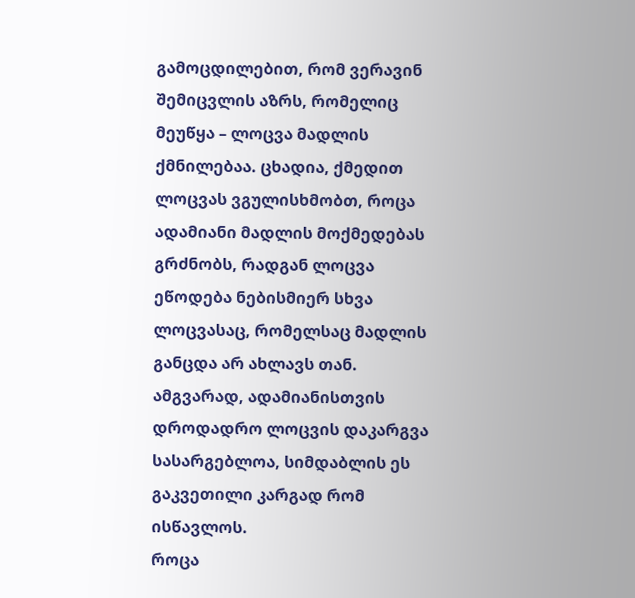გამოცდილებით, რომ ვერავინ შემიცვლის აზრს, რომელიც მეუწყა – ლოცვა მადლის ქმნილებაა. ცხადია, ქმედით ლოცვას ვგულისხმობთ, როცა ადამიანი მადლის მოქმედებას გრძნობს, რადგან ლოცვა ეწოდება ნებისმიერ სხვა ლოცვასაც, რომელსაც მადლის განცდა არ ახლავს თან.
ამგვარად, ადამიანისთვის დროდადრო ლოცვის დაკარგვა სასარგებლოა, სიმდაბლის ეს გაკვეთილი კარგად რომ ისწავლოს.
როცა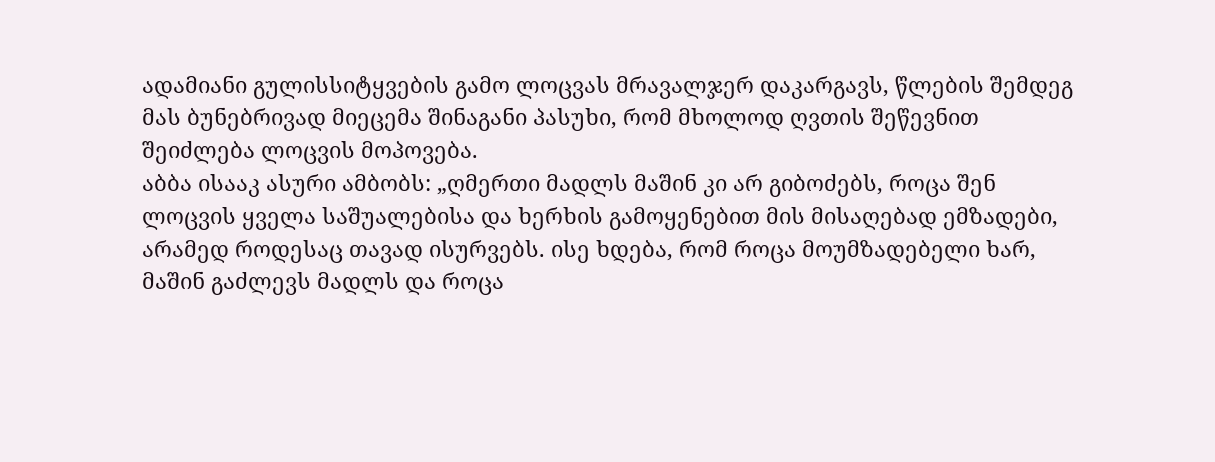ადამიანი გულისსიტყვების გამო ლოცვას მრავალჯერ დაკარგავს, წლების შემდეგ მას ბუნებრივად მიეცემა შინაგანი პასუხი, რომ მხოლოდ ღვთის შეწევნით შეიძლება ლოცვის მოპოვება.
აბბა ისააკ ასური ამბობს: „ღმერთი მადლს მაშინ კი არ გიბოძებს, როცა შენ ლოცვის ყველა საშუალებისა და ხერხის გამოყენებით მის მისაღებად ემზადები, არამედ როდესაც თავად ისურვებს. ისე ხდება, რომ როცა მოუმზადებელი ხარ, მაშინ გაძლევს მადლს და როცა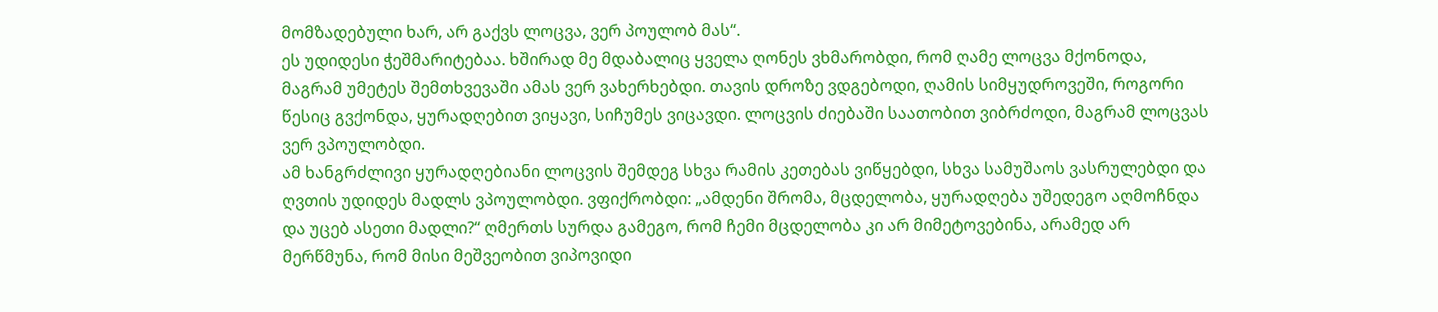მომზადებული ხარ, არ გაქვს ლოცვა, ვერ პოულობ მას“.
ეს უდიდესი ჭეშმარიტებაა. ხშირად მე მდაბალიც ყველა ღონეს ვხმარობდი, რომ ღამე ლოცვა მქონოდა, მაგრამ უმეტეს შემთხვევაში ამას ვერ ვახერხებდი. თავის დროზე ვდგებოდი, ღამის სიმყუდროვეში, როგორი წესიც გვქონდა, ყურადღებით ვიყავი, სიჩუმეს ვიცავდი. ლოცვის ძიებაში საათობით ვიბრძოდი, მაგრამ ლოცვას ვერ ვპოულობდი.
ამ ხანგრძლივი ყურადღებიანი ლოცვის შემდეგ სხვა რამის კეთებას ვიწყებდი, სხვა სამუშაოს ვასრულებდი და ღვთის უდიდეს მადლს ვპოულობდი. ვფიქრობდი: „ამდენი შრომა, მცდელობა, ყურადღება უშედეგო აღმოჩნდა და უცებ ასეთი მადლი?“ ღმერთს სურდა გამეგო, რომ ჩემი მცდელობა კი არ მიმეტოვებინა, არამედ არ მერწმუნა, რომ მისი მეშვეობით ვიპოვიდი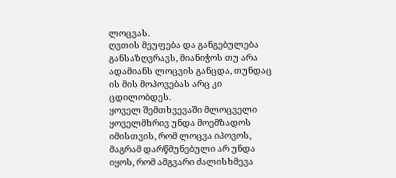ლოცვას.
ღვთის მეუფება და განგებულება განსაზღვრავს, მიანიჭოს თუ არა ადამიანს ლოცვის განცდა, თუნდაც ის მის მოპოვებას არც კი ცდილობდეს.
ყოველ შემთხვევაში მლოცველი ყოველმხრივ უნდა მოემზადოს იმისთვის, რომ ლოცვა იპოვოს, მაგრამ დარწმუნებული არ უნდა იყოს, რომ ამგვარი ძალისხმევა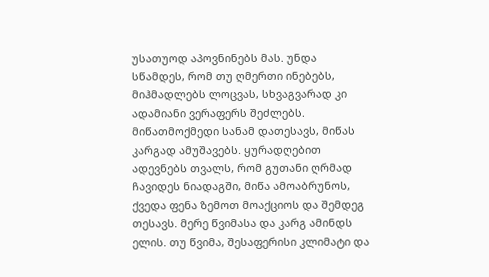უსათუოდ აპოვნინებს მას. უნდა სწამდეს, რომ თუ ღმერთი ინებებს, მიჰმადლებს ლოცვას, სხვაგვარად კი ადამიანი ვერაფერს შეძლებს.
მიწათმოქმედი სანამ დათესავს, მიწას კარგად ამუშავებს. ყურადღებით ადევნებს თვალს, რომ გუთანი ღრმად ჩავიდეს ნიადაგში, მიწა ამოაბრუნოს, ქვედა ფენა ზემოთ მოაქციოს და შემდეგ თესავს. მერე წვიმასა და კარგ ამინდს ელის. თუ წვიმა, შესაფერისი კლიმატი და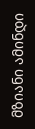მზიანი ამინდი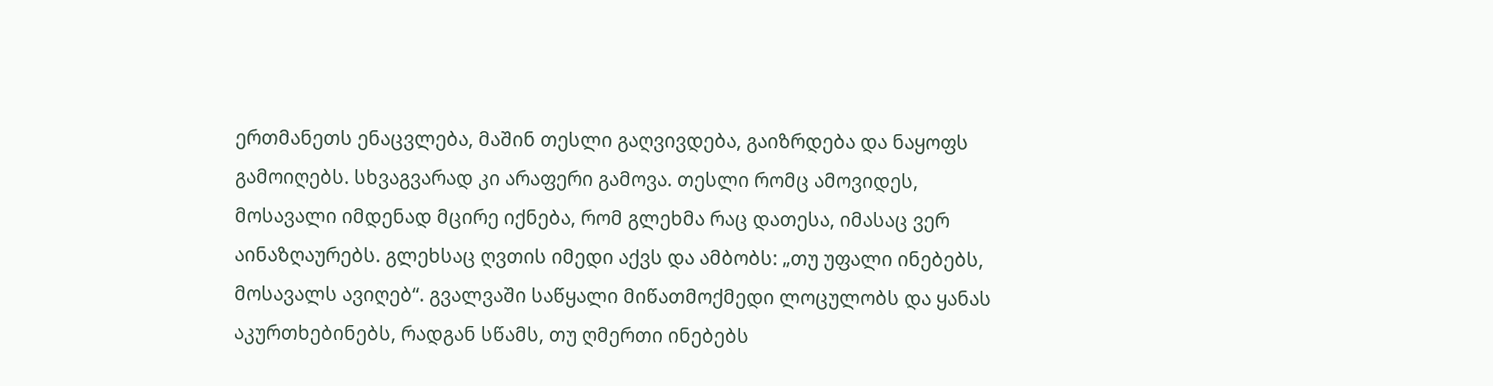ერთმანეთს ენაცვლება, მაშინ თესლი გაღვივდება, გაიზრდება და ნაყოფს გამოიღებს. სხვაგვარად კი არაფერი გამოვა. თესლი რომც ამოვიდეს, მოსავალი იმდენად მცირე იქნება, რომ გლეხმა რაც დათესა, იმასაც ვერ აინაზღაურებს. გლეხსაც ღვთის იმედი აქვს და ამბობს: „თუ უფალი ინებებს, მოსავალს ავიღებ“. გვალვაში საწყალი მიწათმოქმედი ლოცულობს და ყანას აკურთხებინებს, რადგან სწამს, თუ ღმერთი ინებებს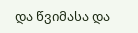და წვიმასა და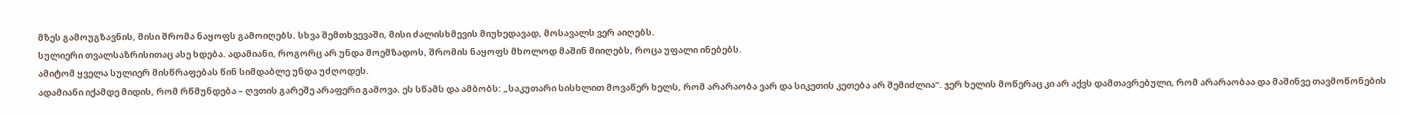მზეს გამოუგზავნის, მისი შრომა ნაყოფს გამოიღებს. სხვა შემთხვევაში, მისი ძალისხმევის მიუხედავად, მოსავალს ვერ აიღებს.
სულიერი თვალსაზრისითაც ასე ხდება. ადამიანი, როგორც არ უნდა მოემზადოს, შრომის ნაყოფს მხოლოდ მაშინ მიიღებს, როცა უფალი ინებებს.
ამიტომ ყველა სულიერ მისწრაფებას წინ სიმდაბლე უნდა უძღოდეს.
ადამიანი იქამდე მიდის, რომ რწმუნდება – ღვთის გარეშე არაფერი გამოვა. ეს სწამს და ამბობს: „საკუთარი სისხლით მოვაწერ ხელს, რომ არარაობა ვარ და სიკეთის კეთება არ შემიძლია“. ჯერ ხელის მოწერაც კი არ აქვს დამთავრებული, რომ არარაობაა და მაშინვე თავმოწონების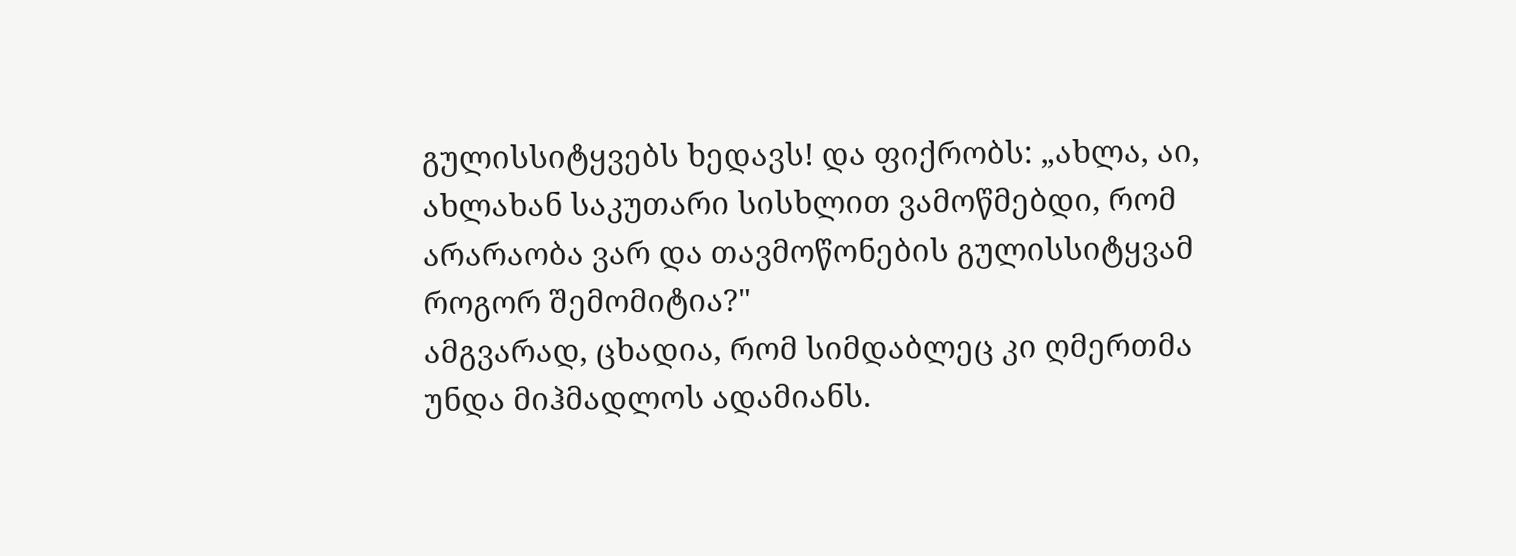გულისსიტყვებს ხედავს! და ფიქრობს: „ახლა, აი, ახლახან საკუთარი სისხლით ვამოწმებდი, რომ არარაობა ვარ და თავმოწონების გულისსიტყვამ როგორ შემომიტია?"
ამგვარად, ცხადია, რომ სიმდაბლეც კი ღმერთმა უნდა მიჰმადლოს ადამიანს.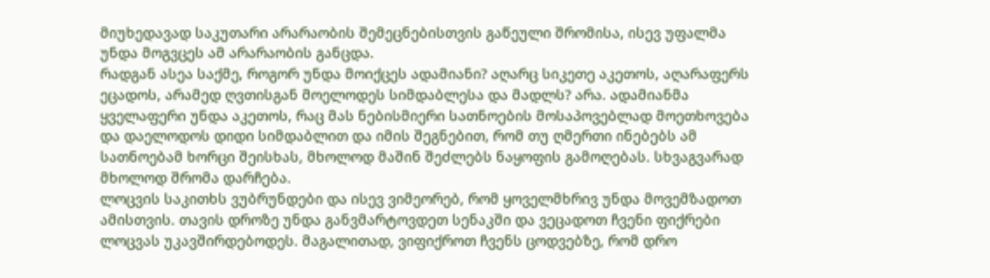მიუხედავად საკუთარი არარაობის შემეცნებისთვის გაწეული შრომისა, ისევ უფალმა უნდა მოგვცეს ამ არარაობის განცდა.
რადგან ასეა საქმე, როგორ უნდა მოიქცეს ადამიანი? აღარც სიკეთე აკეთოს, აღარაფერს ეცადოს, არამედ ღვთისგან მოელოდეს სიმდაბლესა და მადლს? არა. ადამიანმა ყველაფერი უნდა აკეთოს, რაც მას ნებისმიერი სათნოების მოსაპოვებლად მოეთხოვება და დაელოდოს დიდი სიმდაბლით და იმის შეგნებით, რომ თუ ღმერთი ინებებს ამ სათნოებამ ხორცი შეისხას, მხოლოდ მაშინ შეძლებს ნაყოფის გამოღებას. სხვაგვარად მხოლოდ შრომა დარჩება.
ლოცვის საკითხს ვუბრუნდები და ისევ ვიმეორებ, რომ ყოველმხრივ უნდა მოვემზადოთ ამისთვის. თავის დროზე უნდა განვმარტოვდეთ სენაკში და ვეცადოთ ჩვენი ფიქრები ლოცვას უკავშირდებოდეს. მაგალითად, ვიფიქროთ ჩვენს ცოდვებზე, რომ დრო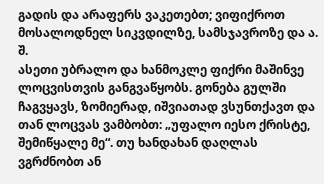გადის და არაფერს ვაკეთებთ; ვიფიქროთ მოსალოდნელ სიკვდილზე, სამსჯავროზე და ა. შ.
ასეთი უბრალო და ხანმოკლე ფიქრი მაშინვე ლოცვისთვის განგვაწყობს. გონება გულში ჩაგვყავს, ზომიერად, იშვიათად ვსუნთქავთ და თან ლოცვას ვამბობთ: „უფალო იესო ქრისტე, შემიწყალე მე“. თუ ხანდახან დაღლას ვგრძნობთ ან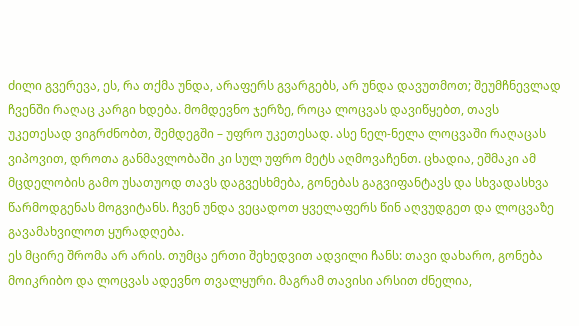ძილი გვერევა, ეს, რა თქმა უნდა, არაფერს გვარგებს, არ უნდა დავუთმოთ; შეუმჩნევლად ჩვენში რაღაც კარგი ხდება. მომდევნო ჯერზე, როცა ლოცვას დავიწყებთ, თავს უკეთესად ვიგრძნობთ, შემდეგში – უფრო უკეთესად. ასე ნელ-ნელა ლოცვაში რაღაცას ვიპოვით, დროთა განმავლობაში კი სულ უფრო მეტს აღმოვაჩენთ. ცხადია, ეშმაკი ამ მცდელობის გამო უსათუოდ თავს დაგვესხმება, გონებას გაგვიფანტავს და სხვადასხვა წარმოდგენას მოგვიტანს. ჩვენ უნდა ვეცადოთ ყველაფერს წინ აღვუდგეთ და ლოცვაზე გავამახვილოთ ყურადღება.
ეს მცირე შრომა არ არის. თუმცა ერთი შეხედვით ადვილი ჩანს: თავი დახარო, გონება მოიკრიბო და ლოცვას ადევნო თვალყური. მაგრამ თავისი არსით ძნელია,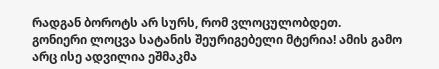რადგან ბოროტს არ სურს, რომ ვლოცულობდეთ.
გონიერი ლოცვა სატანის შეურიგებელი მტერია! ამის გამო არც ისე ადვილია ეშმაკმა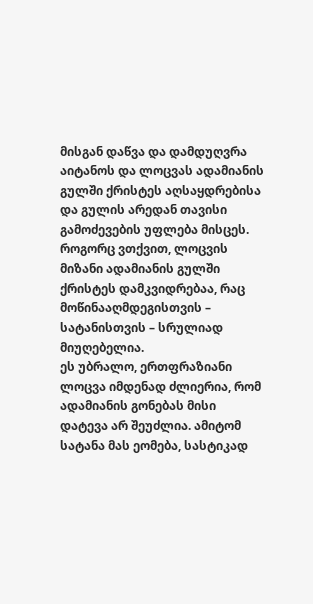მისგან დაწვა და დამდუღვრა აიტანოს და ლოცვას ადამიანის გულში ქრისტეს აღსაყდრებისა და გულის არედან თავისი გამოძევების უფლება მისცეს.
როგორც ვთქვით, ლოცვის მიზანი ადამიანის გულში ქრისტეს დამკვიდრებაა, რაც მოწინააღმდეგისთვის – სატანისთვის – სრულიად მიუღებელია.
ეს უბრალო, ერთფრაზიანი ლოცვა იმდენად ძლიერია, რომ ადამიანის გონებას მისი დატევა არ შეუძლია. ამიტომ სატანა მას ეომება, სასტიკად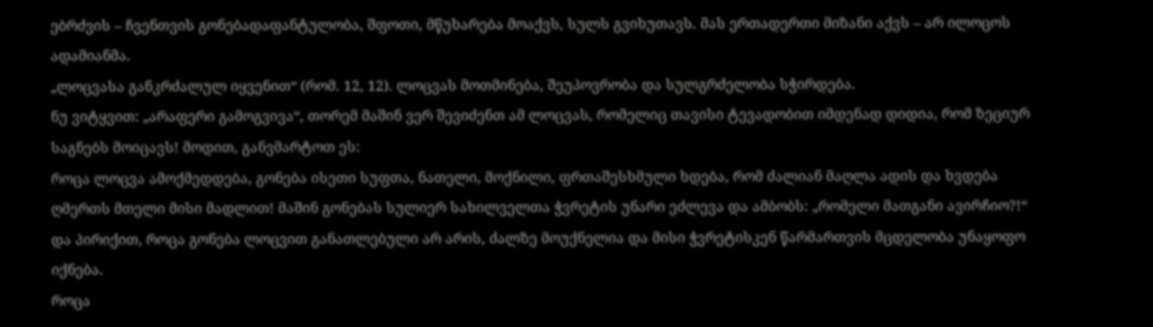ებრძვის – ჩვენთვის გონებადაფანტულობა, შფოთი, მწუხარება მოაქვს, სულს გვიხუთავს. მას ერთადერთი მიზანი აქვს – არ ილოცოს ადამიანმა.
„ლოცვასა განკრძალულ იყვენით“ (რომ. 12, 12). ლოცვას მოთმინება, შეუპოვრობა და სულგრძელობა სჭირდება.
ნუ ვიტყვით: „არაფერი გამოგვივა“, თორემ მაშინ ვერ შევიძენთ ამ ლოცვას, რომელიც თავისი ტევადობით იმდენად დიდია, რომ ზეციურ საგნებს მოიცავს! მოდით, განვმარტოთ ეს:
როცა ლოცვა ამოქმედდება, გონება ისეთი სუფთა, ნათელი, მოქნილი, ფრთაშესხმული ხდება, რომ ძალიან მაღლა ადის და ხვდება ღმერთს მთელი მისი მადლით! მაშინ გონებას სულიერ სახილველთა ჭვრეტის უნარი ეძლევა და ამბობს: „რომელი მათგანი ავირჩიო?!“
და პირიქით, როცა გონება ლოცვით განათლებული არ არის, ძალზე მოუქნელია და მისი ჭვრეტისკენ წარმართვის მცდელობა უნაყოფო იქნება.
როცა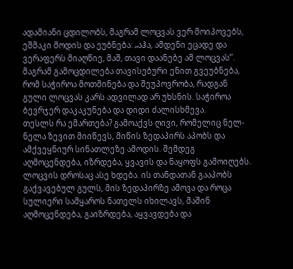ადამიანი ცდილობს, მაგრამ ლოცვას ვერ მოიპოვებს, ეშმაკი მოდის და ეუბნება: „აჰა, ამდენი ეცადე და ვერაფერს მიაღწიე, მაშ, თავი დაანებე ამ ლოცვას“. მაგრამ გამოცდილება თავისებური ენით გვეუბნება, რომ საჭიროა მოთმინება და შეუპოვრობა, რადგან გული ლოცვას კარს ადვილად არ უხსნის. საჭიროა ბევრჯერ დაკაკუნება და დიდი ძალისხმევა.
თესლს რა ემართება? გამოაქვს ღივი, რომელიც ნელ-ნელა ზევით მიიწევს, მიწის ზედაპირს აპობს და ამქვეყნიურ სინათლეზე ამოდის. შემდეგ აღმოცენდება, იზრდება, ყვავის და ნაყოფს გამოიღებს.
ლოცვის დროსაც ასე ხდება. ის თანდათან გააპობს გაქვავებულ გულს, მის ზედაპირზე ამოვა და როცა სულიერი სამყაროს ნათელს იხილავს, მაშინ აღმოცენდება, გაიზრდება, აყვავდება და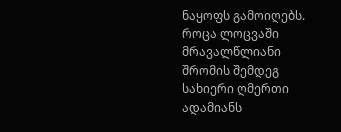ნაყოფს გამოიღებს.
როცა ლოცვაში მრავალწლიანი შრომის შემდეგ სახიერი ღმერთი ადამიანს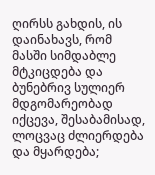ღირსს გახდის, ის დაინახავს, რომ მასში სიმდაბლე მტკიცდება და ბუნებრივ სულიერ მდგომარეობად იქცევა, შესაბამისად, ლოცვაც ძლიერდება და მყარდება;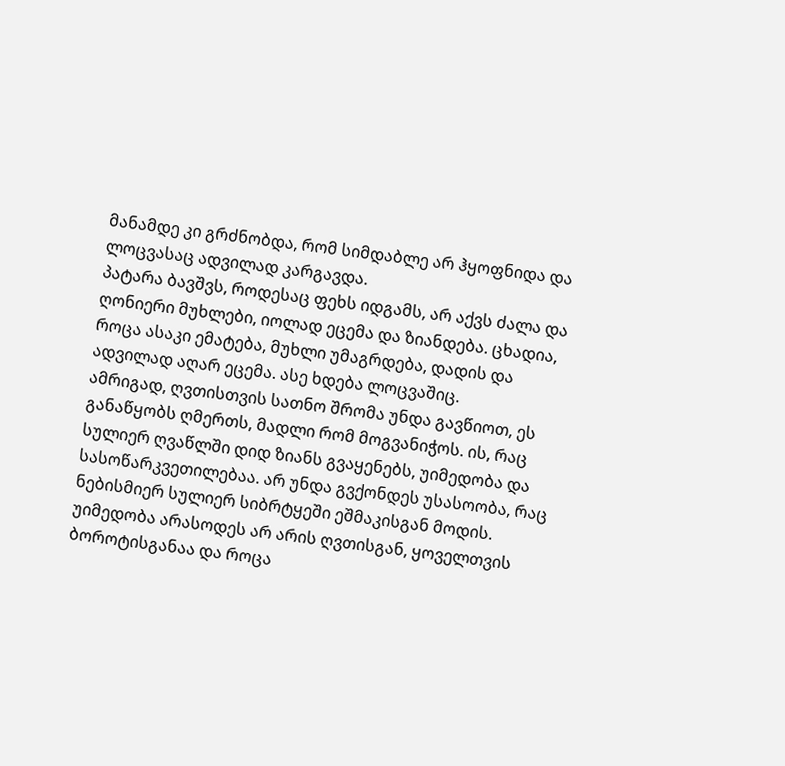მანამდე კი გრძნობდა, რომ სიმდაბლე არ ჰყოფნიდა და ლოცვასაც ადვილად კარგავდა.
პატარა ბავშვს, როდესაც ფეხს იდგამს, არ აქვს ძალა და ღონიერი მუხლები, იოლად ეცემა და ზიანდება. ცხადია, როცა ასაკი ემატება, მუხლი უმაგრდება, დადის და ადვილად აღარ ეცემა. ასე ხდება ლოცვაშიც.
ამრიგად, ღვთისთვის სათნო შრომა უნდა გავწიოთ, ეს განაწყობს ღმერთს, მადლი რომ მოგვანიჭოს. ის, რაც სულიერ ღვაწლში დიდ ზიანს გვაყენებს, უიმედობა და სასოწარკვეთილებაა. არ უნდა გვქონდეს უსასოობა, რაც ნებისმიერ სულიერ სიბრტყეში ეშმაკისგან მოდის. უიმედობა არასოდეს არ არის ღვთისგან, ყოველთვის ბოროტისგანაა და როცა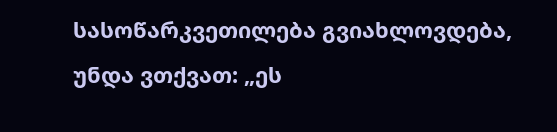სასოწარკვეთილება გვიახლოვდება, უნდა ვთქვათ: „ეს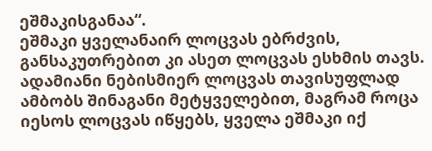ეშმაკისგანაა“.
ეშმაკი ყველანაირ ლოცვას ებრძვის, განსაკუთრებით კი ასეთ ლოცვას ესხმის თავს. ადამიანი ნებისმიერ ლოცვას თავისუფლად ამბობს შინაგანი მეტყველებით, მაგრამ როცა იესოს ლოცვას იწყებს, ყველა ეშმაკი იქ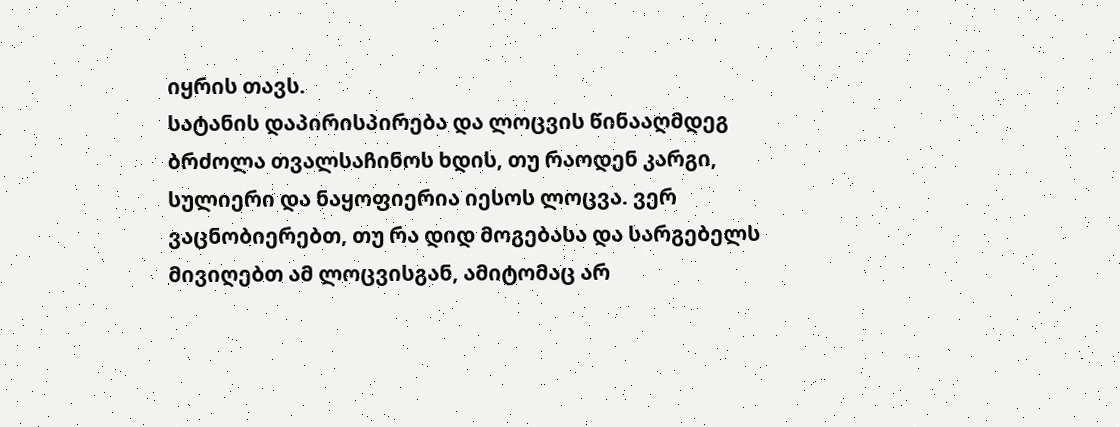იყრის თავს.
სატანის დაპირისპირება და ლოცვის წინააღმდეგ ბრძოლა თვალსაჩინოს ხდის, თუ რაოდენ კარგი, სულიერი და ნაყოფიერია იესოს ლოცვა. ვერ ვაცნობიერებთ, თუ რა დიდ მოგებასა და სარგებელს მივიღებთ ამ ლოცვისგან, ამიტომაც არ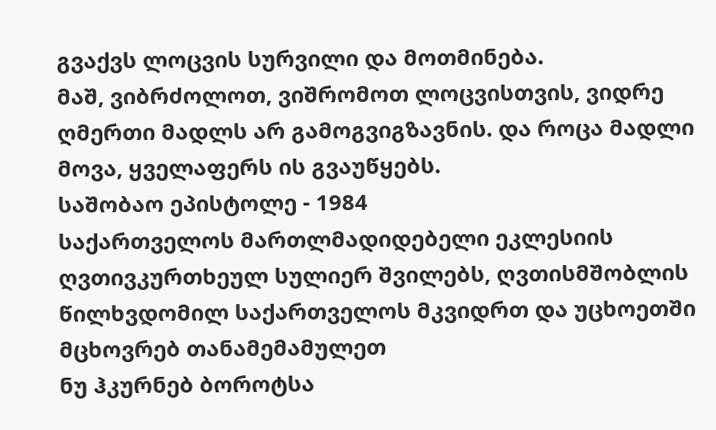გვაქვს ლოცვის სურვილი და მოთმინება.
მაშ, ვიბრძოლოთ, ვიშრომოთ ლოცვისთვის, ვიდრე ღმერთი მადლს არ გამოგვიგზავნის. და როცა მადლი მოვა, ყველაფერს ის გვაუწყებს.
საშობაო ეპისტოლე - 1984
საქართველოს მართლმადიდებელი ეკლესიის ღვთივკურთხეულ სულიერ შვილებს, ღვთისმშობლის წილხვდომილ საქართველოს მკვიდრთ და უცხოეთში მცხოვრებ თანამემამულეთ
ნუ ჰკურნებ ბოროტსა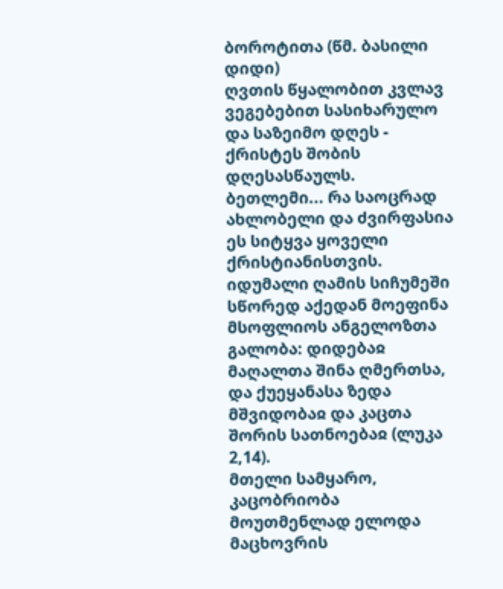ბოროტითა (წმ. ბასილი დიდი)
ღვთის წყალობით კვლავ ვეგებებით სასიხარულო და საზეიმო დღეს - ქრისტეს შობის დღესასწაულს.
ბეთლემი... რა საოცრად ახლობელი და ძვირფასია ეს სიტყვა ყოველი ქრისტიანისთვის. იდუმალი ღამის სიჩუმეში სწორედ აქედან მოეფინა მსოფლიოს ანგელოზთა გალობა: დიდებაჲ მაღალთა შინა ღმერთსა, და ქუეყანასა ზედა მშვიდობაჲ და კაცთა შორის სათნოებაჲ (ლუკა 2,14).
მთელი სამყარო, კაცობრიობა მოუთმენლად ელოდა მაცხოვრის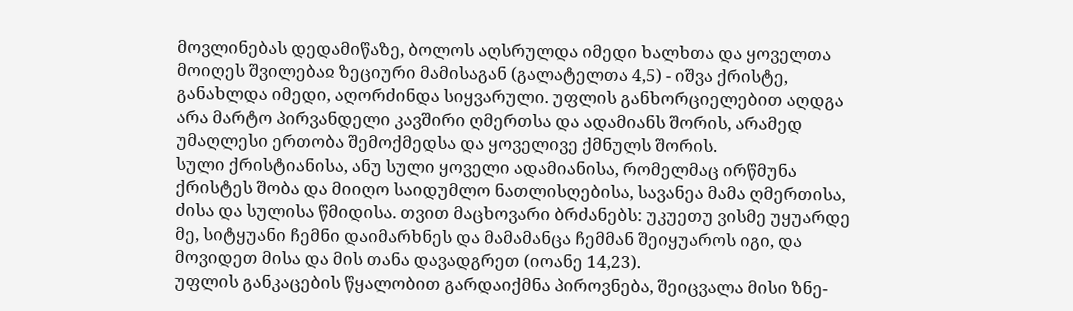მოვლინებას დედამიწაზე, ბოლოს აღსრულდა იმედი ხალხთა და ყოველთა მოიღეს შვილებაჲ ზეციური მამისაგან (გალატელთა 4,5) - იშვა ქრისტე, განახლდა იმედი, აღორძინდა სიყვარული. უფლის განხორციელებით აღდგა არა მარტო პირვანდელი კავშირი ღმერთსა და ადამიანს შორის, არამედ უმაღლესი ერთობა შემოქმედსა და ყოველივე ქმნულს შორის.
სული ქრისტიანისა, ანუ სული ყოველი ადამიანისა, რომელმაც ირწმუნა ქრისტეს შობა და მიიღო საიდუმლო ნათლისღებისა, სავანეა მამა ღმერთისა, ძისა და სულისა წმიდისა. თვით მაცხოვარი ბრძანებს: უკუეთუ ვისმე უყუარდე მე, სიტყუანი ჩემნი დაიმარხნეს და მამამანცა ჩემმან შეიყუაროს იგი, და მოვიდეთ მისა და მის თანა დავადგრეთ (იოანე 14,23).
უფლის განკაცების წყალობით გარდაიქმნა პიროვნება, შეიცვალა მისი ზნე-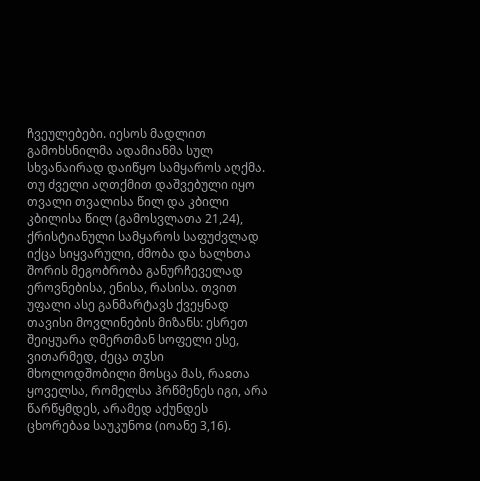ჩვეულებები. იესოს მადლით გამოხსნილმა ადამიანმა სულ სხვანაირად დაიწყო სამყაროს აღქმა. თუ ძველი აღთქმით დაშვებული იყო თვალი თვალისა წილ და კბილი კბილისა წილ (გამოსვლათა 21,24), ქრისტიანული სამყაროს საფუძვლად იქცა სიყვარული, ძმობა და ხალხთა შორის მეგობრობა განურჩეველად ეროვნებისა, ენისა, რასისა. თვით უფალი ასე განმარტავს ქვეყნად თავისი მოვლინების მიზანს: ესრეთ შეიყუარა ღმერთმან სოფელი ესე, ვითარმედ, ძეცა თჳსი მხოლოდშობილი მოსცა მას, რაჲთა ყოველსა, რომელსა ჰრწმენეს იგი, არა წარწყმდეს, არამედ აქუნდეს ცხორებაჲ საუკუნოჲ (იოანე 3,16).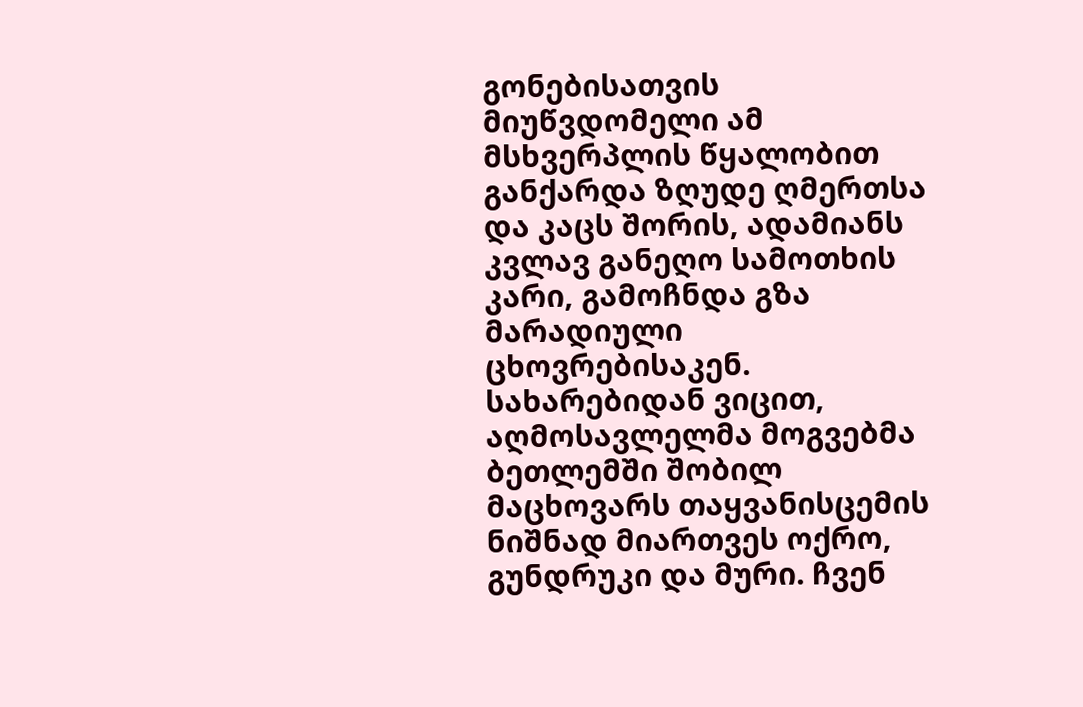გონებისათვის მიუწვდომელი ამ მსხვერპლის წყალობით განქარდა ზღუდე ღმერთსა და კაცს შორის, ადამიანს კვლავ განეღო სამოთხის კარი, გამოჩნდა გზა მარადიული ცხოვრებისაკენ.
სახარებიდან ვიცით, აღმოსავლელმა მოგვებმა ბეთლემში შობილ მაცხოვარს თაყვანისცემის ნიშნად მიართვეს ოქრო, გუნდრუკი და მური. ჩვენ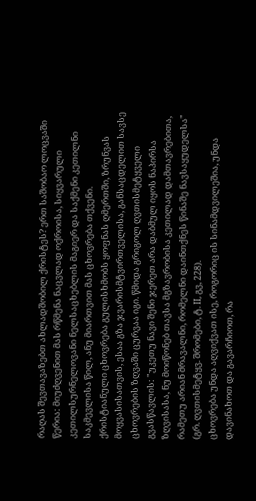რაღას შევთავაზებთ ახლადშობილ ქრისტეს? ერთ საშობაო ლოცვაში წერია: მიუძღვენით მას რწმენა ნაცვლად ოქროისა, სიყვარული კეთილსურნელოვანი ნელსაცხებლის მაგიერ და საქმენი კეთილნი საკმევლისა წილ, ანუ მიართვით მას ცხოვრება თქვენი.
ქრისტიანული ცხოვრება გულისხმობს ყოფნას ღმერთში, ზრუნვას მოყვასისათვის, ესაა გზა ჯვარისმტვირთველისა, განსაცდელით სავსე ცხოვრების ზღვაში ცურვაა იგი. წმიდა გრიგოლ ღვთისმეტყველი გვასწავლის: "უკეთუ ნავი შენი ჯერეთ არა დაბმულ იყოს ნაპირსა ზღვისასა, ნუ მოიწონებ თავსა მგზავრობისა კეთილად დამთავრებითა, რამეთუ არიან მრავალნი, რომელნი დაინთქნეს წინაშე ნავსაყუდელსა" (გრ. ღვთისმეტყვ. შრომები, ტ. II, გვ, 228).
ცხოვრება უნდა აღვიქვათ ისე, როგორიც ის სინამდვილეშია, უნდა დავინახოთ და გავარჩიოთ, რა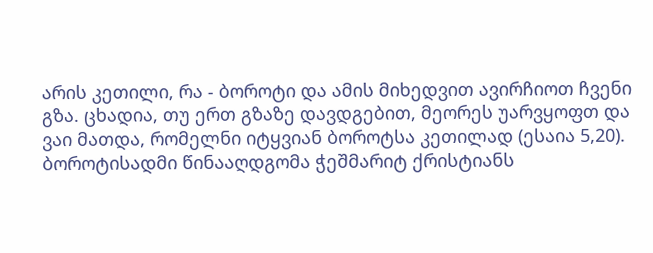არის კეთილი, რა - ბოროტი და ამის მიხედვით ავირჩიოთ ჩვენი გზა. ცხადია, თუ ერთ გზაზე დავდგებით, მეორეს უარვყოფთ და ვაი მათდა, რომელნი იტყვიან ბოროტსა კეთილად (ესაია 5,20).
ბოროტისადმი წინააღდგომა ჭეშმარიტ ქრისტიანს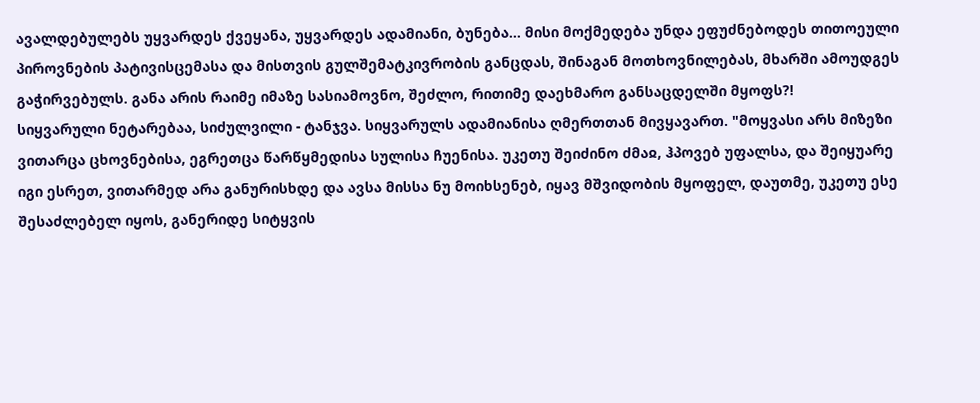ავალდებულებს უყვარდეს ქვეყანა, უყვარდეს ადამიანი, ბუნება... მისი მოქმედება უნდა ეფუძნებოდეს თითოეული პიროვნების პატივისცემასა და მისთვის გულშემატკივრობის განცდას, შინაგან მოთხოვნილებას, მხარში ამოუდგეს გაჭირვებულს. განა არის რაიმე იმაზე სასიამოვნო, შეძლო, რითიმე დაეხმარო განსაცდელში მყოფს?!
სიყვარული ნეტარებაა, სიძულვილი - ტანჯვა. სიყვარულს ადამიანისა ღმერთთან მივყავართ. "მოყვასი არს მიზეზი ვითარცა ცხოვნებისა, ეგრეთცა წარწყმედისა სულისა ჩუენისა. უკეთუ შეიძინო ძმაჲ, ჰპოვებ უფალსა, და შეიყუარე იგი ესრეთ, ვითარმედ არა განურისხდე და ავსა მისსა ნუ მოიხსენებ, იყავ მშვიდობის მყოფელ, დაუთმე, უკეთუ ესე შესაძლებელ იყოს, განერიდე სიტყვის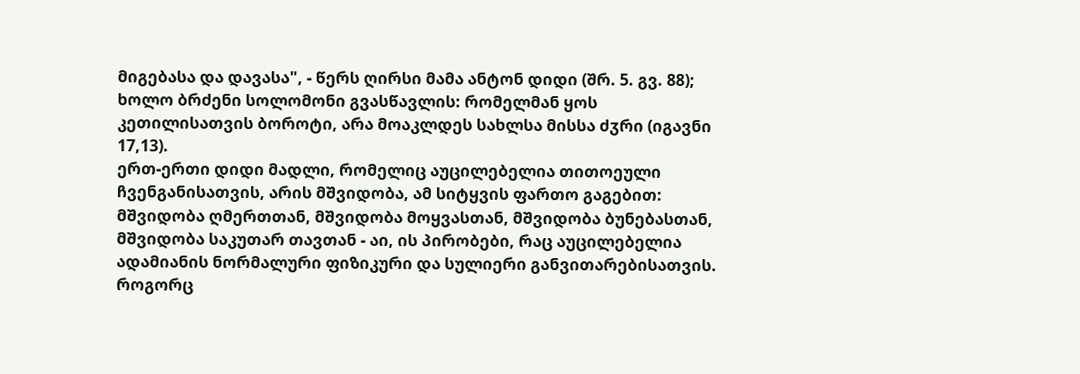მიგებასა და დავასა", - წერს ღირსი მამა ანტონ დიდი (შრ. 5. გვ. 88); ხოლო ბრძენი სოლომონი გვასწავლის: რომელმან ყოს კეთილისათვის ბოროტი, არა მოაკლდეს სახლსა მისსა ძჳრი (იგავნი 17,13).
ერთ-ერთი დიდი მადლი, რომელიც აუცილებელია თითოეული ჩვენგანისათვის, არის მშვიდობა, ამ სიტყვის ფართო გაგებით: მშვიდობა ღმერთთან, მშვიდობა მოყვასთან, მშვიდობა ბუნებასთან, მშვიდობა საკუთარ თავთან - აი, ის პირობები, რაც აუცილებელია ადამიანის ნორმალური ფიზიკური და სულიერი განვითარებისათვის. როგორც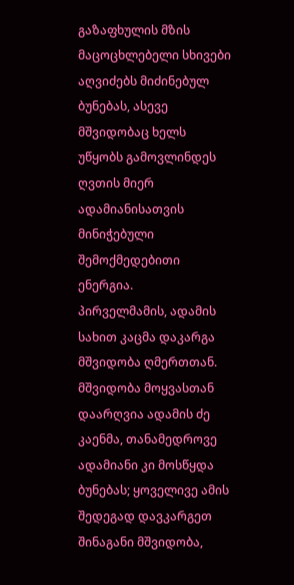გაზაფხულის მზის მაცოცხლებელი სხივები აღვიძებს მიძინებულ ბუნებას, ასევე მშვიდობაც ხელს უწყობს გამოვლინდეს ღვთის მიერ ადამიანისათვის მინიჭებული შემოქმედებითი ენერგია.
პირველმამის, ადამის სახით კაცმა დაკარგა მშვიდობა ღმერთთან. მშვიდობა მოყვასთან დაარღვია ადამის ძე კაენმა, თანამედროვე ადამიანი კი მოსწყდა ბუნებას; ყოველივე ამის შედეგად დავკარგეთ შინაგანი მშვიდობა,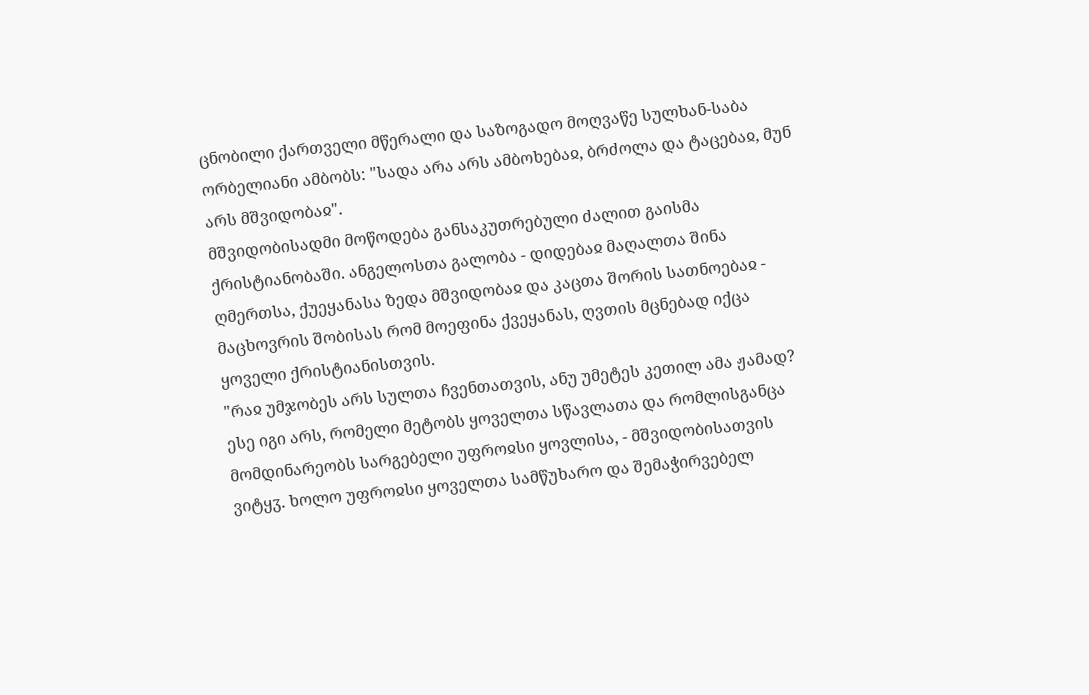ცნობილი ქართველი მწერალი და საზოგადო მოღვაწე სულხან-საბა ორბელიანი ამბობს: "სადა არა არს ამბოხებაჲ, ბრძოლა და ტაცებაჲ, მუნ არს მშვიდობაჲ".
მშვიდობისადმი მოწოდება განსაკუთრებული ძალით გაისმა ქრისტიანობაში. ანგელოსთა გალობა - დიდებაჲ მაღალთა შინა ღმერთსა, ქუეყანასა ზედა მშვიდობაჲ და კაცთა შორის სათნოებაჲ - მაცხოვრის შობისას რომ მოეფინა ქვეყანას, ღვთის მცნებად იქცა ყოველი ქრისტიანისთვის.
"რაჲ უმჯობეს არს სულთა ჩვენთათვის, ანუ უმეტეს კეთილ ამა ჟამად? ესე იგი არს, რომელი მეტობს ყოველთა სწავლათა და რომლისგანცა მომდინარეობს სარგებელი უფროჲსი ყოვლისა, - მშვიდობისათვის ვიტყჳ. ხოლო უფროჲსი ყოველთა სამწუხარო და შემაჭირვებელ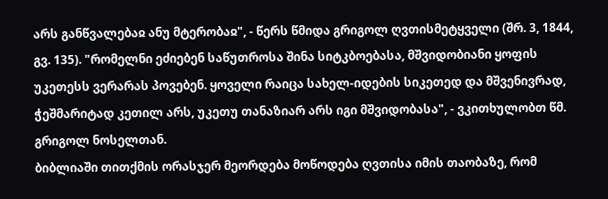არს განწვალებაჲ ანუ მტერობაჲ", - წერს წმიდა გრიგოლ ღვთისმეტყველი (შრ. 3, 1844, გვ. 135). "რომელნი ეძიებენ საწუთროსა შინა სიტკბოებასა, მშვიდობიანი ყოფის უკეთესს ვერარას პოვებენ. ყოველი რაიცა სახელ-იდების სიკეთედ და მშვენივრად, ჭეშმარიტად კეთილ არს, უკეთუ თანაზიარ არს იგი მშვიდობასა", - ვკითხულობთ წმ. გრიგოლ ნოსელთან.
ბიბლიაში თითქმის ორასჯერ მეორდება მოწოდება ღვთისა იმის თაობაზე, რომ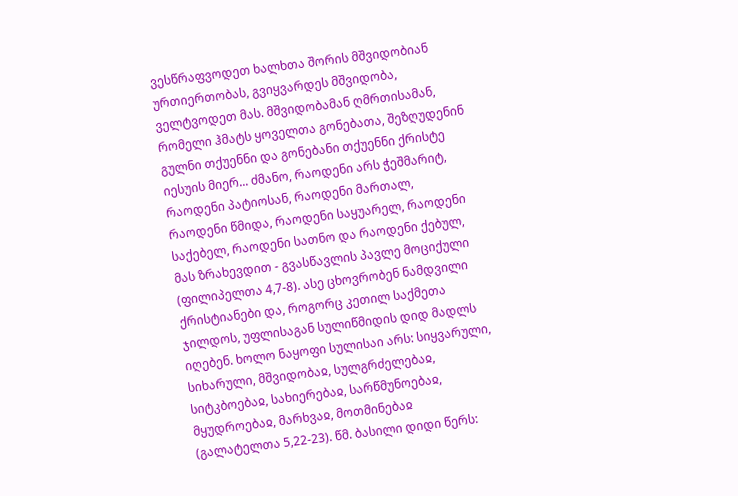ვესწრაფვოდეთ ხალხთა შორის მშვიდობიან ურთიერთობას, გვიყვარდეს მშვიდობა, ველტვოდეთ მას. მშვიდობამან ღმრთისამან, რომელი ჰმატს ყოველთა გონებათა, შეზღუდენინ გულნი თქუენნი და გონებანი თქუენნი ქრისტე იესუის მიერ... ძმანო, რაოდენი არს ჭეშმარიტ, რაოდენი პატიოსან, რაოდენი მართალ, რაოდენი წმიდა, რაოდენი საყუარელ, რაოდენი საქებელ, რაოდენი სათნო და რაოდენი ქებულ, მას ზრახევდით - გვასწავლის პავლე მოციქული (ფილიპელთა 4,7-8). ასე ცხოვრობენ ნამდვილი ქრისტიანები და, როგორც კეთილ საქმეთა ჯილდოს, უფლისაგან სულიწმიდის დიდ მადლს იღებენ. ხოლო ნაყოფი სულისაი არს: სიყვარული, სიხარული, მშვიდობაჲ, სულგრძელებაჲ, სიტკბოებაჲ, სახიერებაჲ, სარწმუნოებაჲ, მყუდროებაჲ, მარხვაჲ, მოთმინებაჲ (გალატელთა 5,22-23). წმ. ბასილი დიდი წერს: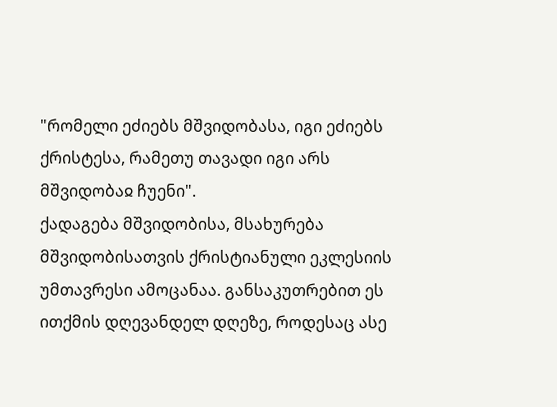"რომელი ეძიებს მშვიდობასა, იგი ეძიებს ქრისტესა, რამეთუ თავადი იგი არს მშვიდობაჲ ჩუენი".
ქადაგება მშვიდობისა, მსახურება მშვიდობისათვის ქრისტიანული ეკლესიის უმთავრესი ამოცანაა. განსაკუთრებით ეს ითქმის დღევანდელ დღეზე, როდესაც ასე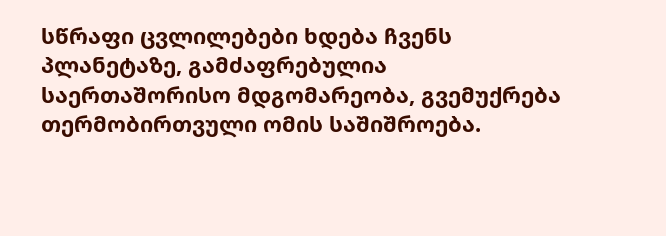სწრაფი ცვლილებები ხდება ჩვენს პლანეტაზე, გამძაფრებულია საერთაშორისო მდგომარეობა, გვემუქრება თერმობირთვული ომის საშიშროება.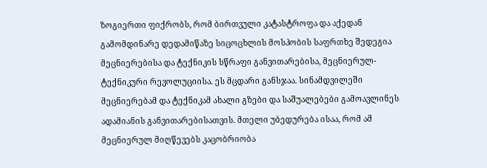ზოგიერთი ფიქრობს, რომ ბირთვული კატასტროფა და აქედან გამომდინარე დედამიწაზე სიცოცხლის მოსპობის საფრთხე შედეგია მეცნიერებისა და ტექნიკის სწრაფი განვითარებისა, მეცნიერულ-ტექნიკური რევოლუციისა. ეს მცდარი განსჯაა. სინამდვილეში მეცნიერებამ და ტექნიკამ ახალი გზები და საშუალებები გამოავლინეს ადამიანის განვითარებისათვის. მთელი უბედურება ისაა, რომ ამ მეცნიერულ მიღწევებს კაცობრიობა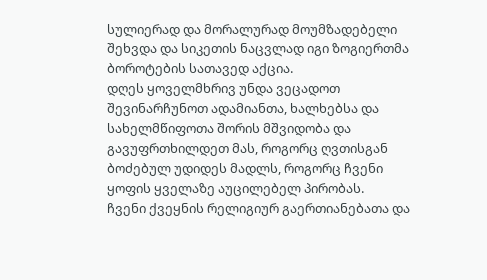სულიერად და მორალურად მოუმზადებელი შეხვდა და სიკეთის ნაცვლად იგი ზოგიერთმა ბოროტების სათავედ აქცია.
დღეს ყოველმხრივ უნდა ვეცადოთ შევინარჩუნოთ ადამიანთა, ხალხებსა და სახელმწიფოთა შორის მშვიდობა და გავუფრთხილდეთ მას, როგორც ღვთისგან ბოძებულ უდიდეს მადლს, როგორც ჩვენი ყოფის ყველაზე აუცილებელ პირობას.
ჩვენი ქვეყნის რელიგიურ გაერთიანებათა და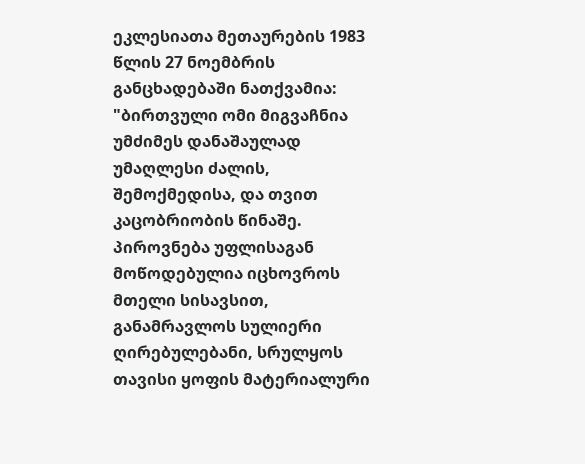ეკლესიათა მეთაურების 1983 წლის 27 ნოემბრის განცხადებაში ნათქვამია:
"ბირთვული ომი მიგვაჩნია უმძიმეს დანაშაულად უმაღლესი ძალის, შემოქმედისა, და თვით კაცობრიობის წინაშე.
პიროვნება უფლისაგან მოწოდებულია იცხოვროს მთელი სისავსით, განამრავლოს სულიერი ღირებულებანი, სრულყოს თავისი ყოფის მატერიალური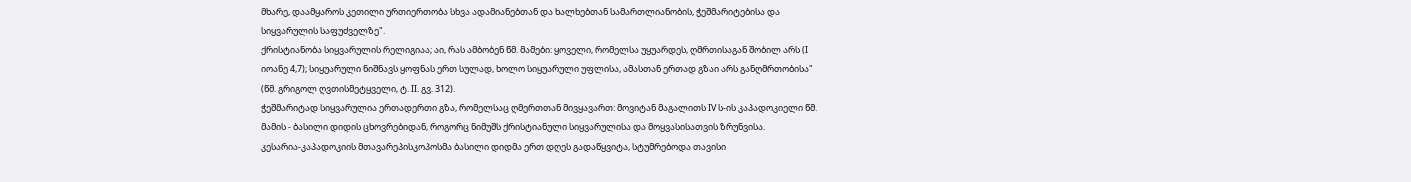მხარე, დაამყაროს კეთილი ურთიერთობა სხვა ადამიანებთან და ხალხებთან სამართლიანობის, ჭეშმარიტებისა და სიყვარულის საფუძველზე".
ქრისტიანობა სიყვარულის რელიგიაა; აი, რას ამბობენ წმ. მამები: ყოველი, რომელსა უყუარდეს, ღმრთისაგან შობილ არს (I იოანე 4,7); სიყუარული ნიშნავს ყოფნას ერთ სულად, ხოლო სიყუარული უფლისა, ამასთან ერთად გზაი არს განღმრთობისა" (წმ. გრიგოლ ღვთისმეტყველი, ტ. II. გვ. 312).
ჭეშმარიტად სიყვარულია ერთადერთი გზა, რომელსაც ღმერთთან მივყავართ: მოვიტან მაგალითს IV ს-ის კაპადოკიელი წმ. მამის - ბასილი დიდის ცხოვრებიდან, როგორც ნიმუშს ქრისტიანული სიყვარულისა და მოყვასისათვის ზრუნვისა.
კესარია-კაპადოკიის მთავარეპისკოპოსმა ბასილი დიდმა ერთ დღეს გადაწყვიტა, სტუმრებოდა თავისი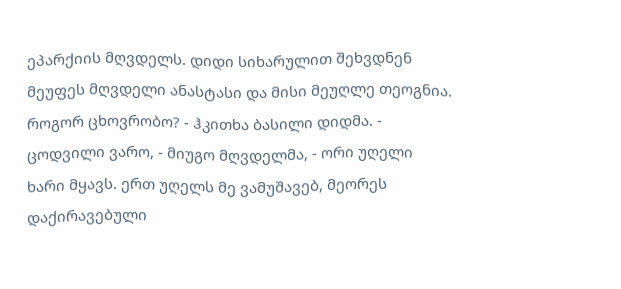ეპარქიის მღვდელს. დიდი სიხარულით შეხვდნენ მეუფეს მღვდელი ანასტასი და მისი მეუღლე თეოგნია. როგორ ცხოვრობო? - ჰკითხა ბასილი დიდმა. - ცოდვილი ვარო, - მიუგო მღვდელმა, - ორი უღელი ხარი მყავს. ერთ უღელს მე ვამუშავებ, მეორეს დაქირავებული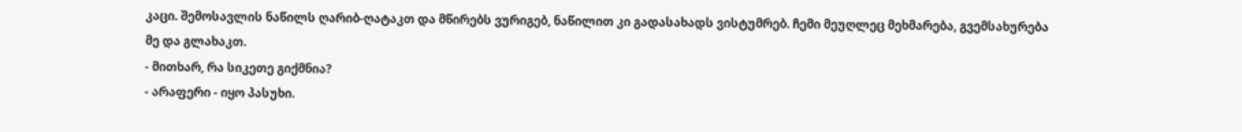კაცი. შემოსავლის ნაწილს ღარიბ-ღატაკთ და მწირებს ვურიგებ, ნაწილით კი გადასახადს ვისტუმრებ. ჩემი მეუღლეც მეხმარება, გვემსახურება მე და გლახაკთ.
- მითხარ, რა სიკეთე გიქმნია?
- არაფერი - იყო პასუხი.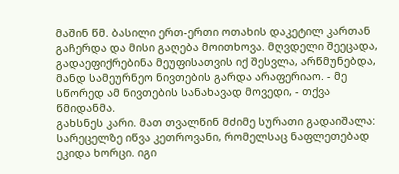მაშინ წმ. ბასილი ერთ-ერთი ოთახის დაკეტილ კართან გაჩერდა და მისი გაღება მოითხოვა. მღვდელი შეეცადა, გადაეფიქრებინა მეუფისათვის იქ შესვლა, არწმუნებდა, მანდ სამეურნეო ნივთების გარდა არაფერიაო. - მე სწორედ ამ ნივთების სანახავად მოვედი, - თქვა წმიდანმა.
გახსნეს კარი. მათ თვალწინ მძიმე სურათი გადაიშალა: სარეცელზე იწვა კეთროვანი, რომელსაც ნაფლეთებად ეკიდა ხორცი. იგი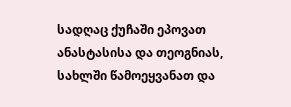სადღაც ქუჩაში ეპოვათ ანასტასისა და თეოგნიას, სახლში წამოეყვანათ და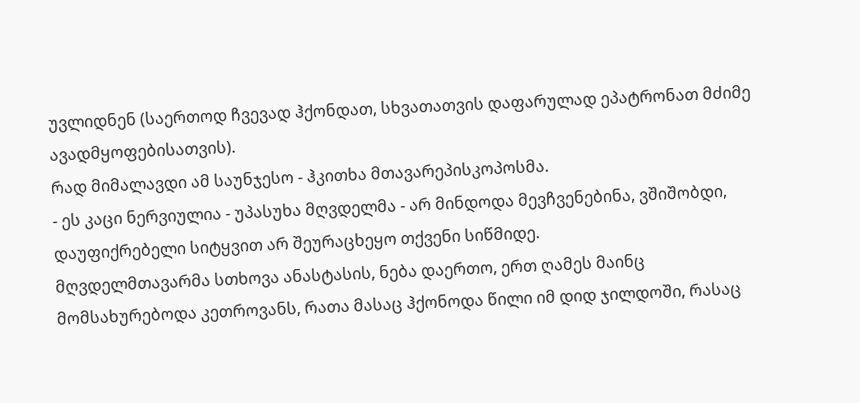უვლიდნენ (საერთოდ ჩვევად ჰქონდათ, სხვათათვის დაფარულად ეპატრონათ მძიმე ავადმყოფებისათვის).
რად მიმალავდი ამ საუნჯესო - ჰკითხა მთავარეპისკოპოსმა.
- ეს კაცი ნერვიულია - უპასუხა მღვდელმა - არ მინდოდა მევჩვენებინა, ვშიშობდი, დაუფიქრებელი სიტყვით არ შეურაცხეყო თქვენი სიწმიდე.
მღვდელმთავარმა სთხოვა ანასტასის, ნება დაერთო, ერთ ღამეს მაინც მომსახურებოდა კეთროვანს, რათა მასაც ჰქონოდა წილი იმ დიდ ჯილდოში, რასაც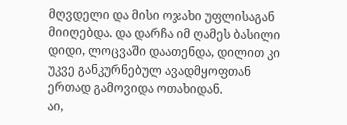მღვდელი და მისი ოჯახი უფლისაგან მიიღებდა. და დარჩა იმ ღამეს ბასილი დიდი, ლოცვაში დაათენდა, დილით კი უკვე განკურნებულ ავადმყოფთან ერთად გამოვიდა ოთახიდან.
აი,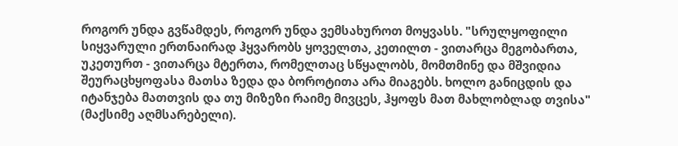როგორ უნდა გვწამდეს, როგორ უნდა ვემსახუროთ მოყვასს. "სრულყოფილი სიყვარული ერთნაირად ჰყვარობს ყოველთა, კეთილთ - ვითარცა მეგობართა, უკეთურთ - ვითარცა მტერთა, რომელთაც სწყალობს, მომთმინე და მშვიდია შეურაცხყოფასა მათსა ზედა და ბოროტითა არა მიაგებს. ხოლო განიცდის და იტანჯება მათთვის და თუ მიზეზი რაიმე მივცეს, ჰყოფს მათ მახლობლად თვისა" (მაქსიმე აღმსარებელი).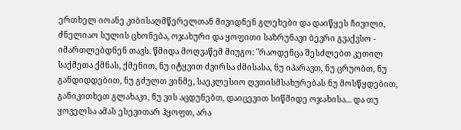ერთხელ იოანე კიბისაღმწერელთან მივიდნენ გლეხები და დაიწყეს ჩივილი, ძნელიაო სულის ცხონება, ოჯახური და ყოფითი საზრუნავი ბევრი გვაქვსო - იმართლებდნენ თავს. წმიდა მოღვაწემ მიუგო: "რაოდენცა შესძლებთ კეთილ საქმეთა ქმნას, ქმენით, ნუ იტყვით ძვირსა ძმისასა, ნუ იპარავთ, ნუ ცრუობთ, ნუ განდიდდებით, ნუ გძულთ ვინმე, საეკლესიო ღვთისმსახურებას ნუ მოსწყდებით, განიკითხეთ გლახაკი, ნუ ვის აცდუნებთ, დაიცევით სიწმიდე ოჯახისა... და თუ ყოველსა ამას ესევითარ ჰყოფთ, არა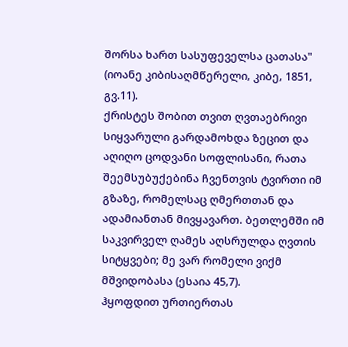შორსა ხართ სასუფეველსა ცათასა" (იოანე კიბისაღმწერელი, კიბე, 1851, გვ.11).
ქრისტეს შობით თვით ღვთაებრივი სიყვარული გარდამოხდა ზეცით და აღიღო ცოდვანი სოფლისანი, რათა შეემსუბუქებინა ჩვენთვის ტვირთი იმ გზაზე, რომელსაც ღმერთთან და ადამიანთან მივყავართ. ბეთლემში იმ საკვირველ ღამეს აღსრულდა ღვთის სიტყვები; მე ვარ რომელი ვიქმ მშვიდობასა (ესაია 45,7).
ჰყოფდით ურთიერთას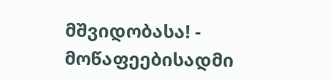მშვიდობასა! - მოწაფეებისადმი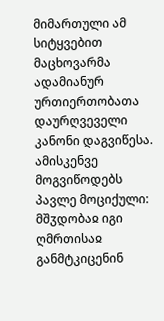მიმართული ამ სიტყვებით მაცხოვარმა ადამიანურ ურთიერთობათა დაურღვეველი კანონი დაგვიწესა. ამისკენვე მოგვიწოდებს პავლე მოციქული: მშჳდობაჲ იგი ღმრთისაჲ განმტკიცენინ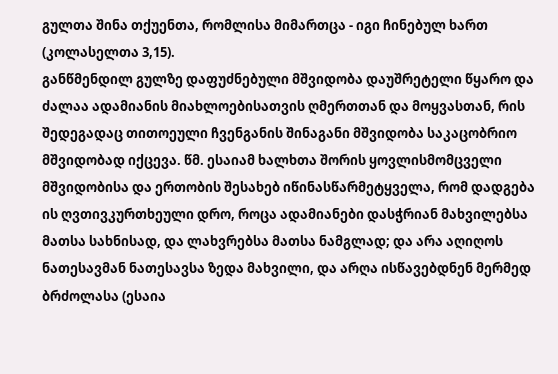გულთა შინა თქუენთა, რომლისა მიმართცა - იგი ჩინებულ ხართ (კოლასელთა 3,15).
განწმენდილ გულზე დაფუძნებული მშვიდობა დაუშრეტელი წყარო და ძალაა ადამიანის მიახლოებისათვის ღმერთთან და მოყვასთან, რის შედეგადაც თითოეული ჩვენგანის შინაგანი მშვიდობა საკაცობრიო მშვიდობად იქცევა. წმ. ესაიამ ხალხთა შორის ყოვლისმომცველი მშვიდობისა და ერთობის შესახებ იწინასწარმეტყველა, რომ დადგება ის ღვთივკურთხეული დრო, როცა ადამიანები დასჭრიან მახვილებსა მათსა სახნისად, და ლახვრებსა მათსა ნამგლად; და არა აღიღოს ნათესავმან ნათესავსა ზედა მახვილი, და არღა ისწავებდნენ მერმედ ბრძოლასა (ესაია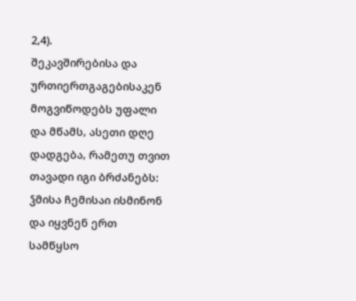2,4).
შეკავშირებისა და ურთიერთგაგებისაკენ მოგვიწოდებს უფალი და მწამს, ასეთი დღე დადგება, რამეთუ თვით თავადი იგი ბრძანებს: ჴმისა ჩემისაი ისმინონ და იყვნენ ერთ სამწყსო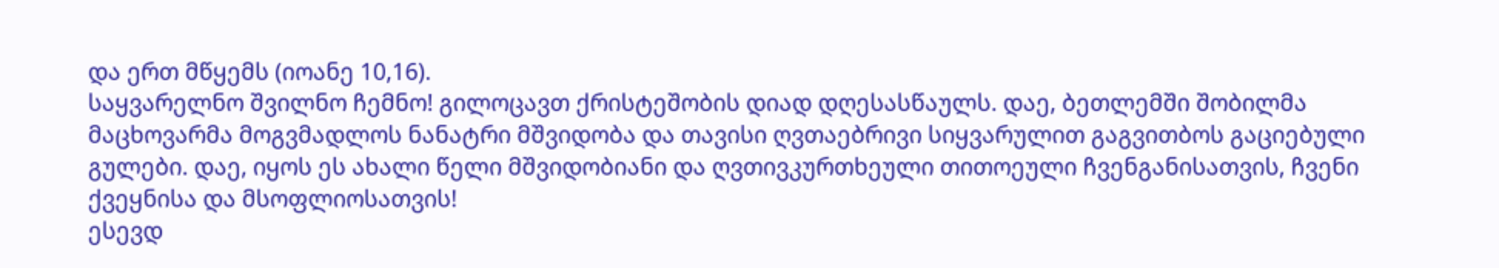და ერთ მწყემს (იოანე 10,16).
საყვარელნო შვილნო ჩემნო! გილოცავთ ქრისტეშობის დიად დღესასწაულს. დაე, ბეთლემში შობილმა მაცხოვარმა მოგვმადლოს ნანატრი მშვიდობა და თავისი ღვთაებრივი სიყვარულით გაგვითბოს გაციებული გულები. დაე, იყოს ეს ახალი წელი მშვიდობიანი და ღვთივკურთხეული თითოეული ჩვენგანისათვის, ჩვენი ქვეყნისა და მსოფლიოსათვის!
ესევდ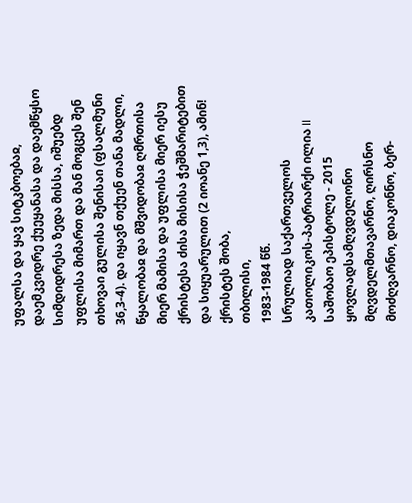უფალსა და ყავ სიტკბოებაჲ, დაემკვიდრე ქუეყანასა და დაემწყსო სიმდიდრესა ზედა მისსა, იშუებდ უფლისა მიმართ და მან მოგცეს შენ თხოვაი გულისა შენისაი (ფსალმუნი 36,3-4). და იყავნ თქუენ თანა მადლი, წყალობაჲ და მშვიდობაჲ ღმრთისა მიერ მამისა და უფლისა მიერ იესუ ქრისტესა ძისა მისისა ჭეშმარიტებით და სიყუარულით (2 იოანე 1,3), ამინ!
ქრისტეს შობა,
თბილისი,
1983-1984 წწ.
სრულიად საქართველოს კათოლიკოს-პატრიარქი ილია II
საშობაო ეპისტოლე - 2015
ყოვლადსამღვდელონო მღვდელმთავარნო, ღირსნო მოძღვარნო, დიაკონნო, ბერ-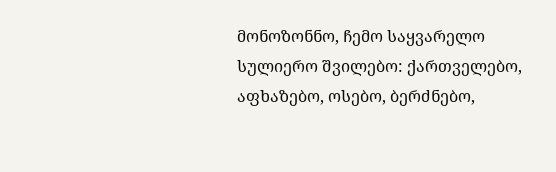მონოზონნო, ჩემო საყვარელო სულიერო შვილებო: ქართველებო, აფხაზებო, ოსებო, ბერძნებო,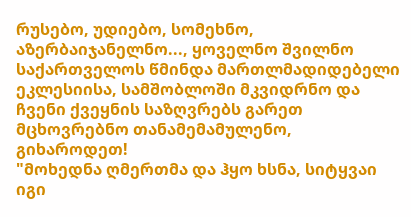რუსებო, უდიებო, სომეხნო, აზერბაიჯანელნო..., ყოველნო შვილნო საქართველოს წმინდა მართლმადიდებელი ეკლესიისა, სამშობლოში მკვიდრნო და ჩვენი ქვეყნის საზღვრებს გარეთ მცხოვრებნო თანამემამულენო, გიხაროდეთ!
"მოხედნა ღმერთმა და ჰყო ხსნა, სიტყვაი იგი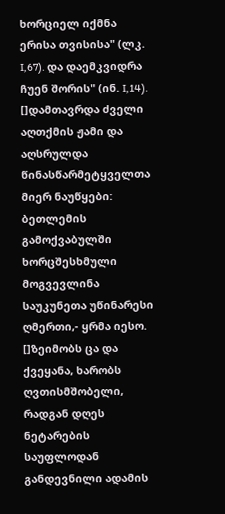ხორციელ იქმნა
ერისა თვისისა" (ლკ. I,67). და დაემკვიდრა ჩუენ შორის" (ინ. I,14).
[]დამთავრდა ძველი აღთქმის ჟამი და აღსრულდა წინასწარმეტყველთა მიერ ნაუწყები: ბეთლემის გამოქვაბულში ხორცშესხმული მოგვევლინა საუკუნეთა უწინარესი ღმერთი,- ყრმა იესო. []ზეიმობს ცა და ქვეყანა, ხარობს ღვთისმშობელი, რადგან დღეს ნეტარების საუფლოდან განდევნილი ადამის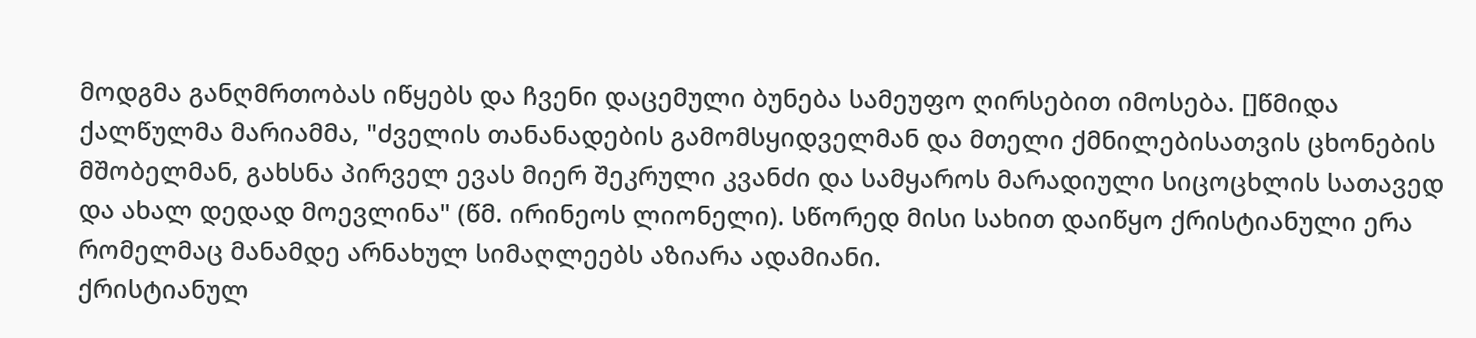მოდგმა განღმრთობას იწყებს და ჩვენი დაცემული ბუნება სამეუფო ღირსებით იმოსება. []წმიდა ქალწულმა მარიამმა, "ძველის თანანადების გამომსყიდველმან და მთელი ქმნილებისათვის ცხონების მშობელმან, გახსნა პირველ ევას მიერ შეკრული კვანძი და სამყაროს მარადიული სიცოცხლის სათავედ და ახალ დედად მოევლინა" (წმ. ირინეოს ლიონელი). სწორედ მისი სახით დაიწყო ქრისტიანული ერა რომელმაც მანამდე არნახულ სიმაღლეებს აზიარა ადამიანი.
ქრისტიანულ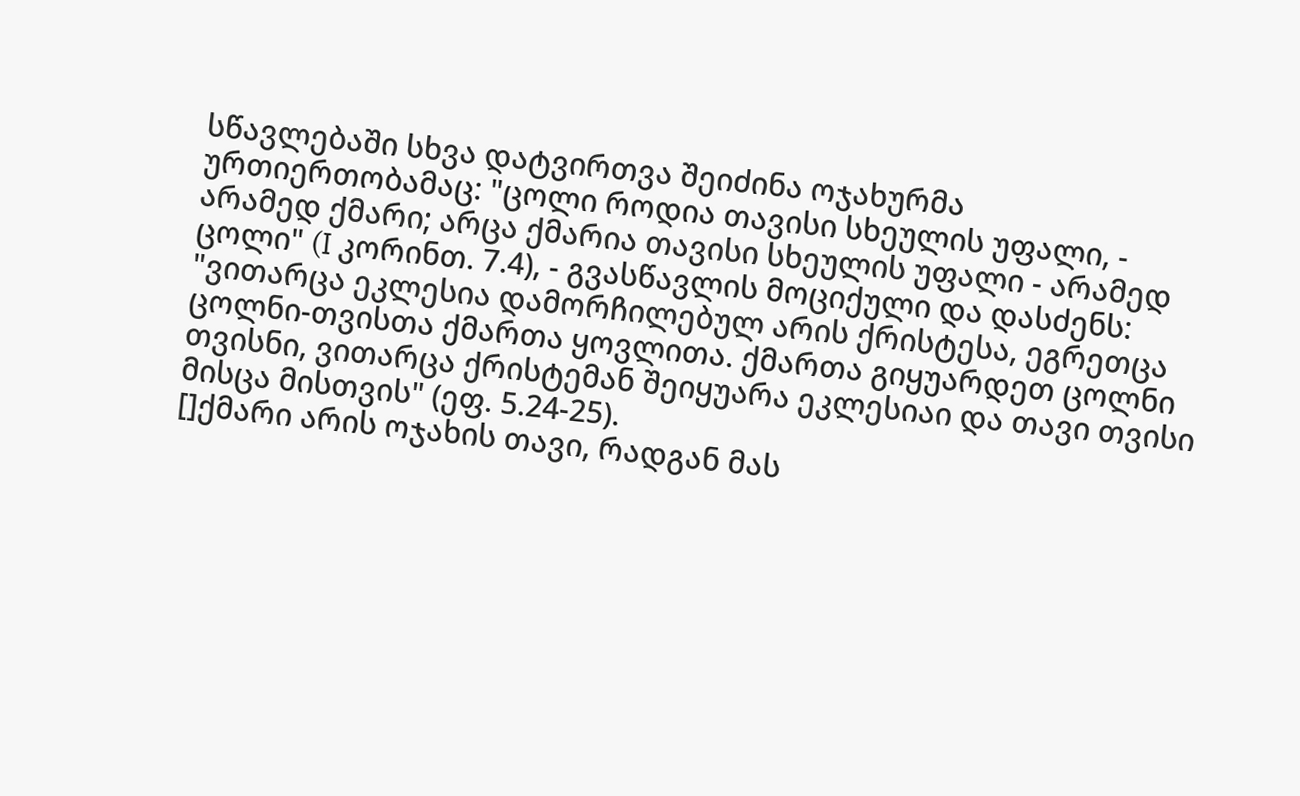სწავლებაში სხვა დატვირთვა შეიძინა ოჯახურმა ურთიერთობამაც: "ცოლი როდია თავისი სხეულის უფალი, - არამედ ქმარი; არცა ქმარია თავისი სხეულის უფალი - არამედ ცოლი" (I კორინთ. 7.4), - გვასწავლის მოციქული და დასძენს:
"ვითარცა ეკლესია დამორჩილებულ არის ქრისტესა, ეგრეთცა ცოლნი-თვისთა ქმართა ყოვლითა. ქმართა გიყუარდეთ ცოლნი თვისნი, ვითარცა ქრისტემან შეიყუარა ეკლესიაი და თავი თვისი მისცა მისთვის" (ეფ. 5.24-25).
[]ქმარი არის ოჯახის თავი, რადგან მას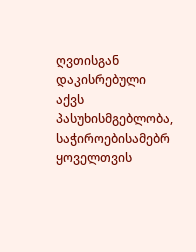ღვთისგან დაკისრებული აქვს პასუხისმგებლობა, საჭიროებისამებრ ყოველთვის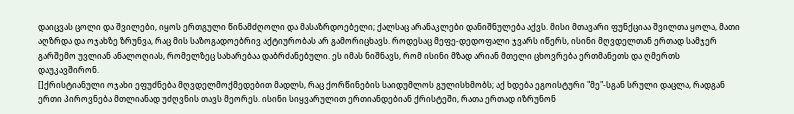დაიცვას ცოლი და შვილები, იყოს ერთგული წინამძღოლი და მასაზრდოებელი; ქალსაც არანაკლები დანიშნულება აქვს. მისი მთავარი ფუნქციაა შვილთა ყოლა, მათი აღზრდა და ოჯახზე ზრუნვა, რაც მის საზოგადოებრივ აქტიურობას არ გამორიცხავს. როდესაც მეფე-დედოფალი ჯვარს იწერს, ისინი მღვდელთან ერთად სამჯერ გარშემო უვლიან ანალოღიას, რომელზეც სახარებაა დაბრძანებული. ეს იმას ნიშნავს, რომ ისინი მზად არიან მთელი ცხოვრება ერთმანეთს და ღმერთს დაუკავშირონ.
[]ქრისტიანული ოჯახი ეფუძნება მღვდელმოქმედებით მადლს, რაც ქორწინების საიდუმლოს გულისხმობს; აქ ხდება ეგოისტური "მე"-სგან სრული დაცლა, რადგან ერთი პიროვნება მთლიანად უძღვნის თავს მეორეს. ისინი სიყვარულით ერთიანდებიან ქრისტეში, რათა ერთად იზრუნონ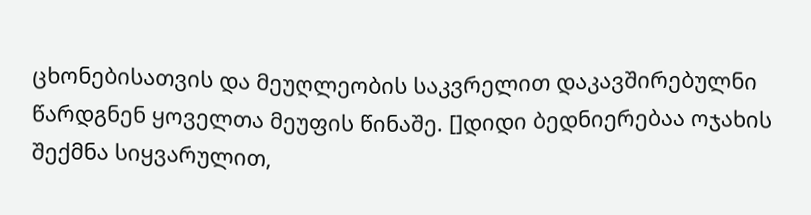ცხონებისათვის და მეუღლეობის საკვრელით დაკავშირებულნი წარდგნენ ყოველთა მეუფის წინაშე. []დიდი ბედნიერებაა ოჯახის შექმნა სიყვარულით,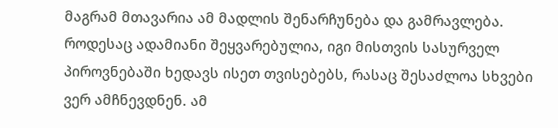მაგრამ მთავარია ამ მადლის შენარჩუნება და გამრავლება.
როდესაც ადამიანი შეყვარებულია, იგი მისთვის სასურველ პიროვნებაში ხედავს ისეთ თვისებებს, რასაც შესაძლოა სხვები ვერ ამჩნევდნენ. ამ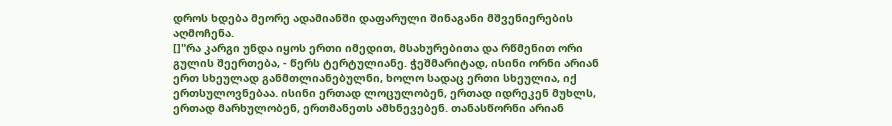დროს ხდება მეორე ადამიანში დაფარული შინაგანი მშვენიერების აღმოჩენა.
[]"რა კარგი უნდა იყოს ერთი იმედით, მსახურებითა და რწმენით ორი გულის შეერთება, - წერს ტერტულიანე. ჭეშმარიტად, ისინი ორნი არიან ერთ სხეულად განმთლიანებულნი, ხოლო სადაც ერთი სხეულია, იქ ერთსულოვნებაა. ისინი ერთად ლოცულობენ, ერთად იდრეკენ მუხლს, ერთად მარხულობენ, ერთმანეთს ამხნევებენ. თანასწორნი არიან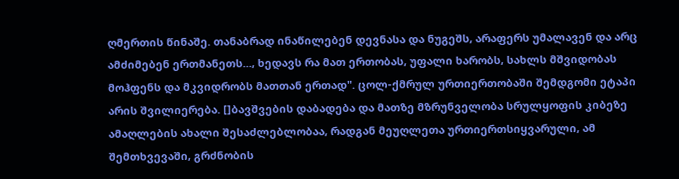ღმერთის წინაშე. თანაბრად ინაწილებენ დევნასა და ნუგეშს, არაფერს უმალავენ და არც ამძიმებენ ერთმანეთს..., ხედავს რა მათ ერთობას, უფალი ხარობს, სახლს მშვიდობას მოჰფენს და მკვიდრობს მათთან ერთად". ცოლ-ქმრულ ურთიერთობაში შემდგომი ეტაპი არის შვილიერება. []ბავშვების დაბადება და მათზე მზრუნველობა სრულყოფის კიბეზე ამაღლების ახალი შესაძლებლობაა, რადგან მეუღლეთა ურთიერთსიყვარული, ამ შემთხვევაში, გრძნობის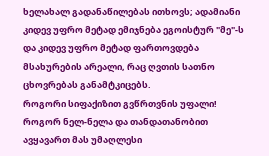ხელახალ გადანაწილებას ითხოვს; ადამიანი კიდევ უფრო მეტად ემიჯნება ეგოისტურ "მე"-ს და კიდევ უფრო მეტად ფართოვდება მსახურების არეალი, რაც ღვთის სათნო ცხოვრებას განამტკიცებს.
როგორი სიფაქიზით გვწრთვნის უფალი! როგორ ნელ-ნელა და თანდათანობით ავყავართ მას უმაღლესი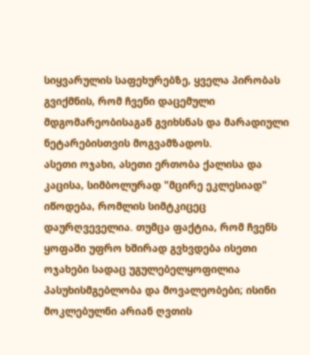სიყვარულის საფეხურებზე, ყველა პირობას გვიქმნის, რომ ჩვენი დაცემული მდგომარეობისაგან გვიხსნას და მარადიული ნეტარებისთვის მოგვამზადოს.
ასეთი ოჯახი, ასეთი ერთობა ქალისა და კაცისა, სიმბოლურად "მცირე ეკლესიად" იწოდება, რომლის სიმტკიცეც დაურღვეველია. თუმცა ფაქტია, რომ ჩვენს ყოფაში უფრო ხშირად გვხვდება ისეთი ოჯახები სადაც უგულებელყოფილია პასუხისმგებლობა და მოვალეობები; ისინი მოკლებულნი არიან ღვთის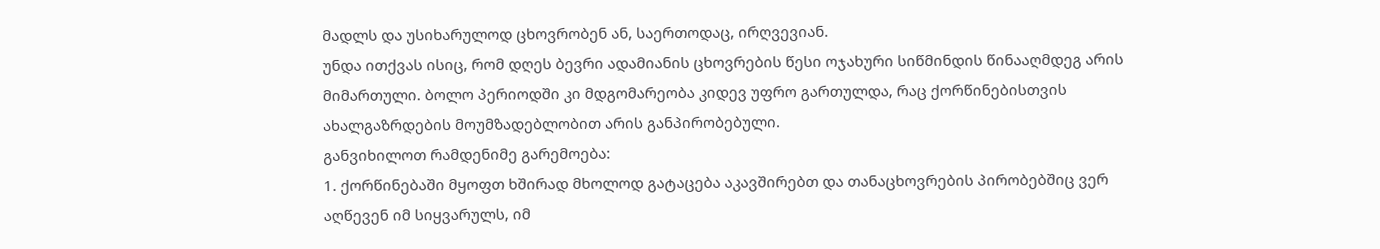მადლს და უსიხარულოდ ცხოვრობენ ან, საერთოდაც, ირღვევიან.
უნდა ითქვას ისიც, რომ დღეს ბევრი ადამიანის ცხოვრების წესი ოჯახური სიწმინდის წინააღმდეგ არის მიმართული. ბოლო პერიოდში კი მდგომარეობა კიდევ უფრო გართულდა, რაც ქორწინებისთვის ახალგაზრდების მოუმზადებლობით არის განპირობებული.
განვიხილოთ რამდენიმე გარემოება:
1. ქორწინებაში მყოფთ ხშირად მხოლოდ გატაცება აკავშირებთ და თანაცხოვრების პირობებშიც ვერ აღწევენ იმ სიყვარულს, იმ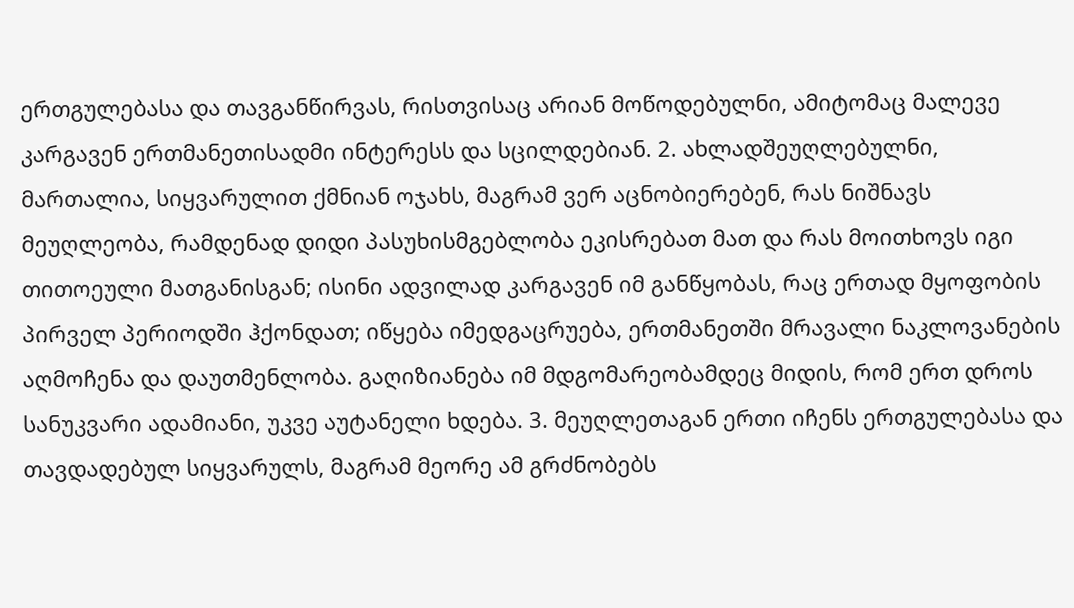ერთგულებასა და თავგანწირვას, რისთვისაც არიან მოწოდებულნი, ამიტომაც მალევე კარგავენ ერთმანეთისადმი ინტერესს და სცილდებიან. 2. ახლადშეუღლებულნი, მართალია, სიყვარულით ქმნიან ოჯახს, მაგრამ ვერ აცნობიერებენ, რას ნიშნავს მეუღლეობა, რამდენად დიდი პასუხისმგებლობა ეკისრებათ მათ და რას მოითხოვს იგი თითოეული მათგანისგან; ისინი ადვილად კარგავენ იმ განწყობას, რაც ერთად მყოფობის პირველ პერიოდში ჰქონდათ; იწყება იმედგაცრუება, ერთმანეთში მრავალი ნაკლოვანების აღმოჩენა და დაუთმენლობა. გაღიზიანება იმ მდგომარეობამდეც მიდის, რომ ერთ დროს სანუკვარი ადამიანი, უკვე აუტანელი ხდება. 3. მეუღლეთაგან ერთი იჩენს ერთგულებასა და თავდადებულ სიყვარულს, მაგრამ მეორე ამ გრძნობებს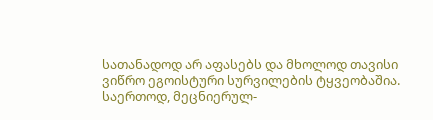სათანადოდ არ აფასებს და მხოლოდ თავისი ვიწრო ეგოისტური სურვილების ტყვეობაშია. საერთოდ, მეცნიერულ-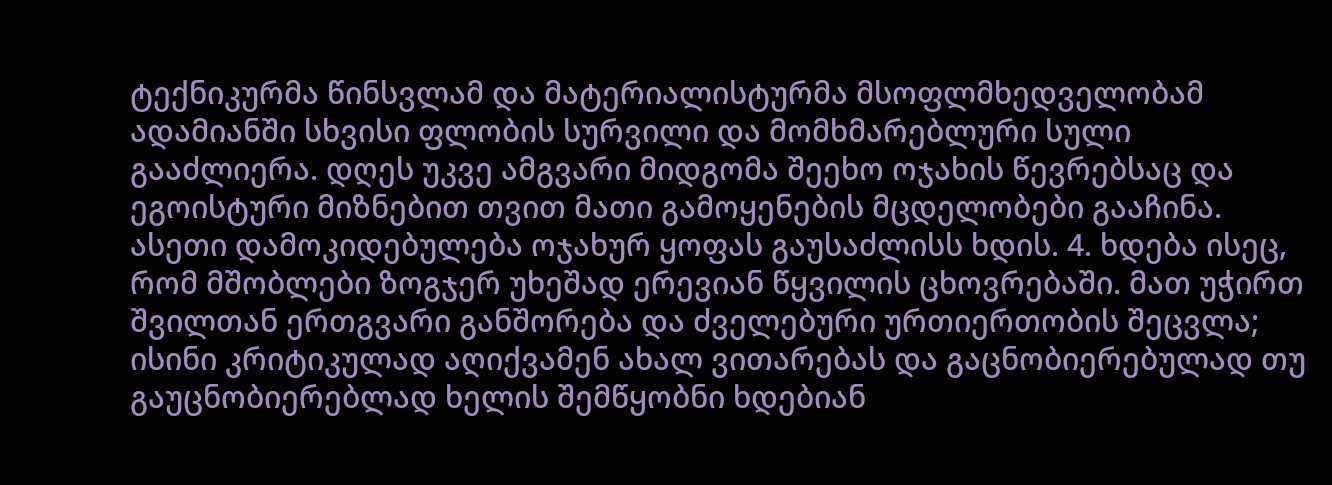ტექნიკურმა წინსვლამ და მატერიალისტურმა მსოფლმხედველობამ ადამიანში სხვისი ფლობის სურვილი და მომხმარებლური სული გააძლიერა. დღეს უკვე ამგვარი მიდგომა შეეხო ოჯახის წევრებსაც და ეგოისტური მიზნებით თვით მათი გამოყენების მცდელობები გააჩინა. ასეთი დამოკიდებულება ოჯახურ ყოფას გაუსაძლისს ხდის. 4. ხდება ისეც, რომ მშობლები ზოგჯერ უხეშად ერევიან წყვილის ცხოვრებაში. მათ უჭირთ შვილთან ერთგვარი განშორება და ძველებური ურთიერთობის შეცვლა; ისინი კრიტიკულად აღიქვამენ ახალ ვითარებას და გაცნობიერებულად თუ გაუცნობიერებლად ხელის შემწყობნი ხდებიან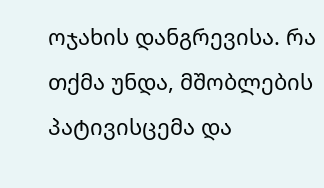ოჯახის დანგრევისა. რა თქმა უნდა, მშობლების პატივისცემა და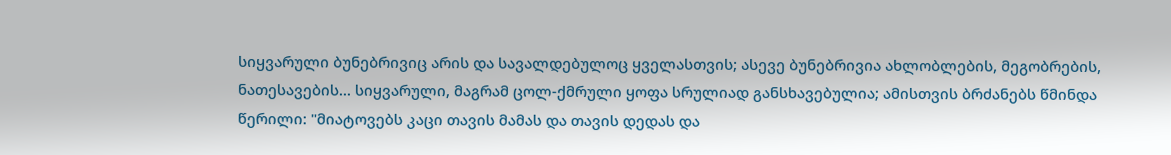სიყვარული ბუნებრივიც არის და სავალდებულოც ყველასთვის; ასევე ბუნებრივია ახლობლების, მეგობრების, ნათესავების... სიყვარული, მაგრამ ცოლ-ქმრული ყოფა სრულიად განსხავებულია; ამისთვის ბრძანებს წმინდა წერილი: "მიატოვებს კაცი თავის მამას და თავის დედას და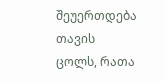შეუერთდება თავის ცოლს, რათა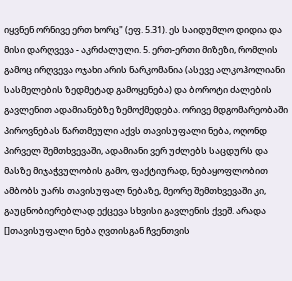იყვნენ ორნივე ერთ ხორც" (ეფ. 5.31). ეს საიდუმლო დიდია და მისი დარღვევა - აკრძალული. 5. ერთ-ერთი მიზეზი, რომლის გამოც ირღვევა ოჯახი არის ნარკომანია (ასევე ალკოჰოლიანი სასმელების ზედმეტად გამოყენება) და ბოროტი ძალების გავლენით ადამიანებზე ზემოქმედება. ორივე მდგომარეობაში პიროვნებას წართმეული აქვს თავისუფალი ნება, ოღონდ პირველ შემთხვევაში, ადამიანი ვერ უძლებს საცდურს და მასზე მიჯაჭვულობის გამო, ფაქტიურად, ნებაყოფლობით ამბობს უარს თავისუფალ ნებაზე, მეორე შემთხვევაში კი, გაუცნობიერებლად ექცევა სხვისი გავლენის ქვეშ. არადა []თავისუფალი ნება ღვთისგან ჩვენთვის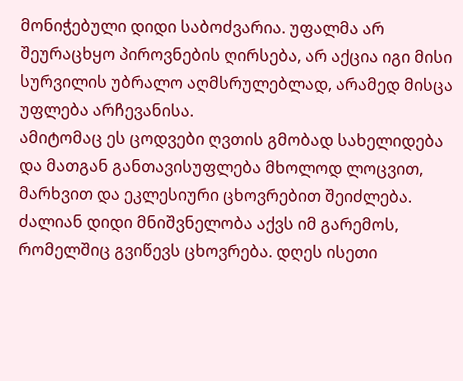მონიჭებული დიდი საბოძვარია. უფალმა არ შეურაცხყო პიროვნების ღირსება, არ აქცია იგი მისი სურვილის უბრალო აღმსრულებლად, არამედ მისცა უფლება არჩევანისა.
ამიტომაც ეს ცოდვები ღვთის გმობად სახელიდება და მათგან განთავისუფლება მხოლოდ ლოცვით, მარხვით და ეკლესიური ცხოვრებით შეიძლება. ძალიან დიდი მნიშვნელობა აქვს იმ გარემოს, რომელშიც გვიწევს ცხოვრება. დღეს ისეთი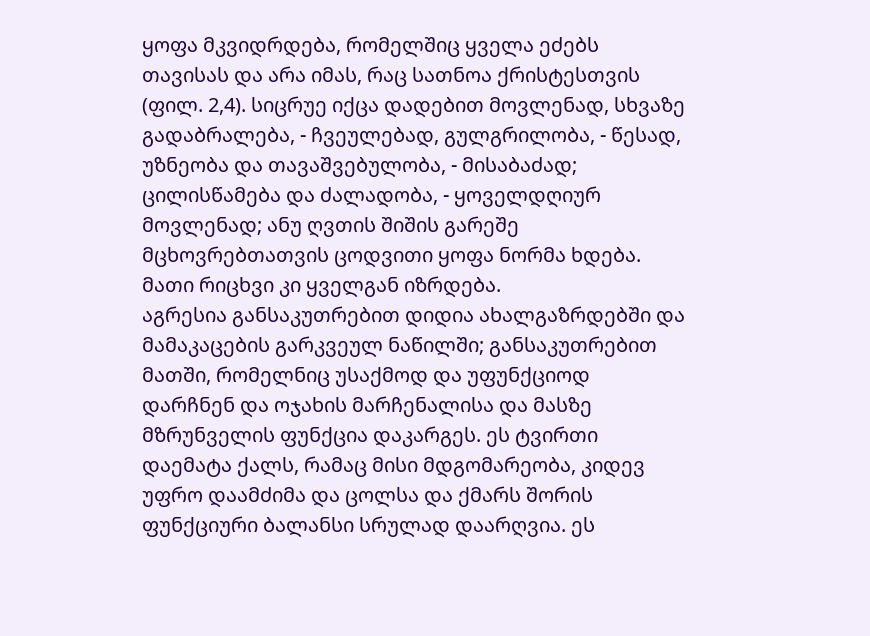ყოფა მკვიდრდება, რომელშიც ყველა ეძებს თავისას და არა იმას, რაც სათნოა ქრისტესთვის (ფილ. 2,4). სიცრუე იქცა დადებით მოვლენად, სხვაზე გადაბრალება, - ჩვეულებად, გულგრილობა, - წესად, უზნეობა და თავაშვებულობა, - მისაბაძად; ცილისწამება და ძალადობა, - ყოველდღიურ მოვლენად; ანუ ღვთის შიშის გარეშე მცხოვრებთათვის ცოდვითი ყოფა ნორმა ხდება. მათი რიცხვი კი ყველგან იზრდება.
აგრესია განსაკუთრებით დიდია ახალგაზრდებში და მამაკაცების გარკვეულ ნაწილში; განსაკუთრებით მათში, რომელნიც უსაქმოდ და უფუნქციოდ დარჩნენ და ოჯახის მარჩენალისა და მასზე მზრუნველის ფუნქცია დაკარგეს. ეს ტვირთი დაემატა ქალს, რამაც მისი მდგომარეობა, კიდევ უფრო დაამძიმა და ცოლსა და ქმარს შორის ფუნქციური ბალანსი სრულად დაარღვია. ეს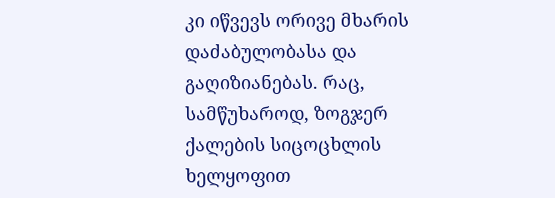კი იწვევს ორივე მხარის დაძაბულობასა და გაღიზიანებას. რაც, სამწუხაროდ, ზოგჯერ ქალების სიცოცხლის ხელყოფით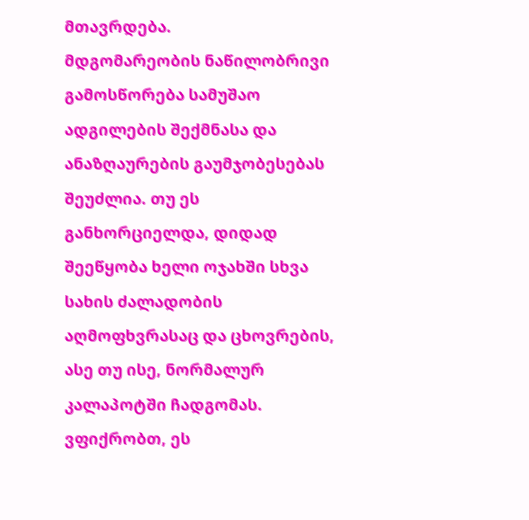მთავრდება.
მდგომარეობის ნაწილობრივი გამოსწორება სამუშაო ადგილების შექმნასა და ანაზღაურების გაუმჯობესებას შეუძლია. თუ ეს განხორციელდა, დიდად შეეწყობა ხელი ოჯახში სხვა სახის ძალადობის აღმოფხვრასაც და ცხოვრების, ასე თუ ისე, ნორმალურ კალაპოტში ჩადგომას.
ვფიქრობთ, ეს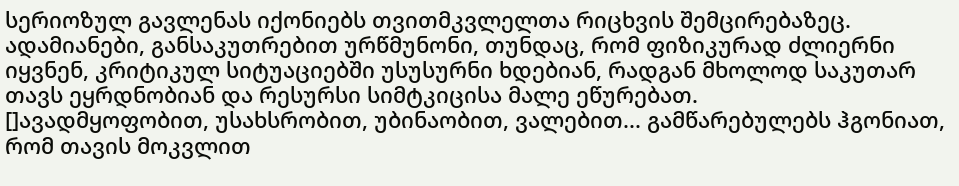სერიოზულ გავლენას იქონიებს თვითმკვლელთა რიცხვის შემცირებაზეც. ადამიანები, განსაკუთრებით ურწმუნონი, თუნდაც, რომ ფიზიკურად ძლიერნი იყვნენ, კრიტიკულ სიტუაციებში უსუსურნი ხდებიან, რადგან მხოლოდ საკუთარ თავს ეყრდნობიან და რესურსი სიმტკიცისა მალე ეწურებათ.
[]ავადმყოფობით, უსახსრობით, უბინაობით, ვალებით... გამწარებულებს ჰგონიათ, რომ თავის მოკვლით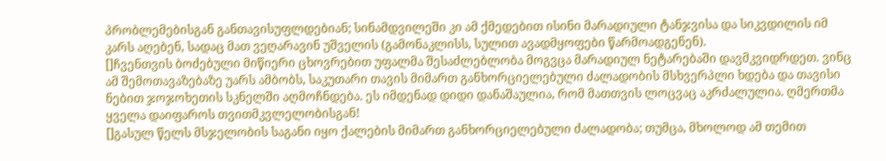პრობლემებისგან განთავისუფლდებიან; სინამდვილეში კი ამ ქმედებით ისინი მარადიული ტანჯვისა და სიკვდილის იმ კარს აღებენ, სადაც მათ ვეღარავინ უშველის (გამონაკლისს, სულით ავადმყოფები წარმოადგენენ).
[]ჩვენთვის ბოძებული მიწიერი ცხოვრებით უფალმა შესაძლებლობა მოგვცა მარადიულ ნეტარებაში დავმკვიდრდეთ. ვინც ამ შემოთავაზებაზე უარს ამბობს, საკუთარი თავის მიმართ განხორციელებული ძალადობის მსხვერპლი ხდება და თავისი ნებით ჯოჯოხეთის სკნელში აღმოჩნდება. ეს იმდენად დიდი დანაშაულია, რომ მათთვის ლოცვაც აკრძალულია. ღმერთმა ყველა დაიფაროს თვითმკვლელობისგან!
[]გასულ წელს მსჯელობის საგანი იყო ქალების მიმართ განხორციელებული ძალადობა; თუმცა, მხოლოდ ამ თემით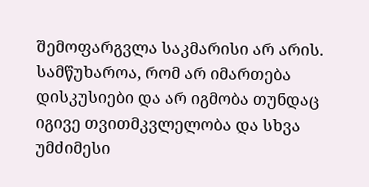შემოფარგვლა საკმარისი არ არის. სამწუხაროა, რომ არ იმართება დისკუსიები და არ იგმობა თუნდაც იგივე თვითმკვლელობა და სხვა უმძიმესი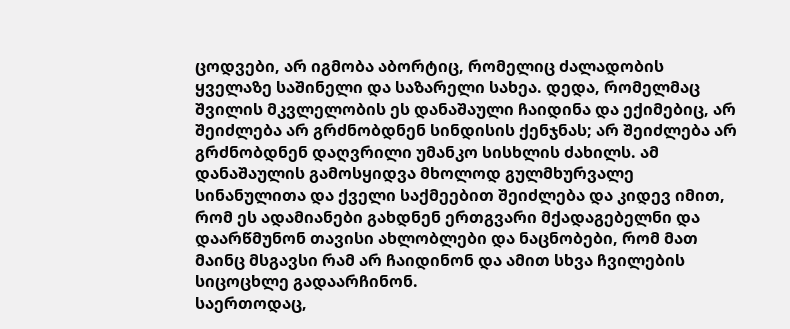ცოდვები, არ იგმობა აბორტიც, რომელიც ძალადობის ყველაზე საშინელი და საზარელი სახეა. დედა, რომელმაც შვილის მკვლელობის ეს დანაშაული ჩაიდინა და ექიმებიც, არ შეიძლება არ გრძნობდნენ სინდისის ქენჯნას; არ შეიძლება არ გრძნობდნენ დაღვრილი უმანკო სისხლის ძახილს. ამ დანაშაულის გამოსყიდვა მხოლოდ გულმხურვალე სინანულითა და ქველი საქმეებით შეიძლება და კიდევ იმით, რომ ეს ადამიანები გახდნენ ერთგვარი მქადაგებელნი და დაარწმუნონ თავისი ახლობლები და ნაცნობები, რომ მათ მაინც მსგავსი რამ არ ჩაიდინონ და ამით სხვა ჩვილების სიცოცხლე გადაარჩინონ.
საერთოდაც,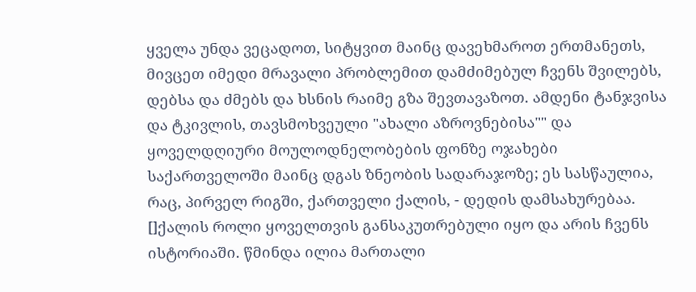ყველა უნდა ვეცადოთ, სიტყვით მაინც დავეხმაროთ ერთმანეთს, მივცეთ იმედი მრავალი პრობლემით დამძიმებულ ჩვენს შვილებს, დებსა და ძმებს და ხსნის რაიმე გზა შევთავაზოთ. ამდენი ტანჯვისა და ტკივლის, თავსმოხვეული "ახალი აზროვნებისა"" და ყოველდღიური მოულოდნელობების ფონზე ოჯახები საქართველოში მაინც დგას ზნეობის სადარაჯოზე; ეს სასწაულია, რაც, პირველ რიგში, ქართველი ქალის, - დედის დამსახურებაა. []ქალის როლი ყოველთვის განსაკუთრებული იყო და არის ჩვენს ისტორიაში. წმინდა ილია მართალი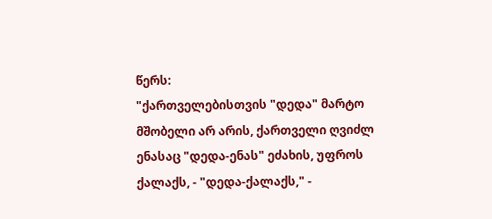წერს:
"ქართველებისთვის "დედა" მარტო მშობელი არ არის, ქართველი ღვიძლ ენასაც "დედა-ენას" ეძახის, უფროს ქალაქს, - "დედა-ქალაქს," -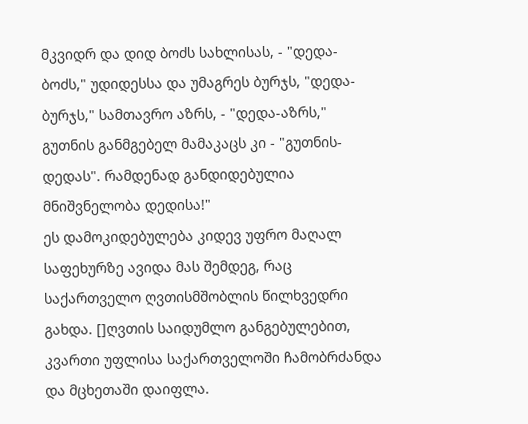მკვიდრ და დიდ ბოძს სახლისას, - "დედა-ბოძს," უდიდესსა და უმაგრეს ბურჯს, "დედა-ბურჯს," სამთავრო აზრს, - "დედა-აზრს," გუთნის განმგებელ მამაკაცს კი - "გუთნის-დედას". რამდენად განდიდებულია მნიშვნელობა დედისა!"
ეს დამოკიდებულება კიდევ უფრო მაღალ საფეხურზე ავიდა მას შემდეგ, რაც საქართველო ღვთისმშობლის წილხვედრი გახდა. []ღვთის საიდუმლო განგებულებით, კვართი უფლისა საქართველოში ჩამობრძანდა და მცხეთაში დაიფლა.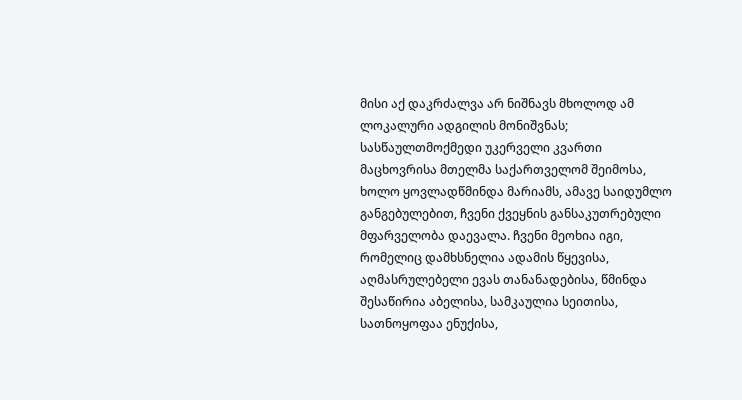მისი აქ დაკრძალვა არ ნიშნავს მხოლოდ ამ ლოკალური ადგილის მონიშვნას; სასწაულთმოქმედი უკერველი კვართი მაცხოვრისა მთელმა საქართველომ შეიმოსა, ხოლო ყოვლადწმინდა მარიამს, ამავე საიდუმლო განგებულებით, ჩვენი ქვეყნის განსაკუთრებული მფარველობა დაევალა. ჩვენი მეოხია იგი, რომელიც დამხსნელია ადამის წყევისა, აღმასრულებელი ევას თანანადებისა, წმინდა შესაწირია აბელისა, სამკაულია სეითისა, სათნოყოფაა ენუქისა,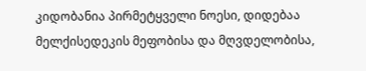კიდობანია პირმეტყველი ნოესი, დიდებაა მელქისედეკის მეფობისა და მღვდელობისა,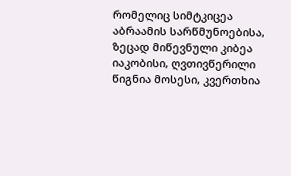რომელიც სიმტკიცეა აბრაამის სარწმუნოებისა, ზეცად მიწევნული კიბეა იაკობისი, ღვთივწერილი წიგნია მოსესი, კვერთხია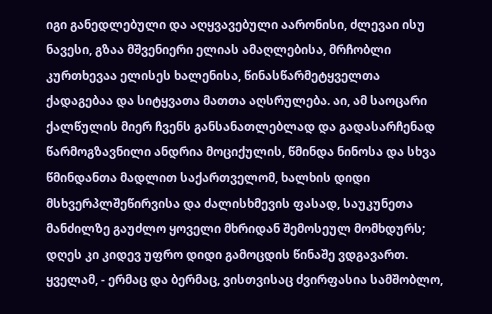იგი განედლებული და აღყვავებული აარონისი, ძლევაი ისუ ნავესი, გზაა მშვენიერი ელიას ამაღლებისა, მრჩობლი კურთხევაა ელისეს ხალენისა, წინასწარმეტყველთა ქადაგებაა და სიტყვათა მათთა აღსრულება. აი, ამ საოცარი ქალწულის მიერ ჩვენს განსანათლებლად და გადასარჩენად წარმოგზავნილი ანდრია მოციქულის, წმინდა ნინოსა და სხვა წმინდანთა მადლით საქართველომ, ხალხის დიდი მსხვერპლშეწირვისა და ძალისხმევის ფასად, საუკუნეთა მანძილზე გაუძლო ყოველი მხრიდან შემოსეულ მომხდურს; დღეს კი კიდევ უფრო დიდი გამოცდის წინაშე ვდგავართ. ყველამ, - ერმაც და ბერმაც, ვისთვისაც ძვირფასია სამშობლო,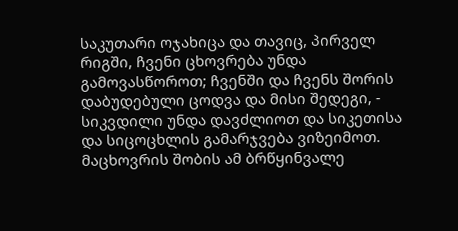საკუთარი ოჯახიცა და თავიც, პირველ რიგში, ჩვენი ცხოვრება უნდა გამოვასწოროთ; ჩვენში და ჩვენს შორის დაბუდებული ცოდვა და მისი შედეგი, - სიკვდილი უნდა დავძლიოთ და სიკეთისა და სიცოცხლის გამარჯვება ვიზეიმოთ.
მაცხოვრის შობის ამ ბრწყინვალე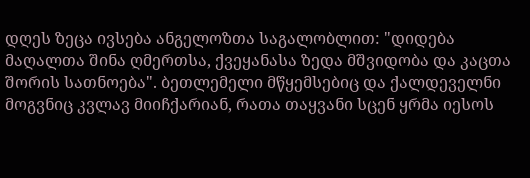დღეს ზეცა ივსება ანგელოზთა საგალობლით: "დიდება მაღალთა შინა ღმერთსა, ქვეყანასა ზედა მშვიდობა და კაცთა შორის სათნოება". ბეთლემელი მწყემსებიც და ქალდეველნი მოგვნიც კვლავ მიიჩქარიან, რათა თაყვანი სცენ ყრმა იესოს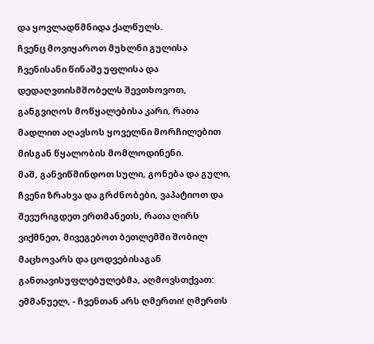და ყოვლადწმნიდა ქალწულს.
ჩვენც მოვიყაროთ მუხლნი გულისა ჩვენისანი წინაშე უფლისა და დედაღვთისმშობელს შევთხოვოთ, განგვიღოს მოწყალებისა კარი, რათა მადლით აღავსოს ყოველნი მორჩილებით მისგან წყალობის მომლოდინენი.
მაშ, განვიწმინდოთ სული, გონება და გული, ჩვენი ზრახვა და გრძნობები, ვაპატიოთ და შევურიგდეთ ერთმანეთს, რათა ღირს ვიქმნეთ, მივეგებოთ ბეთლემში შობილ მაცხოვარს და ცოდვებისაგან განთავისუფლებულებმა, აღმოვსთქვათ: ემმანუელ, - ჩვენთან არს ღმერთი! ღმერთს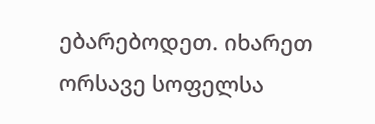ებარებოდეთ. იხარეთ ორსავე სოფელსა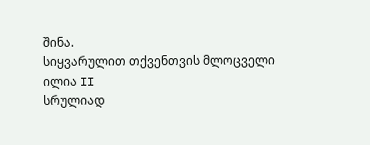შინა.
სიყვარულით თქვენთვის მლოცველი
ილია II
სრულიად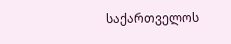საქართველოს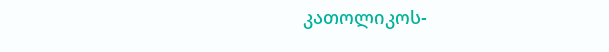კათოლიკოს-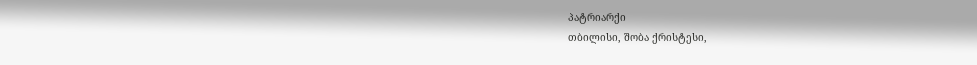პატრიარქი
თბილისი, შობა ქრისტესი,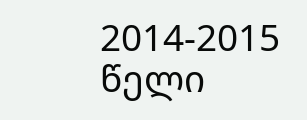2014-2015 წელი